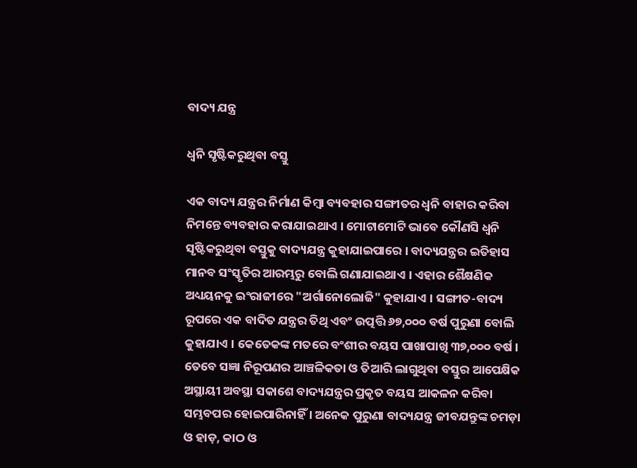ବାଦ୍ୟ ଯନ୍ତ୍ର

ଧ୍ୱନି ସୃଷ୍ଟିକରୁଥିବା ବସ୍ତୁ

ଏକ ବାଦ୍ୟ ଯନ୍ତ୍ରର ନିର୍ମାଣ କିମ୍ବା ବ୍ୟବହାର ସଙ୍ଗୀତର ଧ୍ୱନି ବାହାର କରିବା ନିମନ୍ତେ ବ୍ୟବହାର କରାଯାଇଥାଏ । ମୋଟାମୋଟି ଭାବେ କୌଣସି ଧ୍ୱନି ସୃଷ୍ଟିକରୁଥିବା ବସ୍ତୁକୁ ବାଦ୍ୟଯନ୍ତ୍ର କୁହାଯାଇପାରେ । ବାଦ୍ୟଯନ୍ତ୍ରର ଇତିହାସ ମାନବ ସଂସ୍କୃତିର ଆରମ୍ଭରୁ ବୋଲି ଗଣାଯାଇଥାଏ । ଏହାର ଶୈକ୍ଷଣିକ ଅଧ୍ୟୟନକୁ ଇଂରାଜୀରେ "ଅର୍ଗାନୋଲୋଜି" କୁହାଯାଏ । ସଙ୍ଗୀତ-ବାଦ୍ୟ ରୂପରେ ଏକ ବାଦିତ ଯନ୍ତ୍ରର ତିଥି ଏବଂ ଉତ୍ପତ୍ତି ୬୭,୦୦୦ ବର୍ଷ ପୁରୁଣା ବୋଲି କୁହାଯାଏ । କେତେକଙ୍କ ମତରେ ବଂଶୀର ବୟସ ପାଖାପାଖି ୩୭,୦୦୦ ବର୍ଷ । ତେବେ ସଜ୍ଞା ନିରୂପଣର ଆଞ୍ଚଳିକତା ଓ ତିଆରି ଲାଗୁଥିବା ବସ୍ତୁର ଆପେକ୍ଷିକ ଅସ୍ଥାୟୀ ଅବସ୍ଥା ସକାଶେ ବାଦ୍ୟଯନ୍ତ୍ରର ପ୍ରକୃତ ବୟସ ଆକଳନ କରିବା ସମ୍ଭବପର ହୋଇପାରିନାହିଁ । ଅନେକ ପୁରୁଣା ବାଦ୍ୟଯନ୍ତ୍ର ଜୀବଯନ୍ତୁଙ୍କ ଚମଡ଼ା ଓ ହାଡ଼, କାଠ ଓ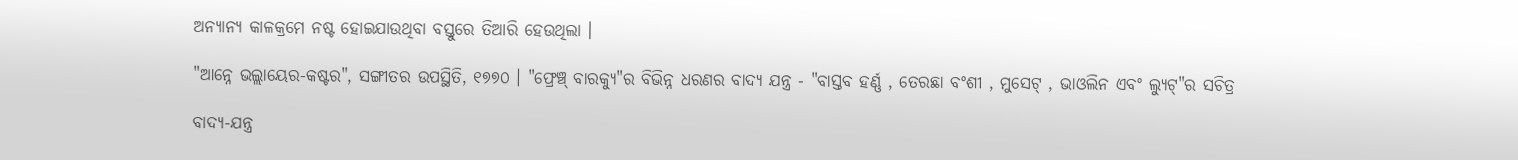ଅନ୍ୟାନ୍ୟ କାଳକ୍ରମେ ନଷ୍ଟ ହୋଇଯାଉଥିବା ବସ୍ତୁରେ ତିଆରି ହେଉଥିଲା ।

"ଆନ୍ନେ ଭଲ୍ଲାୟେର-କଷ୍ଟର", ସଙ୍ଗୀତର ଉପସ୍ଥିତି, ୧୭୭୦ । "ଫ୍ରେଞ୍ଚ୍ ବାରକ୍ୟୁ"ର ବିଭିନ୍ନ ଧରଣର ବାଦ୍ୟ ଯନ୍ତ୍ର - "ବାସ୍ତବ ହର୍ଣ୍ଣ , ତେରଛା ବଂଶୀ , ମୁସେଟ୍ , ଭାଓଲିନ ଏବଂ ଲ୍ୟୁଟ୍"ର ସଚିତ୍ର

ବାଦ୍ୟ-ଯନ୍ତ୍ର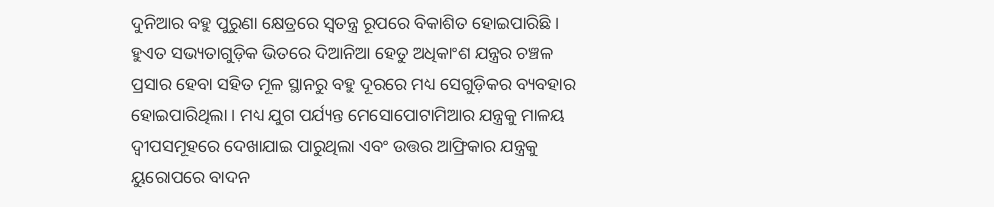ଦୁନିଆର ବହୁ ପୁରୁଣା କ୍ଷେତ୍ରରେ ସ୍ୱତନ୍ତ୍ର ରୂପରେ ବିକାଶିତ ହୋଇପାରିଛି । ହୁଏତ ସଭ୍ୟତାଗୁଡ଼ିକ ଭିତରେ ଦିଆନିଆ ହେତୁ ଅଧିକାଂଶ ଯନ୍ତ୍ରର ଚଞ୍ଚଳ ପ୍ରସାର ହେବା ସହିତ ମୂଳ ସ୍ଥାନରୁ ବହୁ ଦୂରରେ ମଧ୍ୟ ସେଗୁଡ଼ିକର ବ୍ୟବହାର ହୋଇପାରିଥିଲା । ମଧ୍ୟ ଯୁଗ ପର୍ଯ୍ୟନ୍ତ ମେସୋପୋଟାମିଆର ଯନ୍ତ୍ରକୁ ମାଳୟ ଦ୍ୱୀପସମୂହରେ ଦେଖାଯାଇ ପାରୁଥିଲା ଏବଂ ଉତ୍ତର ଆଫ୍ରିକାର ଯନ୍ତ୍ରକୁ ୟୁରୋପରେ ବାଦନ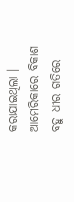କରାଯାଇଥିଲା । ଆମେରିକାରେ ବିକାଶ ବହୁ ଧୀର ଗତିରେ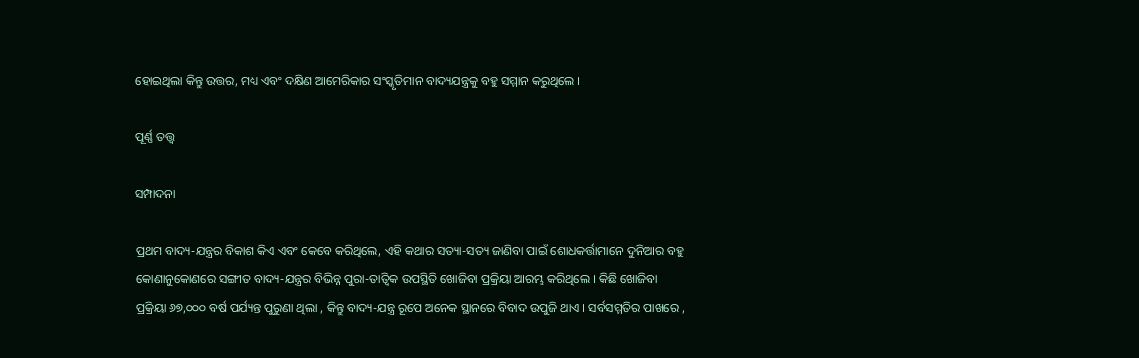ହୋଇଥିଲା କିନ୍ତୁ ଉତ୍ତର, ମଧ୍ୟ ଏବଂ ଦକ୍ଷିଣ ଆମେରିକାର ସଂସ୍କୃତିମାନ ବାଦ୍ୟଯନ୍ତ୍ରକୁ ବହୁ ସମ୍ମାନ କରୁଥିଲେ ।

ପୂର୍ଣ୍ଣ ତତ୍ତ୍ୱ

ସମ୍ପାଦନା

ପ୍ରଥମ ବାଦ୍ୟ-ଯନ୍ତ୍ରର ବିକାଶ କିଏ ଏବଂ କେବେ କରିଥିଲେ, ଏହି କଥାର ସତ୍ୟା-ସତ୍ୟ ଜାଣିବା ପାଇଁ ଶୋଧକର୍ତ୍ତାମାନେ ଦୁନିଆର ବହୁ କୋଣାନୁକୋଣରେ ସଙ୍ଗୀତ ବାଦ୍ୟ-ଯନ୍ତ୍ରର ବିଭିନ୍ନ ପୁରା-ତାତ୍ୱିକ ଉପସ୍ଥିତି ଖୋଜିବା ପ୍ରକ୍ରିୟା ଆରମ୍ଭ କରିଥିଲେ । କିଛି ଖୋଜିବା ପ୍ରକ୍ରିୟା ୬୭,୦୦୦ ବର୍ଷ ପର୍ଯ୍ୟନ୍ତ ପୁରୁଣା ଥିଲା , କିନ୍ତୁ ବାଦ୍ୟ-ଯନ୍ତ୍ର ରୂପେ ଅନେକ ସ୍ଥାନରେ ବିବାଦ ଉପୁଜି ଥାଏ । ସର୍ବସମ୍ମତିର ପାଖରେ ,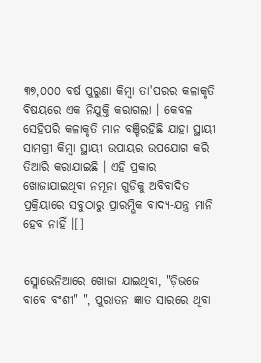୩୭,୦୦୦ ବର୍ଷ ପୁରୁଣା କିମ୍ବା ତା'ପରର କଳାକୃତି ବିଷୟରେ ଏକ ନିଯୁକ୍ତି କରାଗଲା । କେବଳ ସେହିପରି କଳାକୃତି ମାନ ବଞ୍ଚିରହିଛି ଯାହା ସ୍ଥାୟୀ ସାମଗ୍ରୀ କିମ୍ବା ସ୍ଥାୟୀ ଉପାୟର ଉପଯୋଗ କରି ତିଆରି କରାଯାଇଛି । ଏହି ପ୍ରକାର ଖୋଜାଯାଇଥିବା ନମୂନା ଗୁଡିକୁ ଅବିବାଦିତ ପ୍ରକ୍ରିୟାରେ ସବୁଠାରୁ ପ୍ରାରମ୍ଭିକ ବାଦ୍ୟ-ଯନ୍ତ୍ର ମାନି ହେବ ନାହିଁ ।[]


ସ୍ଲୋଭେନିଆରେ ଖୋଜା ଯାଇଥିବା, "ଡ଼ିଭଜେ ବାବେ ବଂଶୀ" ", ପୁରାତନ ଜ୍ଞାତ ସାରରେ ଥିବା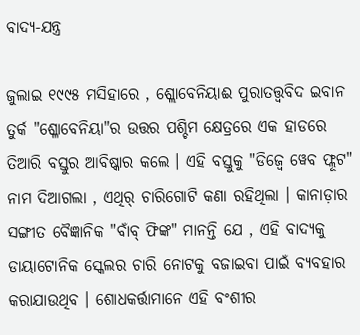ବାଦ୍ୟ-ଯନ୍ତ୍ର

ଜୁଲାଇ ୧୯୯୫ ମସିହାରେ , ଶ୍ଲୋବେନିୟାଈ ପୁରାତତ୍ତ୍ୱବିଦ ଇବାନ ତୁର୍କ "ଶ୍ଳୋବେନିୟା"ର ଉତ୍ତର ପଶ୍ଚିମ କ୍ଷେତ୍ରରେ ଏକ ହାଡରେ ତିଆରି ବସ୍ତୁର ଆବିଷ୍କାର କଲେ । ଏହି ବସ୍ତୁକୁ "ଡିଜ୍ୱେ ୱେବ ଫ୍ଲୂଟ" ନାମ ଦିଆଗଲା , ଏଥିର୍ ଚାରିଗୋଟି କଣା ରହିଥିଲା । କାନାଡ଼ାର ସଙ୍ଗୀତ ବୈଜ୍ଞାନିକ "ବାଁବ୍ ଫିଙ୍କ" ମାନନ୍ତି ଯେ , ଏହି ବାଦ୍ୟକୁ ଡାୟାଟୋନିକ ସ୍କେଲର ଚାରି ନୋଟକୁ ବଜାଇବା ପାଇଁ ବ୍ୟବହାର କରାଯାଉଥିବ । ଶୋଧକର୍ତ୍ତାମାନେ ଏହି ବଂଶୀର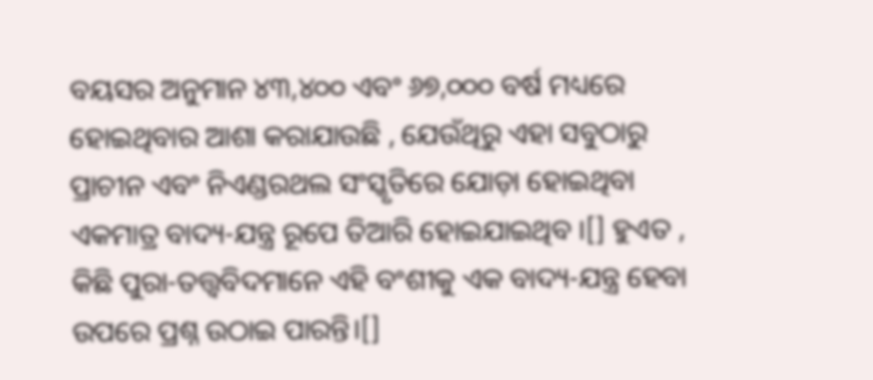ବୟସର ଅନୁମାନ ୪୩,୪୦୦ ଏବଂ ୬୭,୦୦୦ ବର୍ଷ ମଧ୍ୟରେ ହୋଇଥିବାର ଆଶା କରାଯାଉଛି , ଯେଉଁଥିରୁ ଏହା ସବୁଠାରୁ ପ୍ରାଚୀନ ଏବଂ ନିଏଣ୍ଡରଥଲ ସଂସ୍କୃତିରେ ଯୋଡ଼ା ହୋଇଥିବା ଏକମାତ୍ର ବାଦ୍ୟ-ଯନ୍ତ୍ର ରୂପେ ତିଆରି ହୋଇଯାଇଥିବ ।[] ହୁଏତ , କିଛି ପୁରା-ତତ୍ତ୍ୱବିଦମାନେ ଏହି ବଂଶୀକୁ ଏକ ବାଦ୍ୟ-ଯନ୍ତ୍ର ହେବା ଉପରେ ପ୍ରଶ୍ନ ଉଠାଇ ପାରନ୍ତି।[]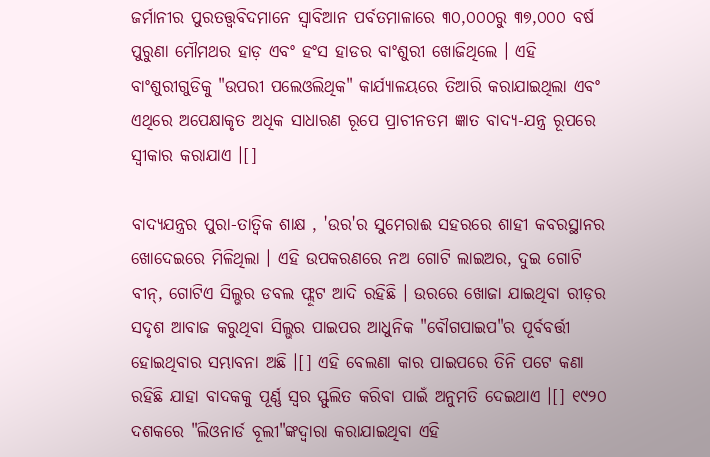ଜର୍ମାନୀର ପୁରତତ୍ତ୍ୱବିଦମାନେ ସ୍ୱାବିଆନ ପର୍ବତମାଳାରେ ୩୦,୦୦୦ରୁ ୩୭,୦୦୦ ବର୍ଷ ପୁରୁଣା ମୌମଥର ହାଡ଼ ଏବଂ ହଂସ ହାଡର ବାଂଶୁରୀ ଖୋଜିଥିଲେ । ଏହି ବାଂଶୁରୀଗୁଡିକୁ "ଉପରୀ ପଲେଓଲିଥିକ" କାର୍ଯ୍ୟାଳୟରେ ତିଆରି କରାଯାଇଥିଲା ଏବଂ ଏଥିରେ ଅପେକ୍ଷାକୃତ ଅଧିକ ସାଧାରଣ ରୂପେ ପ୍ରାଚୀନତମ ଜ୍ଞାତ ବାଦ୍ୟ-ଯନ୍ତ୍ର ରୂପରେ ସ୍ୱୀକାର କରାଯାଏ ।[]

ବାଦ୍ୟଯନ୍ତ୍ରର ପୁରା-ତାତ୍ୱିକ ଶାକ୍ଷ , 'ଉର'ର ସୁମେରାଈ ସହରରେ ଶାହୀ କବରସ୍ଥାନର ଖୋଦେଇରେ ମିଳିଥିଲା । ଏହି ଉପକରଣରେ ନଅ ଗୋଟି ଲାଇଅର, ଦୁଇ ଗୋଟି ବୀନ୍, ଗୋଟିଏ ସିଲ୍ଭର ଡବଲ ଫ୍ଲୂଟ ଆଦି ରହିଛି । ଉରରେ ଖୋଜା ଯାଇଥିବା ରୀଡ଼ର ସଦୃଶ ଆବାଜ କରୁଥିବା ସିଲ୍ଭର ପାଇପର ଆଧୁନିକ "ବୌଗପାଇପ"ର ପୂର୍ବବର୍ତ୍ତୀ ହୋଇଥିବାର ସମ୍ଭାବନା ଅଛି ।[] ଏହି ବେଲଣା କାର ପାଇପରେ ତିନି ପଟେ କଣା ରହିଛି ଯାହା ବାଦକକୁ ପୂର୍ଣ୍ଣ ସ୍ୱର ସ୍ଫୁଲିତ କରିବା ପାଇଁ ଅନୁମତି ଦେଇଥାଏ ।[] ୧୯୨୦ ଦଶକରେ "ଲିଓନାର୍ଡ ବୂଲୀ"ଙ୍କଦ୍ୱାରା କରାଯାଇଥିବା ଏହି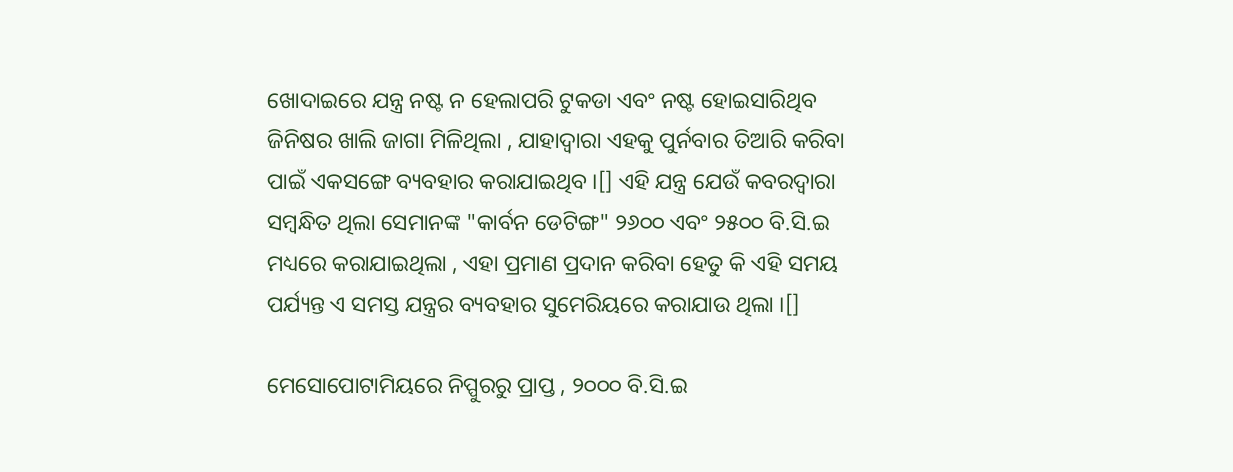ଖୋଦାଇରେ ଯନ୍ତ୍ର ନଷ୍ଟ ନ ହେଲାପରି ଟୁକଡା ଏବଂ ନଷ୍ଟ ହୋଇସାରିଥିବ ଜିନିଷର ଖାଲି ଜାଗା ମିଳିଥିଲା , ଯାହାଦ୍ୱାରା ଏହକୁ ପୁର୍ନବାର ତିଆରି କରିବା ପାଇଁ ଏକସଙ୍ଗେ ବ୍ୟବହାର କରାଯାଇଥିବ ।[] ଏହି ଯନ୍ତ୍ର ଯେଉଁ କବରଦ୍ୱାରା ସମ୍ବନ୍ଧିତ ଥିଲା ସେମାନଙ୍କ "କାର୍ବନ ଡେଟିଙ୍ଗ" ୨୬୦୦ ଏବଂ ୨୫୦୦ ବି.ସି.ଇ ମଧ୍ୟରେ କରାଯାଇଥିଲା , ଏହା ପ୍ରମାଣ ପ୍ରଦାନ କରିବା ହେତୁ କି ଏହି ସମୟ ପର୍ଯ୍ୟନ୍ତ ଏ ସମସ୍ତ ଯନ୍ତ୍ରର ବ୍ୟବହାର ସୁମେରିୟରେ କରାଯାଉ ଥିଲା ।[]

ମେସୋପୋଟାମିୟରେ ନିପ୍ପୁରରୁ ପ୍ରାପ୍ତ , ୨୦୦୦ ବି.ସି.ଇ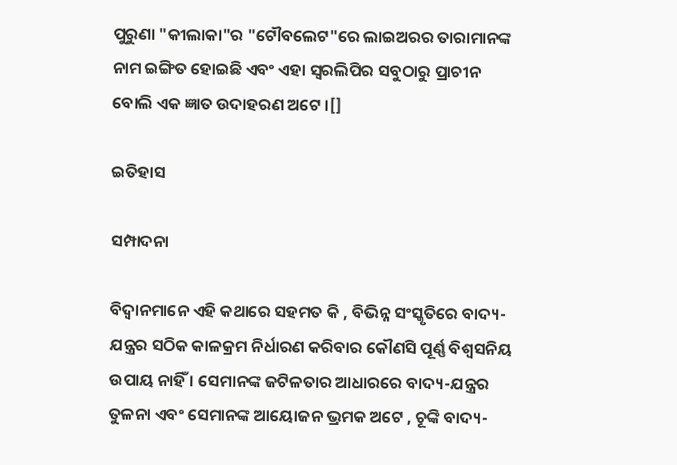ପୁରୁଣା "କୀଲାକା"ର "ଟୌବଲେଟ"ରେ ଲାଇଅରର ତାରାମାନଙ୍କ ନାମ ଇଙ୍ଗିତ ହୋଇଛି ଏବଂ ଏହା ସ୍ୱରଲିପିର ସବୁଠାରୁ ପ୍ରାଚୀନ ବୋଲି ଏକ ଜ୍ଞାତ ଉଦାହରଣ ଅଟେ ।[]

ଇତିହାସ

ସମ୍ପାଦନା

ବିଦ୍ୱାନମାନେ ଏହି କଥାରେ ସହମତ କି , ବିଭିନ୍ନ ସଂସ୍କୃତିରେ ବାଦ୍ୟ-ଯନ୍ତ୍ରର ସଠିକ କାଳକ୍ରମ ନିର୍ଧାରଣ କରିବାର କୌଣସି ପୂର୍ଣ୍ଣ ବିଶ୍ୱସନିୟ ଉପାୟ ନାହିଁ । ସେମାନଙ୍କ ଜଟିଳତାର ଆଧାରରେ ବାଦ୍ୟ-ଯନ୍ତ୍ରର ତୁଳନା ଏବଂ ସେମାନଙ୍କ ଆୟୋଜନ ଭ୍ରମକ ଅଟେ , ଚୂଙ୍କି ବାଦ୍ୟ-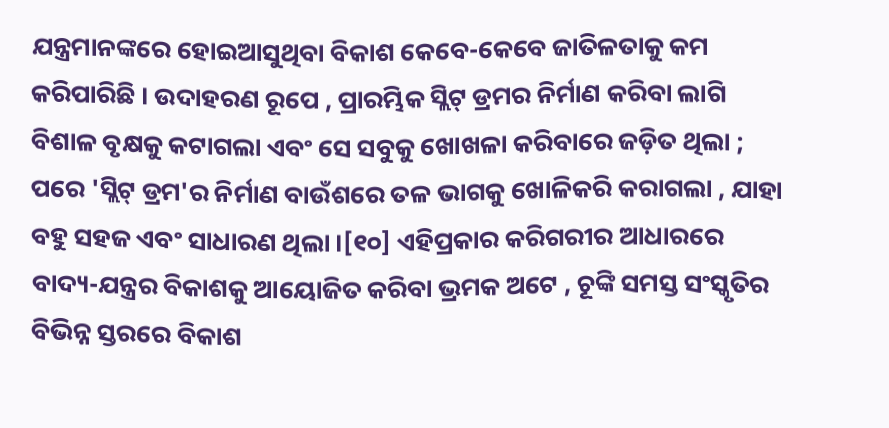ଯନ୍ତ୍ରମାନଙ୍କରେ ହୋଇଆସୁଥିବା ବିକାଶ କେବେ-କେବେ ଜାତିଳତାକୁ କମ କରିପାରିଛି । ଉଦାହରଣ ରୂପେ , ପ୍ରାରମ୍ଭିକ ସ୍ଲିଟ୍ ଡ୍ରମର ନିର୍ମାଣ କରିବା ଲାଗି ବିଶାଳ ବୃକ୍ଷକୁ କଟାଗଲା ଏବଂ ସେ ସବୁକୁ ଖୋଖଳା କରିବାରେ ଜଡ଼ିତ ଥିଲା ; ପରେ 'ସ୍ଲିଟ୍ ଡ୍ରମ'ର ନିର୍ମାଣ ବାଉଁଶରେ ତଳ ଭାଗକୁ ଖୋଳିକରି କରାଗଲା , ଯାହା ବହୁ ସହଜ ଏବଂ ସାଧାରଣ ଥିଲା ।[୧୦] ଏହିପ୍ରକାର କରିଗରୀର ଆଧାରରେ ବାଦ୍ୟ-ଯନ୍ତ୍ରର ବିକାଶକୁ ଆୟୋଜିତ କରିବା ଭ୍ରମକ ଅଟେ , ଚୂଙ୍କି ସମସ୍ତ ସଂସ୍କୃତିର ବିଭିନ୍ନ ସ୍ତରରେ ବିକାଶ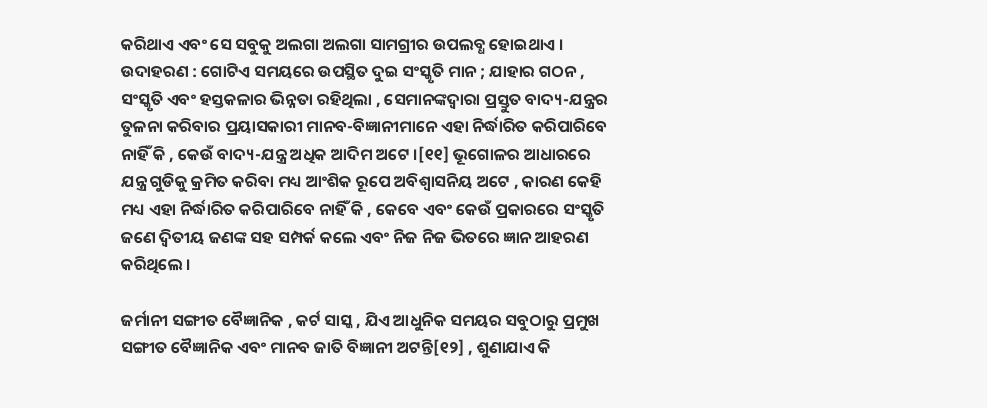କରିଥାଏ ଏବଂ ସେ ସବୁକୁ ଅଲଗା ଅଲଗା ସାମଗ୍ରୀର ଉପଲବ୍ଧ ହୋଇଥାଏ । ଉଦାହରଣ : ଗୋଟିଏ ସମୟରେ ଉପସ୍ଥିତ ଦୁଇ ସଂସ୍କୃତି ମାନ ; ଯାହାର ଗଠନ , ସଂସ୍କୃତି ଏବଂ ହସ୍ତକଳାର ଭିନ୍ନତା ରହିଥିଲା , ସେମାନଙ୍କଦ୍ୱାରା ପ୍ରସ୍ତୁତ ବାଦ୍ୟ-ଯନ୍ତ୍ରର ତୁଳନା କରିବାର ପ୍ରୟାସକାରୀ ମାନବ-ବିଜ୍ଞାନୀମାନେ ଏହା ନିର୍ଦ୍ଧାରିତ କରିପାରିବେ ନାହିଁ କି , କେଉଁ ବାଦ୍ୟ-ଯନ୍ତ୍ର ଅଧିକ ଆଦିମ ଅଟେ ।[୧୧] ଭୂଗୋଳର ଆଧାରରେ ଯନ୍ତ୍ର ଗୁଡିକୁ କ୍ରମିତ କରିବା ମଧ୍ୟ ଆଂଶିକ ରୂପେ ଅବିଶ୍ୱାସନିୟ ଅଟେ , କାରଣ କେହି ମଧ୍ୟ ଏହା ନିର୍ଦ୍ଧାରିତ କରିପାରିବେ ନାହିଁ କି , କେବେ ଏବଂ କେଉଁ ପ୍ରକାରରେ ସଂସ୍କୃତି ଜଣେ ଦ୍ୱିତୀୟ ଜଣଙ୍କ ସହ ସମ୍ପର୍କ କଲେ ଏବଂ ନିଜ ନିଜ ଭିତରେ ଜ୍ଞାନ ଆହରଣ କରିଥିଲେ ।

ଜର୍ମାନୀ ସଙ୍ଗୀତ ବୈଜ୍ଞାନିକ , କର୍ଟ ସାସ୍କ , ଯିଏ ଆଧୁନିକ ସମୟର ସବୁଠାରୁ ପ୍ରମୁଖ ସଙ୍ଗୀତ ବୈଜ୍ଞାନିକ ଏବଂ ମାନବ ଜାତି ବିଜ୍ଞାନୀ ଅଟନ୍ତି[୧୨] , ଶୁଣାଯାଏ କି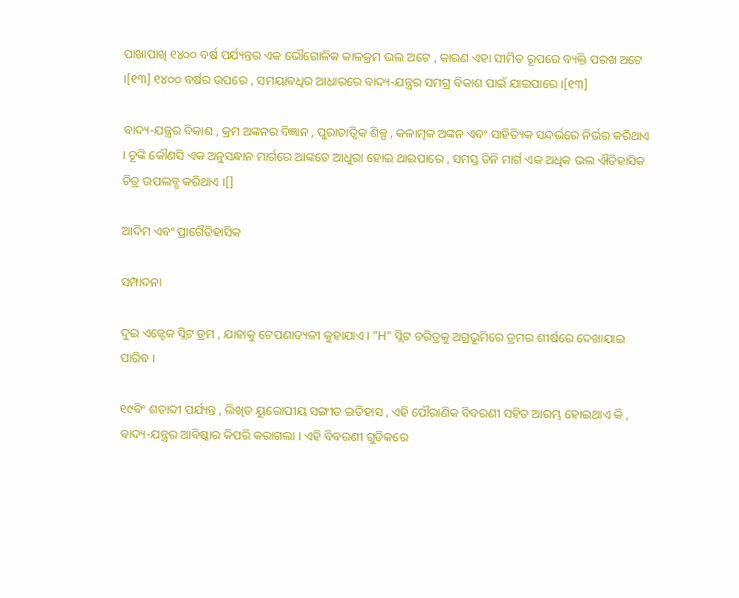ପାଖାପାଖି ୧୪୦୦ ବର୍ଷ ପର୍ଯ୍ୟନ୍ତର ଏକ ଭୌଗୋଳିକ କାଳକ୍ରମ ଭଲ ଅଟେ , କାରଣ ଏହା ସୀମିତ ରୂପରେ ବ୍ୟକ୍ତି ପରଖ ଅଟେ ।[୧୩] ୧୪୦୦ ବର୍ଷର ଉପରେ , ସମୟାବଧିର ଆଧାରରେ ବାଦ୍ୟ-ଯନ୍ତ୍ରର ସମଗ୍ର ବିକାଶ ପାଇଁ ଯାଇପାରେ ।[୧୩]

ବାଦ୍ୟ-ଯନ୍ତ୍ରର ବିକାଶ , କ୍ରମ ଅଙ୍କନର ବିଜ୍ଞାନ , ପୁରାତାତ୍ୱିକ ଶିଳ୍ପ , କଳାତ୍ମକ ଅଙ୍କନ ଏବଂ ସାହିତ୍ୟିକ ସନ୍ଦର୍ଭରେ ନିର୍ଭର କରିଥାଏ । ଚୂଙ୍କି କୌଣସି ଏକ ଅନୁସନ୍ଧାନ ମାର୍ଗରେ ଆଙ୍କଡେ ଆଧୁରା ହୋଇ ଥାଇପାରେ , ସମସ୍ତ ତିନି ମାର୍ଗ ଏକ ଅଧିକ ଭଲ ଐତିହାସିକ ଚିତ୍ର ଉପଲବ୍ଧ କରିଥାଏ ।[]

ଆଦିମ ଏବଂ ପ୍ରାଗୈତିହାସିକ

ସମ୍ପାଦନା

ଦୁଇ ଏଜ୍ଟେକ ସ୍ଲିଟ ଡ୍ରମ , ଯାହାକୁ ଟେପଣାତ୍ୟଳୀ କୁହାଯାଏ । "H" ସ୍ଲିଟ ଚରିତ୍ରକୁ ଅଗ୍ରଭୂମିରେ ଡ୍ରମର ଶୀର୍ଷରେ ଦେଖାଯାଇ ପାରିବ ।

୧୯ବିଂ ଶତାବ୍ଦୀ ପର୍ଯ୍ୟନ୍ତ , ଲିଖିତ ୟୁରୋପୀୟ ସଙ୍ଗୀତ ଇତିହାସ , ଏହି ପୌରାଣିକ ବିବରଣୀ ସହିତ ଆରମ୍ଭ ହୋଇଥାଏ କି , ବାଦ୍ୟ-ଯନ୍ତ୍ରର ଆବିଷ୍କାର କିପରି କରାଗଲା । ଏହି ବିବରଣୀ ଗୁଡିକରେ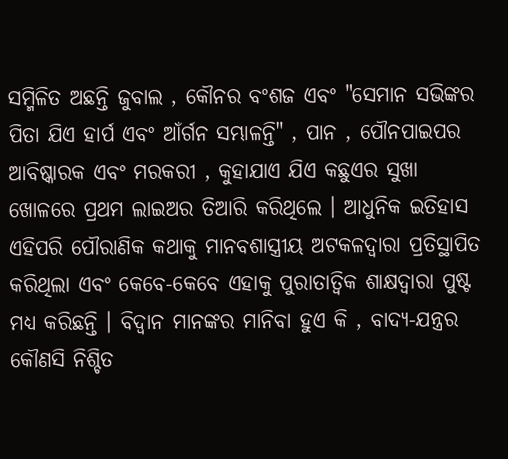ସମ୍ମିଳିତ ଅଛନ୍ତି ଜୁବାଲ , କୌନର ବଂଶଜ ଏବଂ "ସେମାନ ସଭିଙ୍କର ପିତା ଯିଏ ହାର୍ପ ଏବଂ ଆଁର୍ଗନ ସମ୍ଭାଳନ୍ତି" , ପାନ , ପୌନପାଇପର ଆବିଷ୍କାରକ ଏବଂ ମରକରୀ , କୁହାଯାଏ ଯିଏ କଛୁଏର ସୁଖା ଖୋଳରେ ପ୍ରଥମ ଲାଇଅର ତିଆରି କରିଥିଲେ । ଆଧୁନିକ ଇତିହାସ ଏହିପରି ପୌରାଣିକ କଥାକୁ ମାନବଶାସ୍ତ୍ରୀୟ ଅଟକଳଦ୍ୱାରା ପ୍ରତିସ୍ଥାପିତ କରିଥିଲା ଏବଂ କେବେ-କେବେ ଏହାକୁ ପୁରାତାତ୍ୱିକ ଶାକ୍ଷଦ୍ୱାରା ପୁଷ୍ଟ ମଧ୍ୟ କରିଛନ୍ତି । ବିଦ୍ୱାନ ମାନଙ୍କର ମାନିବା ହୁଏ କି , ବାଦ୍ୟ-ଯନ୍ତ୍ରର କୌଣସି ନିଶ୍ଚିତ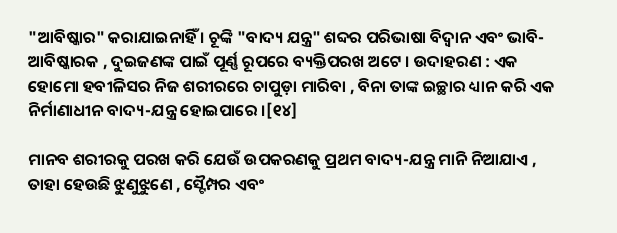"ଆବିଷ୍କାର" କରାଯାଇନାହିଁ । ଚୂଙ୍କି "ବାଦ୍ୟ ଯନ୍ତ୍ର" ଶବ୍ଦର ପରିଭାଷା ବିଦ୍ୱାନ ଏବଂ ଭାବି-ଆବିଷ୍କାରକ , ଦୁଇଜଣଙ୍କ ପାଇଁ ପୂର୍ଣ୍ଣ ରୂପରେ ବ୍ୟକ୍ତିପରଖ ଅଟେ । ଉଦାହରଣ : ଏକ ହୋମୋ ହବୀଳିସର ନିଜ ଶରୀରରେ ଚାପୁଡ଼ା ମାରିବା , ବିନା ତାଙ୍କ ଇଚ୍ଛାର ଧ୍ୟାନ କରି ଏକ ନିର୍ମାଣାଧୀନ ବାଦ୍ୟ-ଯନ୍ତ୍ର ହୋଇପାରେ ।[୧୪]

ମାନବ ଶରୀରକୁ ପରଖ କରି ଯେଉଁ ଉପକରଣକୁ ପ୍ରଥମ ବାଦ୍ୟ-ଯନ୍ତ୍ର ମାନି ନିଆଯାଏ , ତାହା ହେଉଛି ଝୁଣୁଝୁଣେ , ସ୍ଟୈମ୍ପର ଏବଂ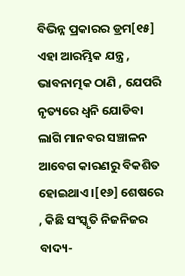ବିଭିନ୍ନ ପ୍ରକାରର ଡ୍ରମ[୧୫] ଏହା ଆରମ୍ଭିକ ଯନ୍ତ୍ର , ଭାବନାତ୍ମକ ଠାଣି , ଯେପରି ନୃତ୍ୟରେ ଧ୍ୱନି ଯୋଡିବା ଲାଗି ମାନବର ସଞ୍ଚାଳନ ଆବେଗ କାରଣରୁ ବିକଶିତ ହୋଇଥାଏ ।[୧୬] ଶେଷରେ , କିଛି ସଂସ୍କୃତି ନିଜନିଜର ବାଦ୍ୟ-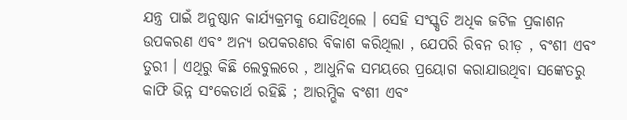ଯନ୍ତ୍ର ପାଇଁ ଅନୁଷ୍ଠାନ କାର୍ଯ୍ୟକ୍ରମକୁ ଯୋଡିଥିଲେ । ସେହି ସଂସ୍କୃତି ଅଧିକ ଜଟିଳ ପ୍ରକାଶନ ଉପକରଣ ଏବଂ ଅନ୍ୟ ଉପକରଣର ବିକାଶ କରିଥିଲା , ଯେପରି ରିବନ ରୀଡ଼ , ବଂଶୀ ଏବଂ ତୁରୀ । ଏଥିରୁ କିଛି ଲେବୁଲରେ , ଆଧୁନିକ ସମୟରେ ପ୍ରୟୋଗ କରାଯାଉଥିବା ସଙ୍କେତରୁ କାଫି ଭିନ୍ନ ସଂକେତାର୍ଥ ରହିଛି ; ଆରମ୍ଭିକ ବଂଶୀ ଏବଂ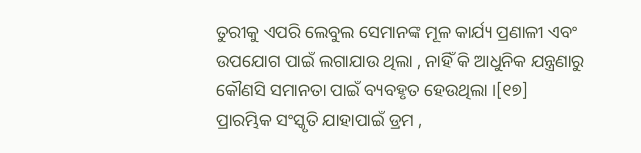ତୁରୀକୁ ଏପରି ଲେବୁଲ ସେମାନଙ୍କ ମୂଳ କାର୍ଯ୍ୟ ପ୍ରଣାଳୀ ଏବଂ ଉପଯୋଗ ପାଇଁ ଲଗାଯାଉ ଥିଲା , ନାହିଁ କି ଆଧୁନିକ ଯନ୍ତ୍ରଣାରୁ କୌଣସି ସମାନତା ପାଇଁ ବ୍ୟବହୃତ ହେଉଥିଲା ।[୧୭] ପ୍ରାରମ୍ଭିକ ସଂସ୍କୃତି ଯାହାପାଇଁ ଡ୍ରମ ,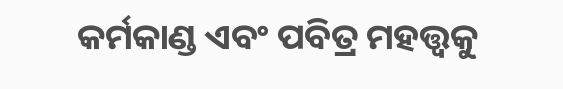କର୍ମକାଣ୍ଡ ଏବଂ ପବିତ୍ର ମହତ୍ତ୍ୱକୁ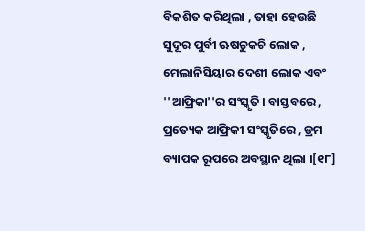ବିକଶିତ କରିଥିଲା , ତାହା ହେଉଛି ସୁଦୂର ପୁର୍ବୀ ଋଷଚୁକଚି ଲୋକ , ମେଲାନିସିୟାର ଦେଶୀ ଲୋକ ଏବଂ ''ଆଫ୍ରିକା''ର ସଂସ୍କୃତି । ବାସ୍ତବରେ , ପ୍ରତ୍ୟେକ ଆଫ୍ରିକୀ ସଂସ୍କୃତିରେ , ଡ୍ରମ ବ୍ୟାପକ ରୂପରେ ଅବସ୍ଥାନ ଥିଲା ।[୧୮]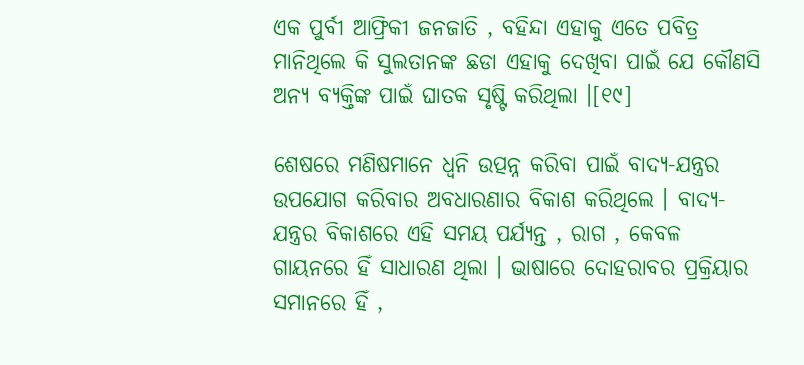ଏକ ପୁର୍ବୀ ଆଫ୍ରିକୀ ଜନଜାତି , ବହିନ୍ଦା ଏହାକୁ ଏତେ ପବିତ୍ର ମାନିଥିଲେ କି ସୁଲତାନଙ୍କ ଛଡା ଏହାକୁ ଦେଖିବା ପାଇଁ ଯେ କୌଣସି ଅନ୍ୟ ବ୍ୟକ୍ତିଙ୍କ ପାଇଁ ଘାତକ ସୃଷ୍ଟି କରିଥିଲା ।[୧୯]

ଶେଷରେ ମଣିଷମାନେ ଧ୍ୱନି ଉତ୍ପନ୍ନ କରିବା ପାଇଁ ବାଦ୍ୟ-ଯନ୍ତ୍ରର ଉପଯୋଗ କରିବାର ଅବଧାରଣାର ବିକାଶ କରିଥିଲେ । ବାଦ୍ୟ-ଯନ୍ତ୍ରର ବିକାଶରେ ଏହି ସମୟ ପର୍ଯ୍ୟନ୍ତ , ରାଗ , କେବଳ ଗାୟନରେ ହିଁ ସାଧାରଣ ଥିଲା । ଭାଷାରେ ଦୋହରାବର ପ୍ରକ୍ରିୟାର ସମାନରେ ହିଁ ,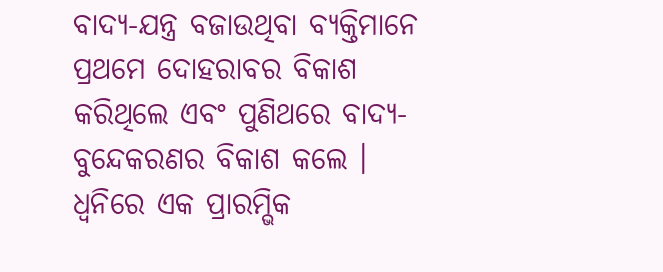ବାଦ୍ୟ-ଯନ୍ତ୍ର ବଜାଉଥିବା ବ୍ୟକ୍ତିମାନେ ପ୍ରଥମେ ଦୋହରାବର ବିକାଶ କରିଥିଲେ ଏବଂ ପୁଣିଥରେ ବାଦ୍ୟ-ବୁନ୍ଦେକରଣର ବିକାଶ କଲେ । ଧ୍ୱନିରେ ଏକ ପ୍ରାରମ୍ଭିକ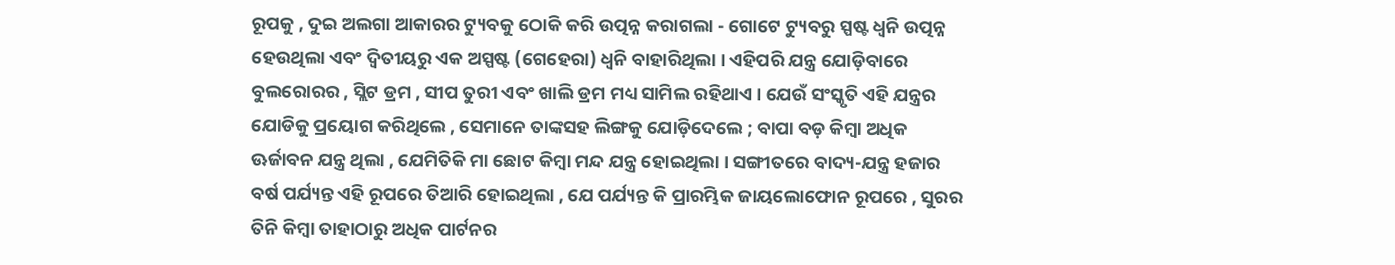ରୂପକୁ , ଦୁଇ ଅଲଗା ଆକାରର ଟ୍ୟୁବକୁ ଠୋକି କରି ଉତ୍ପନ୍ନ କରାଗଲା - ଗୋଟେ ଟ୍ୟୁବରୁ ସ୍ପଷ୍ଟ ଧ୍ୱନି ଉତ୍ପନ୍ନ ହେଉଥିଲା ଏବଂ ଦ୍ୱିତୀୟରୁ ଏକ ଅସ୍ପଷ୍ଟ (ଗେହେରା) ଧ୍ୱନି ବାହାରିଥିଲା । ଏହିପରି ଯନ୍ତ୍ର ଯୋଡ଼ିବାରେ ବୁଲରୋରର , ସ୍ଲିଟ ଡ୍ରମ , ସୀପ ତୁରୀ ଏବଂ ଖାଲି ଡ୍ରମ ମଧ୍ୟ ସାମିଲ ରହିଥାଏ । ଯେଉଁ ସଂସ୍କୃତି ଏହି ଯନ୍ତ୍ରର ଯୋଡିକୁ ପ୍ରୟୋଗ କରିଥିଲେ , ସେମାନେ ତାଙ୍କସହ ଲିଙ୍ଗକୁ ଯୋଡ଼ିଦେଲେ ; ବାପା ବଡ଼ କିମ୍ବା ଅଧିକ ଊର୍ଜାବନ ଯନ୍ତ୍ର ଥିଲା , ଯେମିତିକି ମା ଛୋଟ କିମ୍ବା ମନ୍ଦ ଯନ୍ତ୍ର ହୋଇଥିଲା । ସଙ୍ଗୀତରେ ବାଦ୍ୟ-ଯନ୍ତ୍ର ହଜାର ବର୍ଷ ପର୍ଯ୍ୟନ୍ତ ଏହି ରୂପରେ ତିଆରି ହୋଇଥିଲା , ଯେ ପର୍ଯ୍ୟନ୍ତ କି ପ୍ରାରମ୍ଭିକ ଜାୟଲୋଫୋନ ରୂପରେ , ସୁରର ତିନି କିମ୍ବା ତାହାଠାରୁ ଅଧିକ ପାର୍ଟନର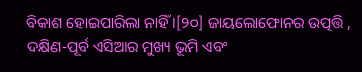ବିକାଶ ହୋଇପାରିଲା ନାହିଁ ।[୨୦] ଜାୟଲୋଫୋନର ଉତ୍ପତ୍ତି , ଦକ୍ଷିଣ-ପୂର୍ବ ଏସିଆର ମୁଖ୍ୟ ଭୂମି ଏବଂ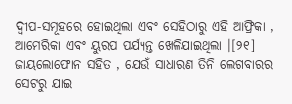ଦ୍ୱୀପ-ସମୂହରେ ହୋଇଥିଲା ଏବଂ ସେହିଠାରୁ ଏହି ଆଫ୍ରିକା , ଆମେରିକା ଏବଂ ୟୁରପ ପର୍ଯ୍ୟନ୍ତ ଖେଳିଯାଇଥିଲା ।[୨୧] ଜାୟଲୋଫୋନ ସହିତ , ଯେଉଁ ସାଧାରଣ ତିନି ଲେଗବାରର ସେଟରୁ ଯାଇ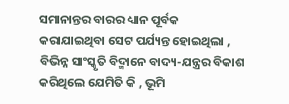ସମାନାନ୍ତର ବାରର ଧ୍ୟାନ ପୂର୍ବକ କରାଯାଇଥିବା ସେଟ ପର୍ଯ୍ୟନ୍ତ ହୋଇଥିଲା , ବିଭିନ୍ନ ସାଂସ୍କୃତି ବିଦ୍ମାନେ ବାଦ୍ୟ-ଯନ୍ତ୍ରର ବିକାଶ କରିଥିଲେ ଯେମିତି କି , ଭୂମି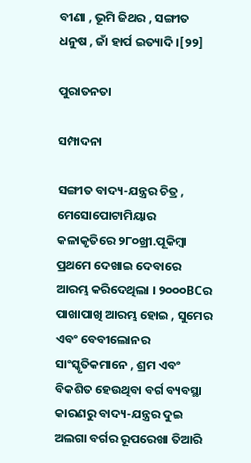ବୀଣା , ଭୂମି ଜିଥର , ସଙ୍ଗୀତ ଧନୁଷ , ଜାଁ ହାର୍ପ ଇତ୍ୟାଦି ।[୨୨]

ପୁରାତନତା

ସମ୍ପାଦନା

ସଙ୍ଗୀତ ବାଦ୍ୟ-ଯନ୍ତ୍ରର ଚିତ୍ର , ମେସୋପୋଟାମିୟାର କଳାକୃତିରେ ୨୮୦ଖ୍ରୀ.ପୂକିମ୍ବା ପ୍ରଥମେ ଦେଖାଇ ଦେବାରେ ଆରମ୍ଭ କରିଦେଥିଲା । ୨୦୦୦BCର ପାଖାପାଖି ଆରମ୍ଭ ହୋଇ , ସୁମେର ଏବଂ ବେବୀଲୋନର ସାଂସ୍କୃତିକମାନେ , ଶ୍ରମ ଏବଂ ବିକଶିତ ହେଉଥିବା ବର୍ଗ ବ୍ୟବସ୍ଥା କାରଣରୁ ବାଦ୍ୟ-ଯନ୍ତ୍ରର ଦୁଇ ଅଲଗା ବର୍ଗର ରୂପରେଖା ତିଆରି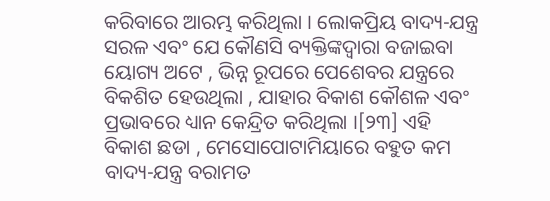କରିବାରେ ଆରମ୍ଭ କରିଥିଲା । ଲୋକପ୍ରିୟ ବାଦ୍ୟ-ଯନ୍ତ୍ର ସରଳ ଏବଂ ଯେ କୌଣସି ବ୍ୟକ୍ତିଙ୍କଦ୍ୱାରା ବଜାଇବା ୟୋଗ୍ୟ ଅଟେ , ଭିନ୍ନ ରୂପରେ ପେଶେବର ଯନ୍ତ୍ରରେ ବିକଶିତ ହେଉଥିଲା , ଯାହାର ବିକାଶ କୌଶଳ ଏବଂ ପ୍ରଭାବରେ ଧ୍ୟାନ କେନ୍ଦ୍ରିତ କରିଥିଲା ।[୨୩] ଏହି ବିକାଶ ଛଡା , ମେସୋପୋଟାମିୟାରେ ବହୁତ କମ ବାଦ୍ୟ-ଯନ୍ତ୍ର ବରାମତ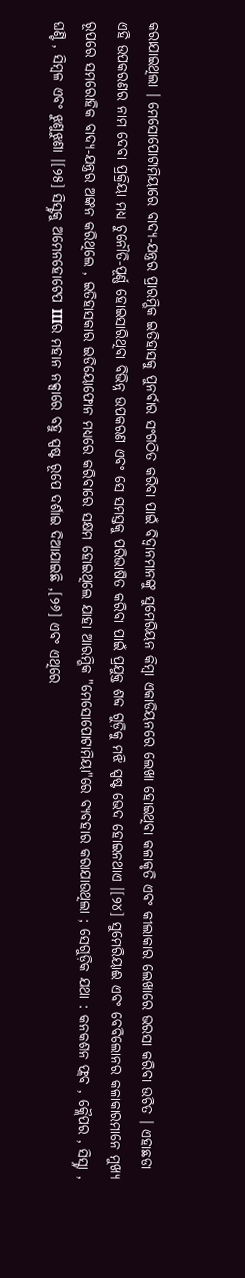କରାଯାଇଥିଲା । ମେସୋପୋଟାମିୟାରେ ବାଦ୍ୟ-ଯନ୍ତ୍ରର ପ୍ରାରମ୍ଭିକ ଇତିହାସକୁ ପୁନର୍ବାର ସଂଗଠିତ କରିବା ପାଇଁ ବିଦ୍ୱାନମାନଙ୍କୁ ସୁମେରିୟନ କିମ୍ବା ଏକାଡିୟନରେ ଲେଖା ହୋଇଥିବା କଳାକୃତି ଏବଂ କୀଲାକାର ଲେଖାରେ ଭରସା କରିବା ଉଚିତ । ଏହାଛଡା ଏହି ଉପକରଣର ନାମ ଦେବା ପ୍ରକ୍ରିୟା ମଧ୍ୟ ଚୁନୌତି-ପୂର୍ଣ୍ଣ ହୋଇସାରିଥିବା ବିଭିନ୍ନ ଉପକରଣ ଏବଂ ସେ ସମସ୍ତକୁ ପରିଭାଷିତ କରିବା ପାଇଁ ପ୍ରଯୁକ୍ତ ଶବ୍ଦ ଗୁଡ଼ିକୁ ମଝି ସ୍ପଷ୍ଟ ଭେଦ ହୋଇନଥାଏ ।[୨୪] ସୁମେରିୟାଈ ଏବଂ ବେବିଲୋନର କଳାକାରମାନେ ମୁଖ୍ୟ ରୂପରେ ସମରୋହିକ ବାଦ୍ୟ-ଯନ୍ତ୍ରର ଅଙ୍କନ କରିଥିଲେ , ଇତିହାସକାର ଇଡିୟୋଫୋନ ମଧ୍ୟରେ କରିବାରେ ସକ୍ଷମ ହୋଇଥିଲେ ଯାହା ଆରମ୍ଭିକ "ମେସୋପୋଟାମିୟା"ରେ ବ୍ୟବହାର କରାଯାଉଥିଲା ; ସେଗୁଡ଼ିକ ଯଥା : କନକଶନ ଫ୍ଲବ , କ୍ଲୈପର , ସିସ୍ଟ୍ନା , ଘଣ୍ଟି , ସିମ୍ବଳ ଏବଂ ଝୁଣୁଝୁଣା ।[୨୫] ସିସ୍ଟ୍ନକୁ ଅମେନହୋଟେପ IIIର ମହାନ ନକ୍ସାରେ ବହୁ ସ୍ପଷ୍ଟ ରୂପେ ଦର୍ଶାଇ ଦିଆଯାଇଛି ,[୨୬] ଏବଂ ଏଥିରେ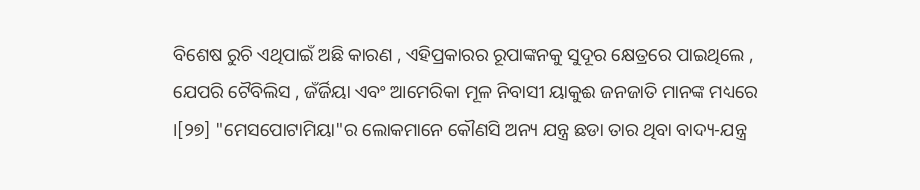ବିଶେଷ ରୁଚି ଏଥିପାଇଁ ଅଛି କାରଣ , ଏହିପ୍ରକାରର ରୂପାଙ୍କନକୁ ସୁଦୂର କ୍ଷେତ୍ରରେ ପାଇଥିଲେ , ଯେପରି ଟୈବିଲିସ , ଜଁର୍ଜିୟା ଏବଂ ଆମେରିକା ମୂଳ ନିବାସୀ ୟାକୁଈ ଜନଜାତି ମାନଙ୍କ ମଧ୍ୟରେ ।[୨୭] "ମେସପୋଟାମିୟା"ର ଲୋକମାନେ କୌଣସି ଅନ୍ୟ ଯନ୍ତ୍ର ଛଡା ତାର ଥିବା ବାଦ୍ୟ-ଯନ୍ତ୍ର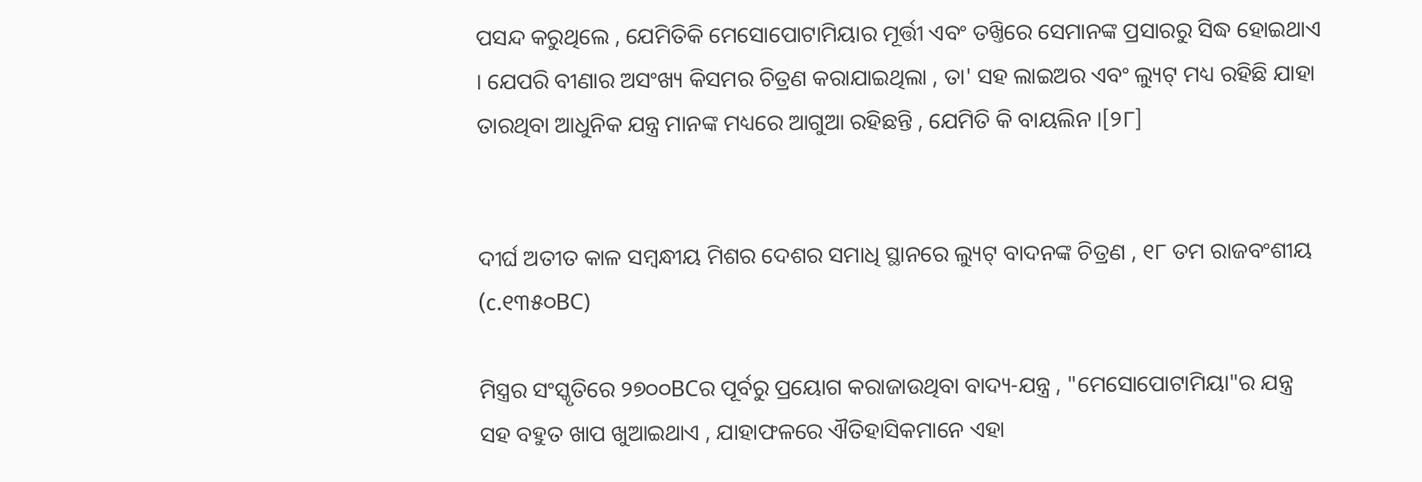ପସନ୍ଦ କରୁଥିଲେ , ଯେମିତିକି ମେସୋପୋଟାମିୟାର ମୂର୍ତ୍ତୀ ଏବଂ ତଖ୍ତିରେ ସେମାନଙ୍କ ପ୍ରସାରରୁ ସିଦ୍ଧ ହୋଇଥାଏ । ଯେପରି ବୀଣାର ଅସଂଖ୍ୟ କିସମର ଚିତ୍ରଣ କରାଯାଇଥିଲା , ତା' ସହ ଲାଇଅର ଏବଂ ଲ୍ୟୁଟ୍ ମଧ୍ୟ ରହିଛି ଯାହା ତାରଥିବା ଆଧୁନିକ ଯନ୍ତ୍ର ମାନଙ୍କ ମଧ୍ୟରେ ଆଗୁଆ ରହିଛନ୍ତି , ଯେମିତି କି ବାୟଲିନ ।[୨୮]


ଦୀର୍ଘ ଅତୀତ କାଳ ସମ୍ବନ୍ଧୀୟ ମିଶର ଦେଶର ସମାଧି ସ୍ଥାନରେ ଲ୍ୟୁଟ୍ ବାଦନଙ୍କ ଚିତ୍ରଣ , ୧୮ ତମ ରାଜବଂଶୀୟ (c.୧୩୫୦BC)

ମିସ୍ତ୍ରର ସଂସ୍କୃତିରେ ୨୭୦୦BCର ପୂର୍ବରୁ ପ୍ରୟୋଗ କରାଜାଉଥିବା ବାଦ୍ୟ-ଯନ୍ତ୍ର , "ମେସୋପୋଟାମିୟା"ର ଯନ୍ତ୍ର ସହ ବହୁତ ଖାପ ଖୁଆଇଥାଏ , ଯାହାଫଳରେ ଐତିହାସିକମାନେ ଏହା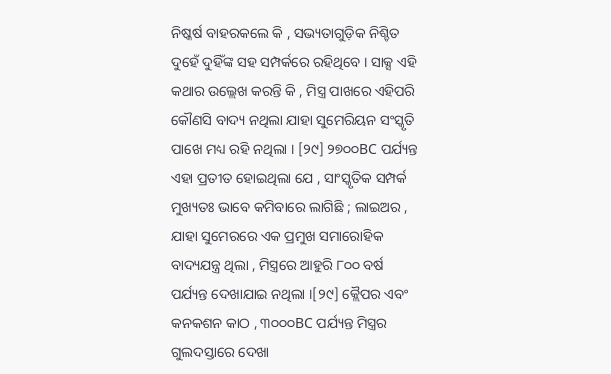ନିଷ୍କର୍ଷ ବାହରକଲେ କି , ସଭ୍ୟତାଗୁଡ଼ିକ ନିଶ୍ଚିତ ଦୁହେଁ ଦୁହିଁଙ୍କ ସହ ସମ୍ପର୍କରେ ରହିଥିବେ । ସାକ୍ସ ଏହି କଥାର ଉଲ୍ଲେଖ କରନ୍ତି କି , ମିସ୍ତ୍ର ପାଖରେ ଏହିପରି କୌଣସି ବାଦ୍ୟ ନଥିଲା ଯାହା ସୁମେରିୟନ ସଂସ୍କୃତି ପାଖେ ମଧ୍ୟ ରହି ନଥିଲା । [୨୯] ୨୭୦୦BC ପର୍ଯ୍ୟନ୍ତ ଏହା ପ୍ରତୀତ ହୋଇଥିଲା ଯେ , ସାଂସ୍କୃତିକ ସମ୍ପର୍କ ମୁଖ୍ୟତଃ ଭାବେ କମିବାରେ ଲାଗିଛି ; ଲାଇଅର , ଯାହା ସୁମେରରେ ଏକ ପ୍ରମୁଖ ସମାରୋହିକ ବାଦ୍ୟଯନ୍ତ୍ର ଥିଲା , ମିସ୍ତ୍ରରେ ଆହୁରି ୮୦୦ ବର୍ଷ ପର୍ଯ୍ୟନ୍ତ ଦେଖାଯାଇ ନଥିଲା ।[୨୯] କ୍ଲୈପର ଏବଂ କନକଶନ କାଠ , ୩୦୦୦BC ପର୍ଯ୍ୟନ୍ତ ମିସ୍ତ୍ରର ଗୁଲଦସ୍ତାରେ ଦେଖା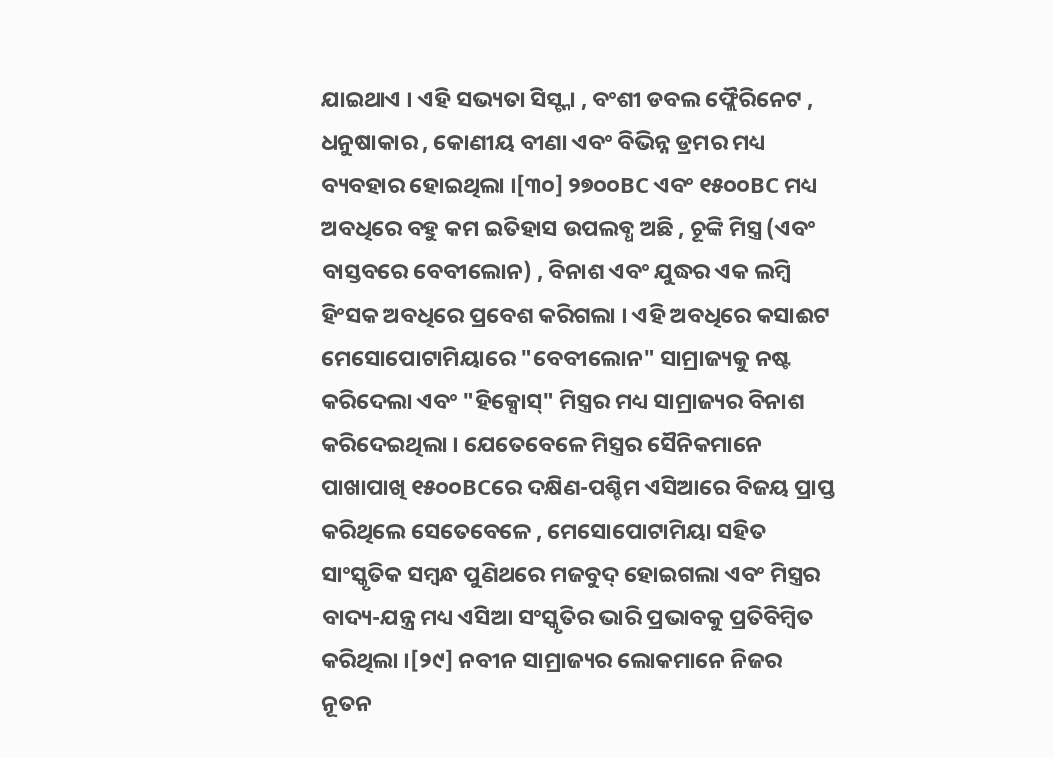ଯାଇଥାଏ । ଏହି ସଭ୍ୟତା ସିସ୍ଟ୍ନା , ବଂଶୀ ଡବଲ ଫ୍ଲୈରିନେଟ , ଧନୁଷାକାର , କୋଣୀୟ ବୀଣା ଏବଂ ବିଭିନ୍ନ ଡ୍ରମର ମଧ୍ୟ ବ୍ୟବହାର ହୋଇଥିଲା ।[୩୦] ୨୭୦୦BC ଏବଂ ୧୫୦୦BC ମଧ୍ୟ ଅବଧିରେ ବହୁ କମ ଇତିହାସ ଉପଲବ୍ଧ ଅଛି , ଚୂଙ୍କି ମିସ୍ତ୍ର (ଏବଂ ବାସ୍ତବରେ ବେବୀଲୋନ) , ବିନାଶ ଏବଂ ଯୁଦ୍ଧର ଏକ ଲମ୍ବି ହିଂସକ ଅବଧିରେ ପ୍ରବେଶ କରିଗଲା । ଏହି ଅବଧିରେ କସାଈଟ ମେସୋପୋଟାମିୟାରେ "ବେବୀଲୋନ" ସାମ୍ରାଜ୍ୟକୁ ନଷ୍ଟ କରିଦେଲା ଏବଂ "ହିକ୍ସୋସ୍" ମିସ୍ତ୍ରର ମଧ୍ୟ ସାମ୍ରାଜ୍ୟର ବିନାଶ କରିଦେଇଥିଲା । ଯେତେବେଳେ ମିସ୍ତ୍ରର ସୈନିକମାନେ ପାଖାପାଖି ୧୫୦୦BCରେ ଦକ୍ଷିଣ-ପଶ୍ଚିମ ଏସିଆରେ ବିଜୟ ପ୍ରାପ୍ତ କରିଥିଲେ ସେତେବେଳେ , ମେସୋପୋଟାମିୟା ସହିତ ସାଂସ୍କୃତିକ ସମ୍ବନ୍ଧ ପୁଣିଥରେ ମଜବୁଦ୍ ହୋଇଗଲା ଏବଂ ମିସ୍ତ୍ରର ବାଦ୍ୟ-ଯନ୍ତ୍ର ମଧ୍ୟ ଏସିଆ ସଂସ୍କୃତିର ଭାରି ପ୍ରଭାବକୁ ପ୍ରତିବିମ୍ବିତ କରିଥିଲା ।[୨୯] ନବୀନ ସାମ୍ରାଜ୍ୟର ଲୋକମାନେ ନିଜର ନୂତନ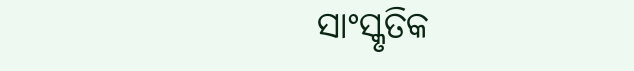ସାଂସ୍କୃତିକ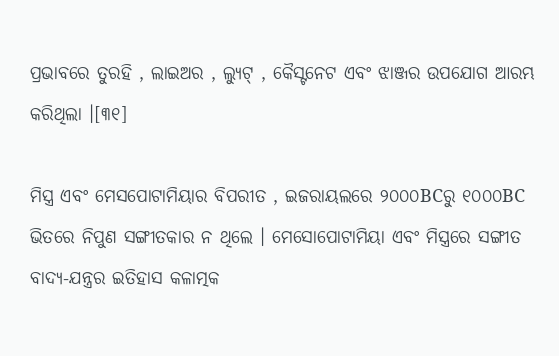ପ୍ରଭାବରେ ତୁରହି , ଲାଇଅର , ଲ୍ୟୁଟ୍ , କୈସ୍ଟନେଟ ଏବଂ ଝାଞ୍ଜର ଉପଯୋଗ ଆରମ୍ଭ କରିଥିଲା ।[୩୧]

ମିସ୍ତ୍ର ଏବଂ ମେସପୋଟାମିୟାର ବିପରୀତ , ଇଜରାୟଲରେ ୨୦୦୦BCରୁ ୧୦୦୦BC ଭିତରେ ନିପୁଣ ସଙ୍ଗୀତକାର ନ ଥିଲେ । ମେସୋପୋଟାମିୟା ଏବଂ ମିସ୍ତ୍ରରେ ସଙ୍ଗୀତ ବାଦ୍ୟ-ଯନ୍ତ୍ରର ଇତିହାସ କଳାତ୍ମକ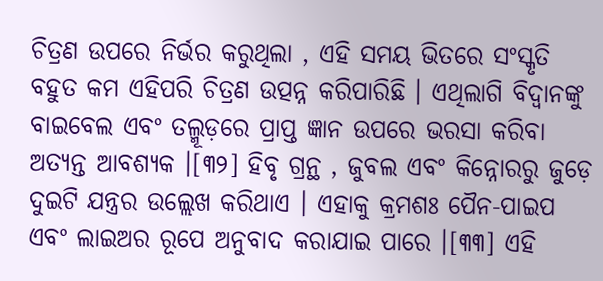ଚିତ୍ରଣ ଉପରେ ନିର୍ଭର କରୁଥିଲା , ଏହି ସମୟ ଭିତରେ ସଂସ୍କୃତି ବହୁତ କମ ଏହିପରି ଚିତ୍ରଣ ଉତ୍ପନ୍ନ କରିପାରିଛି । ଏଥିଲାଗି ବିଦ୍ୱାନଙ୍କୁ ବାଇବେଲ ଏବଂ ତଲ୍ମୂଡ଼ରେ ପ୍ରାପ୍ତ ଜ୍ଞାନ ଉପରେ ଭରସା କରିବା ଅତ୍ୟନ୍ତ ଆବଶ୍ୟକ ।[୩୨] ହିବୃ ଗ୍ରନ୍ଥ , ଜୁବଲ ଏବଂ କିନ୍ନୋରରୁ ଜୁଡ଼େ ଦୁଇଟି ଯନ୍ତ୍ରର ଉଲ୍ଲେଖ କରିଥାଏ । ଏହାକୁ କ୍ରମଶଃ ପୈନ-ପାଇପ ଏବଂ ଲାଇଅର ରୂପେ ଅନୁବାଦ କରାଯାଇ ପାରେ ।[୩୩] ଏହି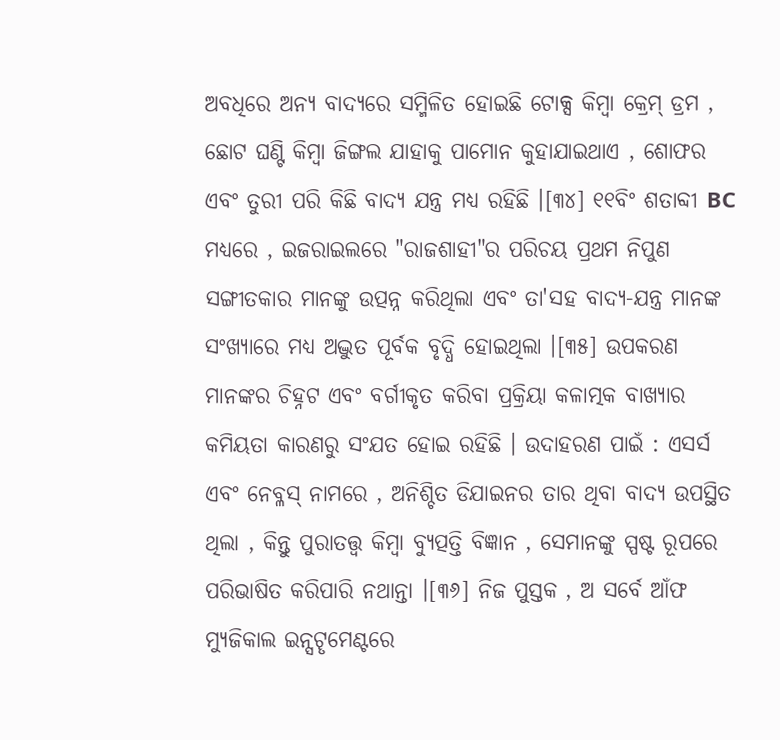ଅବଧିରେ ଅନ୍ୟ ବାଦ୍ୟରେ ସମ୍ମିଳିତ ହୋଇଛି ଟୋକ୍ସ କିମ୍ବା କ୍ରେମ୍ ଡ୍ରମ , ଛୋଟ ଘଣ୍ଟି କିମ୍ବା ଜିଙ୍ଗଲ ଯାହାକୁ ପାମୋନ କୁହାଯାଇଥାଏ , ଶୋଫର ଏବଂ ତୁରୀ ପରି କିଛି ବାଦ୍ୟ ଯନ୍ତ୍ର ମଧ୍ୟ ରହିଛି ।[୩୪] ୧୧ବିଂ ଶତାବ୍ଦୀ BC ମଧ୍ୟରେ , ଇଜରାଇଲରେ "ରାଜଶାହୀ"ର ପରିଚୟ ପ୍ରଥମ ନିପୁଣ ସଙ୍ଗୀତକାର ମାନଙ୍କୁ ଉତ୍ପନ୍ନ କରିଥିଲା ଏବଂ ତା'ସହ ବାଦ୍ୟ-ଯନ୍ତ୍ର ମାନଙ୍କ ସଂଖ୍ୟାରେ ମଧ୍ୟ ଅଦ୍ଭୁତ ପୂର୍ବକ ବୃଦ୍ଧି ହୋଇଥିଲା ।[୩୫] ଉପକରଣ ମାନଙ୍କର ଚିହ୍ନଟ ଏବଂ ବର୍ଗୀକୃତ କରିବା ପ୍ରକ୍ରିୟା କଳାତ୍ମକ ବାଖ୍ୟାର କମିୟତା କାରଣରୁ ସଂଯତ ହୋଇ ରହିଛି । ଉଦାହରଣ ପାଇଁ : ଏସର୍ସ ଏବଂ ନେବ୍ଳସ୍ ନାମରେ , ଅନିଶ୍ଚିତ ଡିଯାଇନର ତାର ଥିବା ବାଦ୍ୟ ଉପସ୍ଥିତ ଥିଲା , କିନ୍ତୁ ପୁରାତତ୍ତ୍ୱ କିମ୍ବା ବ୍ୟୁତ୍ପତ୍ତି ବିଜ୍ଞାନ , ସେମାନଙ୍କୁ ସ୍ପଷ୍ଟ ରୂପରେ ପରିଭାଷିତ କରିପାରି ନଥାନ୍ତା ।[୩୬] ନିଜ ପୁସ୍ତକ , ଅ ସର୍ବେ ଆଁଫ ମ୍ୟୁଜିକାଲ ଇନ୍ସଟୄମେଣ୍ଟରେ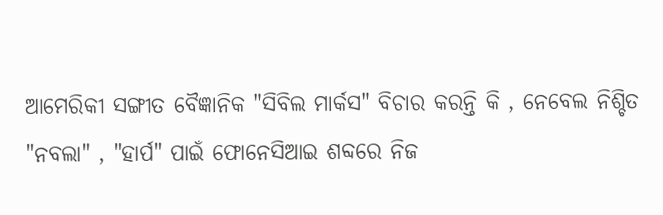ଆମେରିକୀ ସଙ୍ଗୀତ ବୈଜ୍ଞାନିକ "ସିବିଲ ମାର୍କସ" ବିଚାର କରନ୍ତି କି , ନେବେଲ ନିଶ୍ଚିତ "ନବଲା" , "ହାର୍ପ" ପାଇଁ ଫୋନେସିଆଇ ଶବ୍ଦରେ ନିଜ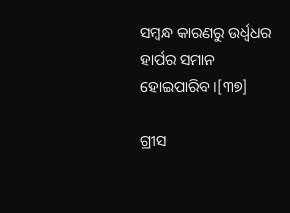ସମ୍ବନ୍ଧ କାରଣରୁ ଉର୍ଧ୍ୱଧର ହାର୍ପର ସମାନ ହୋଇପାରିବ ।[୩୭]

ଗ୍ରୀସ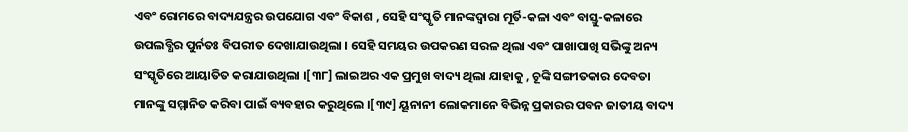ଏବଂ ରୋମରେ ବାଦ୍ୟଯନ୍ତ୍ରର ଉପଯୋଗ ଏବଂ ବିକାଶ , ସେହି ସଂସ୍କୃତି ମାନଙ୍କଦ୍ୱାରା ମୂର୍ତି-କଳା ଏବଂ ବାସ୍ତୁ-କଳାରେ ଉପଲବ୍ଧିର ପୁର୍ନତଃ ବିପରୀତ ଦେଖାଯାଉଥିଲା । ସେହି ସମୟର ଉପକରଣ ସରଳ ଥିଲା ଏବଂ ପାଖାପାଖି ସଭିଙ୍କୁ ଅନ୍ୟ ସଂସ୍କୃତିରେ ଆୟାତିତ କରାଯାଉଥିଲା ।[୩୮] ଲାଇଅର ଏକ ପ୍ରମୁଖ ବାଦ୍ୟ ଥିଲା ଯାହାକୁ , ଚୂଙ୍କି ସଙ୍ଗୀତକାର ଦେବତା ମାନଙ୍କୁ ସମ୍ମାନିତ କରିବା ପାଇଁ ବ୍ୟବହାର କରୁଥିଲେ ।[୩୯] ୟୂନାନୀ ଲୋକମାନେ ବିଭିନ୍ନ ପ୍ରକାରର ପବନ ଜାତୀୟ ବାଦ୍ୟ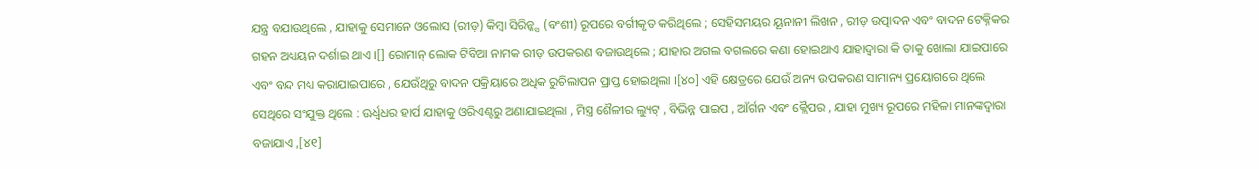ଯନ୍ତ୍ର ବଯାଉଥିଲେ , ଯାହାକୁ ସେମାନେ ଓଲୋସ (ରୀଡ଼) କିମ୍ବା ସିରିନ୍କ୍ସ (ବଂଶୀ) ରୂପରେ ବର୍ଗୀକୃତ କରିଥିଲେ ; ସେହିସମୟର ୟୂନାନୀ ଲିଖନ , ରୀଡ଼ ଉତ୍ପାଦନ ଏବଂ ବାଦନ ଟେକ୍ନିକର ଗହନ ଅଧ୍ୟୟନ ଦର୍ଶାଇ ଥାଏ ।[] ରୋମାନ୍ ଲୋକ ଟିବିଆ ନାମକ ରୀଡ଼ ଉପକରଣ ବଜାଉଥିଲେ ; ଯାହାର ଅଗଲ ବଗଲରେ କଣା ହୋଇଥାଏ ଯାହାଦ୍ୱାରା କି ତାକୁ ଖୋଲା ଯାଇପାରେ ଏବଂ ବନ୍ଦ ମଧ୍ୟ କରାଯାଇପାରେ , ଯେଉଁଥିରୁ ବାଦନ ପକ୍ରିୟାରେ ଅଧିକ ରୁଚିଲାପନ ପ୍ରାପ୍ତ ହୋଇଥିଲା ।[୪୦] ଏହି କ୍ଷେତ୍ରରେ ଯେଉଁ ଅନ୍ୟ ଉପକରଣ ସାମାନ୍ୟ ପ୍ରୟୋଗରେ ଥିଲେ ସେଥିରେ ସଂଯୁକ୍ତ ଥିଲେ : ଊର୍ଧ୍ୱଧର ହାର୍ପ ଯାହାକୁ ଓରିଏଣ୍ଟରୁ ଅଣାଯାଇଥିଲା , ମିସ୍ତ୍ର ଶୈଳୀର ଲ୍ୟୁଟ୍ , ବିଭିନ୍ନ ପାଇପ , ଆଁର୍ଗନ ଏବଂ କ୍ଲୈପର , ଯାହା ମୁଖ୍ୟ ରୂପରେ ମହିଳା ମାନଙ୍କଦ୍ୱାରା ବଜାଯାଏ ,[୪୧]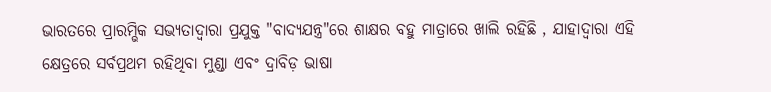ଭାରତରେ ପ୍ରାରମ୍ଭିକ ସଭ୍ୟତାଦ୍ୱାରା ପ୍ରଯୁକ୍ତ "ବାଦ୍ୟଯନ୍ତ୍ର"ରେ ଶାକ୍ଷର ବହୁ ମାତ୍ରାରେ ଖାଲି ରହିଛି , ଯାହାଦ୍ୱାରା ଏହି କ୍ଷେତ୍ରରେ ସର୍ବପ୍ରଥମ ରହିଥିବା ମୁଣ୍ଡା ଏବଂ ଦ୍ରାବିଡ଼ ଭାଷା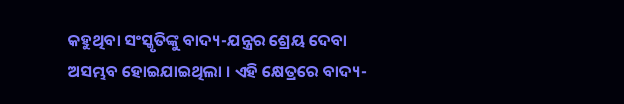କହୁଥିବା ସଂସ୍କୃତିଙ୍କୁ ବାଦ୍ୟ-ଯନ୍ତ୍ରର ଶ୍ରେୟ ଦେବା ଅସମ୍ଭବ ହୋଇଯାଇଥିଲା । ଏହି କ୍ଷେତ୍ରରେ ବାଦ୍ୟ-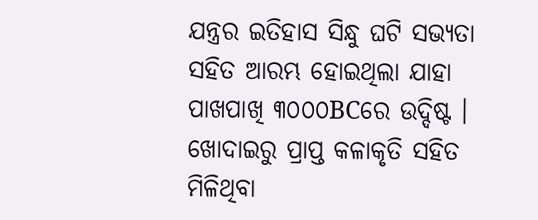ଯନ୍ତ୍ରର ଇତିହାସ ସିନ୍ଧୁ ଘଟି ସଭ୍ୟତା ସହିତ ଆରମ୍ଭ ହୋଇଥିଲା ଯାହା ପାଖପାଖି ୩୦୦୦BCରେ ଉଦ୍ଦିଷ୍ଟ । ଖୋଦାଇରୁ ପ୍ରାପ୍ତ କଳାକୃତି ସହିତ ମିଳିଥିବା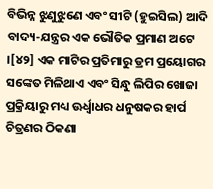ବିଭିନ୍ନ ଝୁଣୁଝୁଣେ ଏବଂ ସୀଟି (ହୁଇସିଲ) ଆଦି ବାଦ୍ୟ-ଯନ୍ତ୍ରର ଏକ ଭୌତିକ ପ୍ରମାଣ ଅଟେ ।[୪୨] ଏକ ମାଟିର ପ୍ରତିମାରୁ ଡ୍ରମ ପ୍ରୟୋଗର ସଙ୍କେତ ମିଳିଥାଏ ଏବଂ ସିନ୍ଧୁ ଲିପିର ଖୋଜା ପ୍ରକ୍ରିୟାରୁ ମଧ୍ୟ ଊର୍ଧ୍ୱାଧର ଧନୁଷକର ହାର୍ପ ଚିତ୍ରଣର ଠିକଣା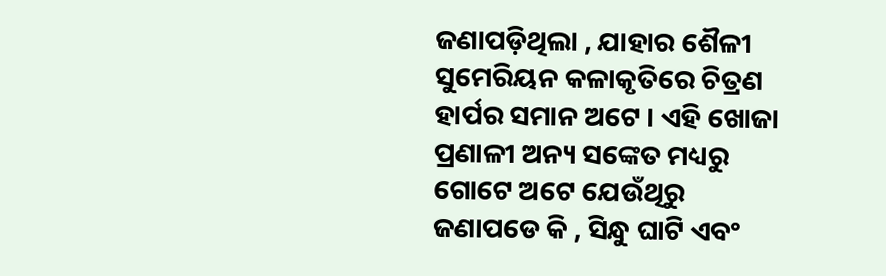ଜଣାପଡ଼ିଥିଲା , ଯାହାର ଶୈଳୀ ସୁମେରିୟନ କଳାକୃତିରେ ଚିତ୍ରଣ ହାର୍ପର ସମାନ ଅଟେ । ଏହି ଖୋଜା ପ୍ରଣାଳୀ ଅନ୍ୟ ସଙ୍କେତ ମଧ୍ୟରୁ ଗୋଟେ ଅଟେ ଯେଉଁଥିରୁ ଜଣାପଡେ କି , ସିନ୍ଧୁ ଘାଟି ଏବଂ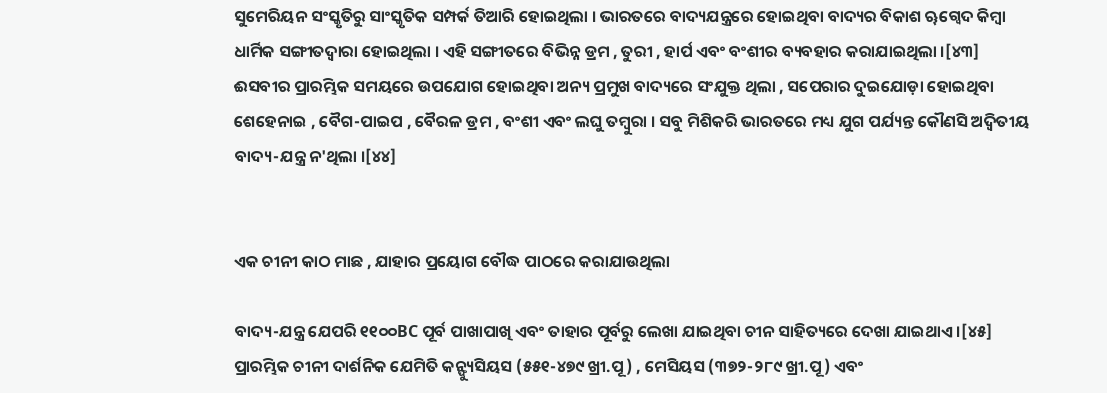ସୁମେରିୟନ ସଂସ୍କୃତିରୁ ସାଂସ୍କୃତିକ ସମ୍ପର୍କ ତିଆରି ହୋଇଥିଲା । ଭାରତରେ ବାଦ୍ୟଯନ୍ତ୍ରରେ ହୋଇଥିବା ବାଦ୍ୟର ବିକାଶ ୠଗ୍ୱେଦ କିମ୍ବା ଧାର୍ମିକ ସଙ୍ଗୀତଦ୍ୱାରା ହୋଇଥିଲା । ଏହି ସଙ୍ଗୀତରେ ବିଭିନ୍ନ ଡ୍ରମ , ତୁରୀ , ହାର୍ପ ଏବଂ ବଂଶୀର ବ୍ୟବହାର କରାଯାଇଥିଲା ।[୪୩] ଈସବୀର ପ୍ରାରମ୍ଭିକ ସମୟରେ ଉପଯୋଗ ହୋଇଥିବା ଅନ୍ୟ ପ୍ରମୁଖ ବାଦ୍ୟରେ ସଂଯୁକ୍ତ ଥିଲା , ସପେରାର ଦୁଇଯୋଡ଼ା ହୋଇଥିବା ଶେହେନାଇ , ବୈଗ-ପାଇପ , ବୈରଳ ଡ୍ରମ , ବଂଶୀ ଏବଂ ଲଘୁ ତମ୍ବୁରା । ସବୁ ମିଶିକରି ଭାରତରେ ମଧ୍ୟ ଯୁଗ ପର୍ଯ୍ୟନ୍ତ କୌଣସି ଅଦ୍ୱିତୀୟ ବାଦ୍ୟ-ଯନ୍ତ୍ର ନ'ଥିଲା ।[୪୪]


ଏକ ଚୀନୀ କାଠ ମାଛ , ଯାହାର ପ୍ରୟୋଗ ବୌଦ୍ଧ ପାଠରେ କରାଯାଉଥିଲା

ବାଦ୍ୟ-ଯନ୍ତ୍ର ଯେପରି ୧୧୦୦BC ପୂର୍ବ ପାଖାପାଖି ଏବଂ ତାହାର ପୂର୍ବରୁ ଲେଖା ଯାଇଥିବା ଚୀନ ସାହିତ୍ୟରେ ଦେଖା ଯାଇଥାଏ ।[୪୫] ପ୍ରାରମ୍ଭିକ ଚୀନୀ ଦାର୍ଶନିକ ଯେମିତି କନ୍ଫ୍ୟୁସିୟସ (୫୫୧-୪୭୯ ଖ୍ରୀ.ପୂ) , ମେସିୟସ (୩୭୨-୨୮୯ ଖ୍ରୀ.ପୂ) ଏବଂ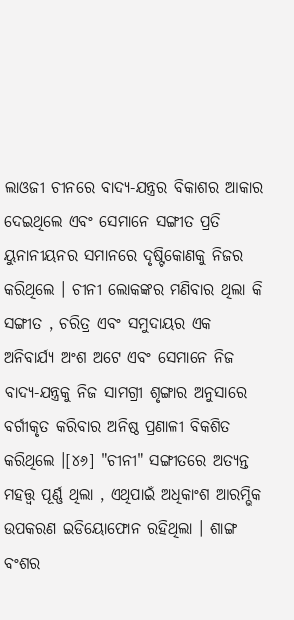ଲାଓଜୀ ଚୀନରେ ବାଦ୍ୟ-ଯନ୍ତ୍ରର ବିକାଶର ଆକାର ଦେଇଥିଲେ ଏବଂ ସେମାନେ ସଙ୍ଗୀତ ପ୍ରତି ୟୁନାନୀୟନର ସମାନରେ ଦୃଷ୍ଟିକୋଣକୁ ନିଜର କରିଥିଲେ । ଚୀନୀ ଲୋକଙ୍କର ମଣିବାର ଥିଲା କି ସଙ୍ଗୀତ , ଚରିତ୍ର ଏବଂ ସମୁଦାୟର ଏକ ଅନିବାର୍ଯ୍ୟ ଅଂଶ ଅଟେ ଏବଂ ସେମାନେ ନିଜ ବାଦ୍ୟ-ଯନ୍ତ୍ରକୁ ନିଜ ସାମଗ୍ରୀ ଶୃଙ୍ଗାର ଅନୁସାରେ ବର୍ଗୀକୃତ କରିବାର ଅନିଷ୍ଠ ପ୍ରଣାଳୀ ବିକଶିତ କରିଥିଲେ ।[୪୬] "ଚୀନୀ" ସଙ୍ଗୀତରେ ଅତ୍ୟନ୍ତ ମହତ୍ତ୍ୱ ପୂର୍ଣ୍ଣ ଥିଲା , ଏଥିପାଇଁ ଅଧିକାଂଶ ଆରମ୍ଭିକ ଉପକରଣ ଇଡିୟୋଫୋନ ରହିଥିଲା । ଶାଙ୍ଗ ବଂଶର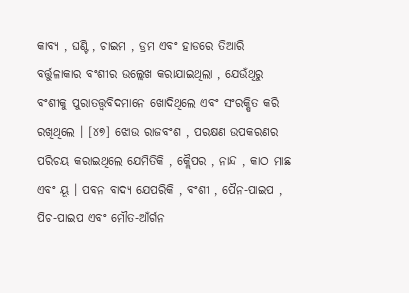କାବ୍ୟ , ଘଣ୍ଟି , ଚାଇମ , ଡ୍ରମ ଏବଂ ହାଡରେ ତିଆରି ବର୍ତ୍ତୁଳାକାର ବଂଶୀର ଉଲ୍ଲେଖ କରାଯାଇଥିଲା , ଯେଉଁଥିରୁ ବଂଶୀକୁ ପୁରାତତ୍ତ୍ୱବିଦ‌ମାନେ ଖୋଦିଥିଲେ ଏବଂ ସଂରକ୍ଷିତ କରି ରଖିଥିଲେ । [୪୭] ଝୋଉ ରାଜବଂଶ , ପରକ୍ଷଣ ଉପକରଣର ପରିଚୟ କରାଇଥିଲେ ଯେମିତିକି , କ୍ଲୈପର , ନାନ୍ଦ , କାଠ ମାଛ ଏବଂ ୟୂ । ପବନ ବାଦ୍ୟ ଯେପରିକି , ବଂଶୀ , ପୈନ-ପାଇପ , ପିଚ-ପାଇପ ଏବଂ ମୌତ-ଆଁର୍ଗନ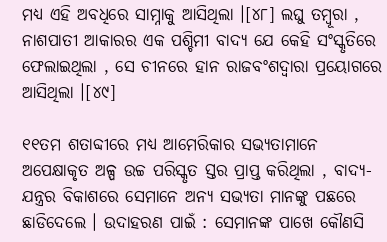ମଧ୍ୟ ଏହି ଅବଧିରେ ସାମ୍ନାକୁ ଆସିଥିଲା ।[୪୮] ଲଘୁ ତମ୍ବୂରା , ନାଶପାତୀ ଆକାରର ଏକ ପଶ୍ଚିମୀ ବାଦ୍ୟ ଯେ କେହି ସଂସ୍କୃତିରେ ଫେଲାଇଥିଲା , ସେ ଚୀନରେ ହାନ ରାଜବଂଶଦ୍ୱାରା ପ୍ରୟୋଗରେ ଆସିଥିଲା ।[୪୯]

୧୧ତମ ଶତାବ୍ଦୀରେ ମଧ୍ୟ ଆମେରିକାର ସଭ୍ୟତାମାନେ ଅପେକ୍ଷାକୃତ ଅଳ୍ପ ଉଚ୍ଚ ପରିସ୍କୃତ ସ୍ତର ପ୍ରାପ୍ତ କରିଥିଲା , ବାଦ୍ୟ-ଯନ୍ତ୍ରର ବିକାଶରେ ସେମାନେ ଅନ୍ୟ ସଭ୍ୟତା ମାନଙ୍କୁ ପଛରେ ଛାଡିଦେଲେ । ଉଦାହରଣ ପାଇଁ : ସେମାନଙ୍କ ପାଖେ କୌଣସି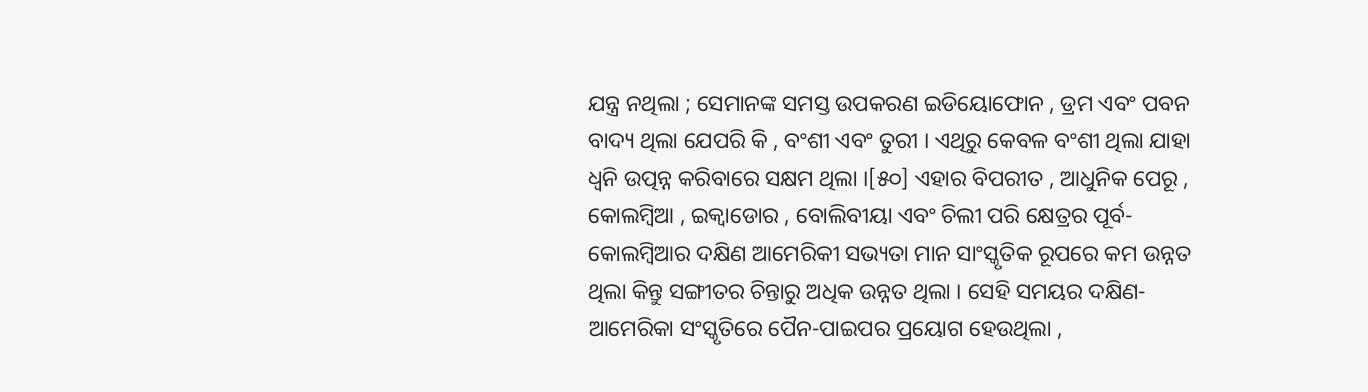ଯନ୍ତ୍ର ନଥିଲା ; ସେମାନଙ୍କ ସମସ୍ତ ଉପକରଣ ଇଡିୟୋଫୋନ , ଡ୍ରମ ଏବଂ ପବନ ବାଦ୍ୟ ଥିଲା ଯେପରି କି , ବଂଶୀ ଏବଂ ତୁରୀ । ଏଥିରୁ କେବଳ ବଂଶୀ ଥିଲା ଯାହା ଧ୍ୱନି ଉତ୍ପନ୍ନ କରିବାରେ ସକ୍ଷମ ଥିଲା ।[୫୦] ଏହାର ବିପରୀତ , ଆଧୁନିକ ପେରୂ , କୋଲମ୍ବିଆ , ଇକ୍ୱାଡୋର , ବୋଲିବୀୟା ଏବଂ ଚିଲୀ ପରି କ୍ଷେତ୍ରର ପୂର୍ବ-କୋଲମ୍ବିଆର ଦକ୍ଷିଣ ଆମେରିକୀ ସଭ୍ୟତା ମାନ ସାଂସ୍କୃତିକ ରୂପରେ କମ ଉନ୍ନତ ଥିଲା କିନ୍ତୁ ସଙ୍ଗୀତର ଚିନ୍ତାରୁ ଅଧିକ ଉନ୍ନତ ଥିଲା । ସେହି ସମୟର ଦକ୍ଷିଣ-ଆମେରିକା ସଂସ୍କୃତିରେ ପୈନ-ପାଇପର ପ୍ରୟୋଗ ହେଉଥିଲା ,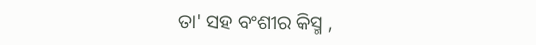ତା' ସହ ବଂଶୀର କିସ୍ମ ,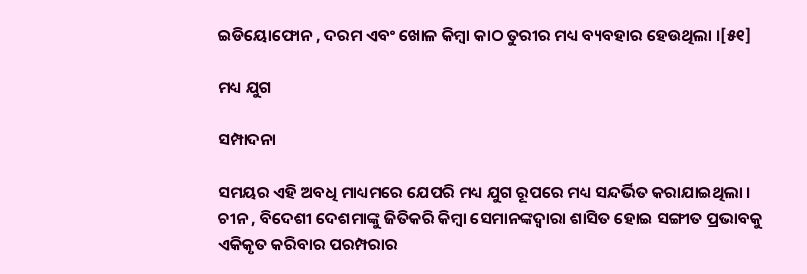ଇଡିୟୋଫୋନ , ଦରମ ଏବଂ ଖୋଳ କିମ୍ବା କାଠ ତୁରୀର ମଧ୍ୟ ବ୍ୟବହାର ହେଉଥିଲା ।[୫୧]

ମଧ୍ୟ ଯୁଗ

ସମ୍ପାଦନା

ସମୟର ଏହି ଅବଧି ମାଧ୍ୟମରେ ଯେପରି ମଧ୍ୟ ଯୁଗ ରୂପରେ ମଧ୍ୟ ସନ୍ଦର୍ଭିତ କରାଯାଇଥିଲା । ଚୀନ , ବିଦେଶୀ ଦେଶମାଙ୍କୁ ଜିତିକରି କିମ୍ବା ସେମାନଙ୍କଦ୍ୱାରା ଶାସିତ ହୋଇ ସଙ୍ଗୀତ ପ୍ରଭାବକୁ ଏକିକୃତ କରିବାର ପରମ୍ପରାର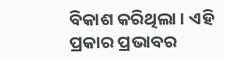ବିକାଶ କରିଥିଲା । ଏହି ପ୍ରକାର ପ୍ରଭାବର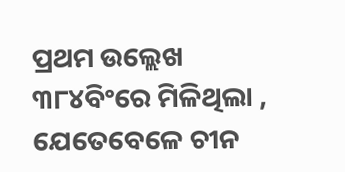ପ୍ରଥମ ଉଲ୍ଲେଖ ୩୮୪ବିଂରେ ମିଳିଥିଲା , ଯେତେବେଳେ ଚୀନ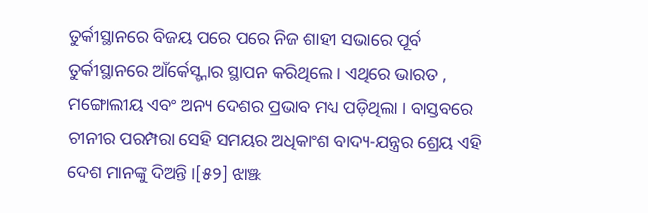ତୁର୍କୀସ୍ଥାନରେ ବିଜୟ ପରେ ପରେ ନିଜ ଶାହୀ ସଭାରେ ପୂର୍ବ ତୁର୍କୀସ୍ଥାନରେ ଆଁର୍କେସ୍ଟ୍ନାର ସ୍ଥାପନ କରିଥିଲେ । ଏଥିରେ ଭାରତ , ମଙ୍ଗୋଲୀୟ ଏବଂ ଅନ୍ୟ ଦେଶର ପ୍ରଭାବ ମଧ୍ୟ ପଡ଼ିଥିଲା । ବାସ୍ତବରେ ଚୀନୀର ପରମ୍ପରା ସେହି ସମୟର ଅଧିକାଂଶ ବାଦ୍ୟ-ଯନ୍ତ୍ରର ଶ୍ରେୟ ଏହି ଦେଶ ମାନଙ୍କୁ ଦିଅନ୍ତି ।[୫୨] ଝାଞ୍ଝ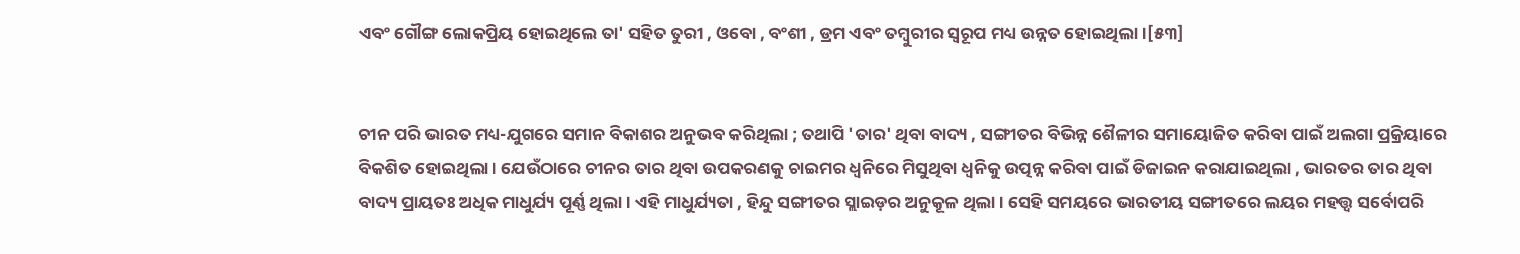ଏବଂ ଗୌଙ୍ଗ ଲୋକପ୍ରିୟ ହୋଇଥିଲେ ତା' ସହିତ ତୁରୀ , ଓବୋ , ବଂଶୀ , ଡ୍ରମ ଏବଂ ତମ୍ବୁରୀର ସ୍ୱରୂପ ମଧ୍ୟ ଉନ୍ନତ ହୋଇଥିଲା ।[୫୩]


ଚୀନ ପରି ଭାରତ ମଧ୍ୟ-ଯୁଗରେ ସମାନ ବିକାଶର ଅନୁଭବ କରିଥିଲା ; ତଥାପି 'ତାର' ଥିବା ବାଦ୍ୟ , ସଙ୍ଗୀତର ବିଭିନ୍ନ ଶୈଳୀର ସମାୟୋଜିତ କରିବା ପାଇଁ ଅଲଗା ପ୍ରକ୍ରିୟାରେ ବିକଶିତ ହୋଇଥିଲା । ଯେଉଁଠାରେ ଚୀନର ତାର ଥିବା ଉପକରଣକୁ ଚାଇମର ଧ୍ୱନିରେ ମିସୁଥିବା ଧ୍ୱନିକୁ ଉତ୍ପନ୍ନ କରିବା ପାଇଁ ଡିଜାଇନ କରାଯାଇଥିଲା , ଭାରତର ତାର ଥିବା ବାଦ୍ୟ ପ୍ରାୟତଃ ଅଧିକ ମାଧୁର୍ଯ୍ୟ ପୂର୍ଣ୍ଣ ଥିଲା । ଏହି ମାଧୁର୍ଯ୍ୟତା , ହିନ୍ଦୁ ସଙ୍ଗୀତର ସ୍ଲାଇଡ଼ର ଅନୁକୂଳ ଥିଲା । ସେହି ସମୟରେ ଭାରତୀୟ ସଙ୍ଗୀତରେ ଲୟର ମହତ୍ତ୍ୱ ସର୍ବୋପରି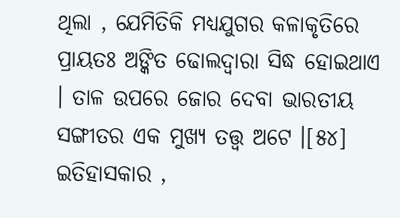ଥିଲା , ଯେମିତିକି ମଧ୍ୟଯୁଗର କଳାକୃତିରେ ପ୍ରାୟତଃ ଅଙ୍କିତ ଢୋଲଦ୍ୱାରା ସିଦ୍ଧ ହୋଇଥାଏ । ତାଳ ଉପରେ ଜୋର ଦେବା ଭାରତୀୟ ସଙ୍ଗୀତର ଏକ ମୁଖ୍ୟ ତତ୍ତ୍ୱ ଅଟେ ।[୫୪] ଇତିହାସକାର ,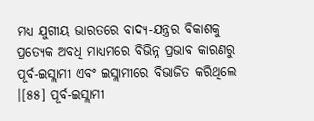ମଧ୍ୟ ଯୁଗୀୟ ଭାରତରେ ବାଦ୍ୟ-ଯନ୍ତ୍ରର ବିକାଶକୁ ପ୍ରତ୍ୟେକ ଅବଧି ମାଧ୍ୟମରେ ବିଭିନ୍ନ ପ୍ରଭାବ କାରଣରୁ ପୂର୍ବ-ଇସ୍ଲାମୀ ଏବଂ ଇସ୍ଲାମୀରେ ବିଭାଜିତ କରିଥିଲେ ।[୫୫] ପୂର୍ବ-ଇସ୍ଲାମୀ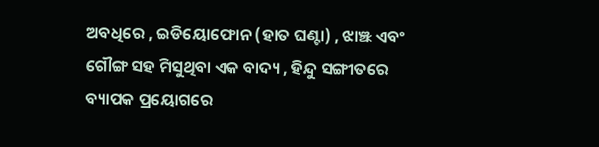ଅବଧିରେ , ଇଡିୟୋଫୋନ (ହାତ ଘଣ୍ଟା) , ଝାଞ୍ଝ ଏବଂ ଗୌଙ୍ଗ ସହ ମିସୁଥିବା ଏକ ବାଦ୍ୟ , ହିନ୍ଦୁ ସଙ୍ଗୀତରେ ବ୍ୟାପକ ପ୍ରୟୋଗରେ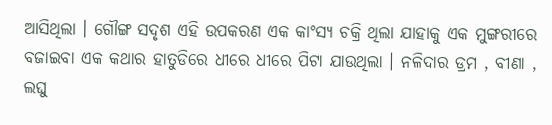ଆସିଥିଲା । ଗୌଙ୍ଗ ସଦୃଶ ଏହି ଉପକରଣ ଏକ କାଂସ୍ୟ ଚକ୍ରି ଥିଲା ଯାହାକୁ ଏକ ମୁଙ୍ଗରୀରେ ବଜାଇବା ଏକ କଥାର ହାତୁଡିରେ ଧୀରେ ଧୀରେ ପିଟା ଯାଉଥିଲା । ନଳିଦାର ଡ୍ରମ , ବୀଣା , ଲଘୁ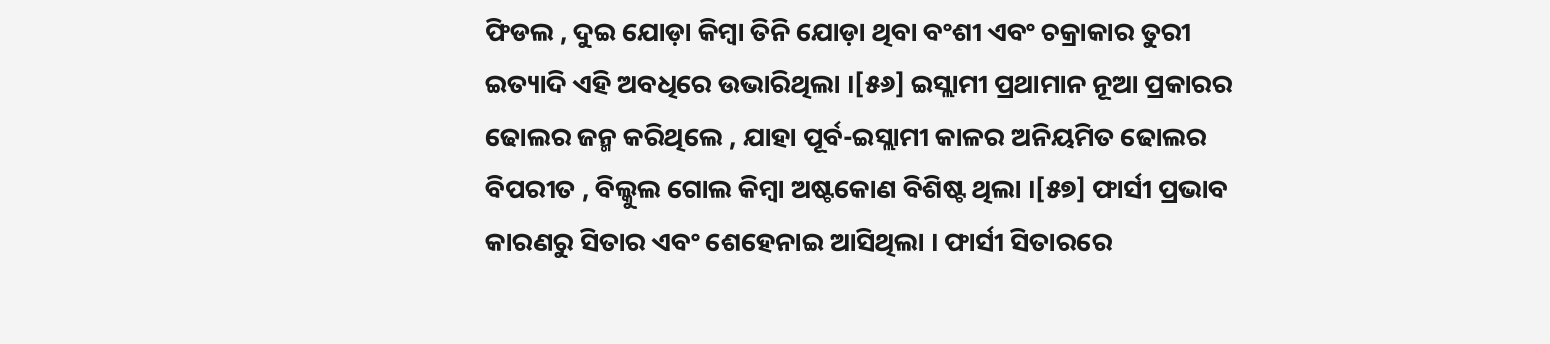ଫିଡଲ , ଦୁଇ ଯୋଡ଼ା କିମ୍ବା ତିନି ଯୋଡ଼ା ଥିବା ବଂଶୀ ଏବଂ ଚକ୍ରାକାର ତୁରୀ ଇତ୍ୟାଦି ଏହି ଅବଧିରେ ଉଭାରିଥିଲା ।[୫୬] ଇସ୍ଲାମୀ ପ୍ରଥାମାନ ନୂଆ ପ୍ରକାରର ଢୋଲର ଜନ୍ମ କରିଥିଲେ , ଯାହା ପୂର୍ବ-ଇସ୍ଲାମୀ କାଳର ଅନିୟମିତ ଢୋଲର ବିପରୀତ , ବିଲ୍କୁଲ ଗୋଲ କିମ୍ବା ଅଷ୍ଟକୋଣ ବିଶିଷ୍ଟ ଥିଲା ।[୫୭] ଫାର୍ସୀ ପ୍ରଭାବ କାରଣରୁ ସିତାର ଏବଂ ଶେହେନାଇ ଆସିଥିଲା । ଫାର୍ସୀ ସିତାରରେ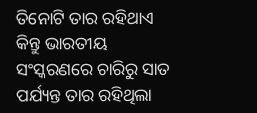ତିନୋଟି ତାର ରହିଥାଏ କିନ୍ତୁ ଭାରତୀୟ ସଂସ୍କରଣରେ ଚାରିରୁ ସାତ ପର୍ଯ୍ୟନ୍ତ ତାର ରହିଥିଲା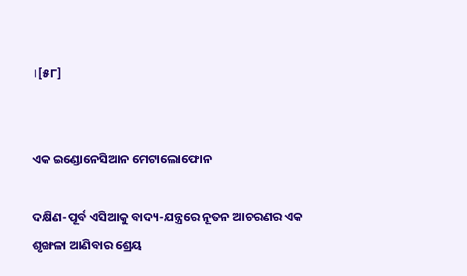।[୫୮]


ଏକ ଇଣ୍ଡୋନେସିଆନ ମେଟାଲୋଫୋନ

ଦକ୍ଷିଣ-ପୂର୍ବ ଏସିଆକୁ ବାଦ୍ୟ-ଯନ୍ତ୍ରରେ ନୂତନ ଆଚରଣର ଏକ ଶୃଙ୍ଖଳା ଆଣିବାର ଶ୍ରେୟ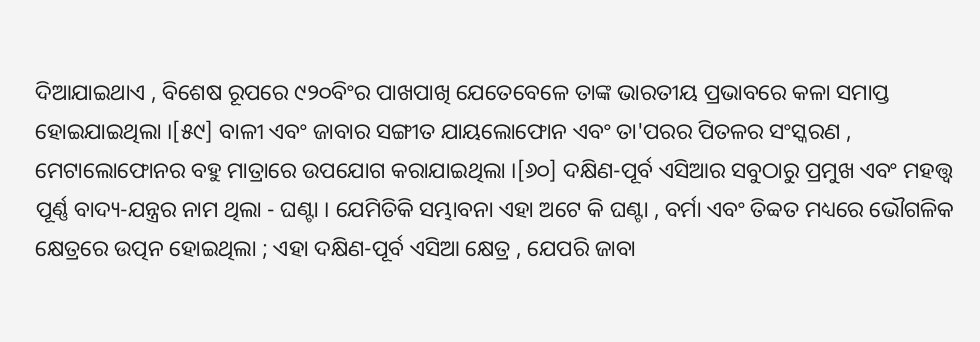ଦିଆଯାଇଥାଏ , ବିଶେଷ ରୂପରେ ୯୨୦ବିଂର ପାଖପାଖି ଯେତେବେଳେ ତାଙ୍କ ଭାରତୀୟ ପ୍ରଭାବରେ କଳା ସମାପ୍ତ ହୋଇଯାଇଥିଲା ।[୫୯] ବାଳୀ ଏବଂ ଜାବାର ସଙ୍ଗୀତ ଯାୟଲୋଫୋନ ଏବଂ ତା'ପରର ପିତଳର ସଂସ୍କରଣ , ମେଟାଲୋଫୋନର ବହୁ ମାତ୍ରାରେ ଉପଯୋଗ କରାଯାଇଥିଲା ।[୬୦] ଦକ୍ଷିଣ-ପୂର୍ବ ଏସିଆର ସବୁଠାରୁ ପ୍ରମୁଖ ଏବଂ ମହତ୍ତ୍ୱ ପୂର୍ଣ୍ଣ ବାଦ୍ୟ-ଯନ୍ତ୍ରର ନାମ ଥିଲା - ଘଣ୍ଟା । ଯେମିତିକି ସମ୍ଭାବନା ଏହା ଅଟେ କି ଘଣ୍ଟା , ବର୍ମା ଏବଂ ତିବ୍ୱତ ମଧ୍ୟରେ ଭୌଗଳିକ କ୍ଷେତ୍ରରେ ଉତ୍ପନ ହୋଇଥିଲା ; ଏହା ଦକ୍ଷିଣ-ପୂର୍ବ ଏସିଆ କ୍ଷେତ୍ର , ଯେପରି ଜାବା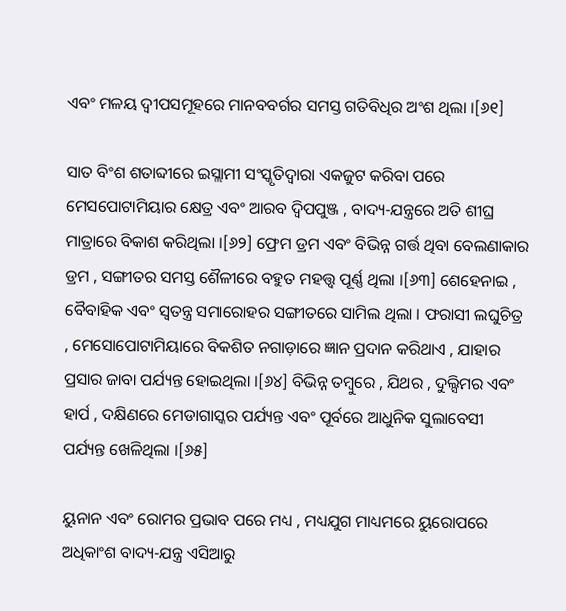ଏବଂ ମଳୟ ଦ୍ୱୀପସମୂହରେ ମାନବବର୍ଗର ସମସ୍ତ ଗତିବିଧିର ଅଂଶ ଥିଲା ।[୬୧]

ସାତ ବିଂଶ ଶତାବ୍ଦୀରେ ଇସ୍ଲାମୀ ସଂସ୍କୃତିଦ୍ୱାରା ଏକଜୁଟ କରିବା ପରେ ମେସପୋଟାମିୟାର କ୍ଷେତ୍ର ଏବଂ ଆରବ ଦ୍ୱିପପୁଞ୍ଜ , ବାଦ୍ୟ-ଯନ୍ତ୍ରରେ ଅତି ଶୀଘ୍ର ମାତ୍ରାରେ ବିକାଶ କରିଥିଲା ।[୬୨] ଫ୍ରେମ ଡ୍ରମ ଏବଂ ବିଭିନ୍ନ ଗର୍ତ୍ତ ଥିବା ବେଲଣାକାର ଡ୍ରମ , ସଙ୍ଗୀତର ସମସ୍ତ ଶୈଳୀରେ ବହୁତ ମହତ୍ତ୍ୱ ପୂର୍ଣ୍ଣ ଥିଲା ।[୬୩] ଶେହେନାଇ , ବୈବାହିକ ଏବଂ ସ୍ୱତନ୍ତ୍ର ସମାରୋହର ସଙ୍ଗୀତରେ ସାମିଲ ଥିଲା । ଫରାସୀ ଲଘୁଚିତ୍ର , ମେସୋପୋଟାମିୟାରେ ବିକଶିତ ନଗାଡ଼ାରେ ଜ୍ଞାନ ପ୍ରଦାନ କରିଥାଏ , ଯାହାର ପ୍ରସାର ଜାବା ପର୍ଯ୍ୟନ୍ତ ହୋଇଥିଲା ।[୬୪] ବିଭିନ୍ନ ତମ୍ବୁରେ , ଯିଥର , ଦୁଲ୍ସିମର ଏବଂ ହାର୍ପ , ଦକ୍ଷିଣରେ ମେଡାଗାସ୍କର ପର୍ଯ୍ୟନ୍ତ ଏବଂ ପୂର୍ବରେ ଆଧୁନିକ ସୁଲାବେସୀ ପର୍ଯ୍ୟନ୍ତ ଖେଳିଥିଲା ।[୬୫]

ୟୁନାନ ଏବଂ ରୋମର ପ୍ରଭାବ ପରେ ମଧ୍ୟ , ମଧ୍ୟଯୁଗ ମାଧ୍ୟମରେ ୟୁରୋପରେ ଅଧିକାଂଶ ବାଦ୍ୟ-ଯନ୍ତ୍ର ଏସିଆରୁ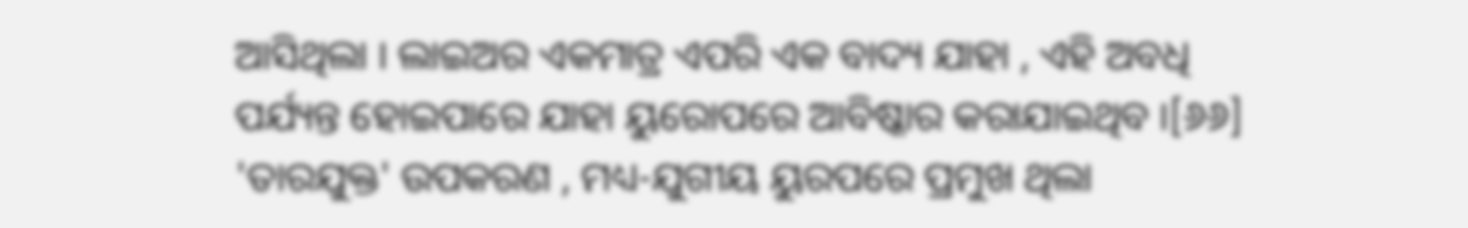ଆସିଥିଲା । ଲାଇଅର ଏକମାତ୍ର ଏପରି ଏକ ବାଦ୍ୟ ଯାହା , ଏହି ଅବଧି ପର୍ଯ୍ୟନ୍ତ ହୋଇପାରେ ଯାହା ୟୁରୋପରେ ଆବିଷ୍କାର କରାଯାଇଥିବ ।[୬୬] 'ତାରଯୁକ୍ତ' ଉପକରଣ , ମଧ୍ୟ-ଯୁଗୀୟ ୟୁରପରେ ପ୍ରମୁଖ ଥିଲା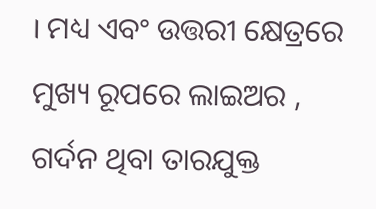। ମଧ୍ୟ ଏବଂ ଉତ୍ତରୀ କ୍ଷେତ୍ରରେ ମୁଖ୍ୟ ରୂପରେ ଲାଇଅର , ଗର୍ଦନ ଥିବା ତାରଯୁକ୍ତ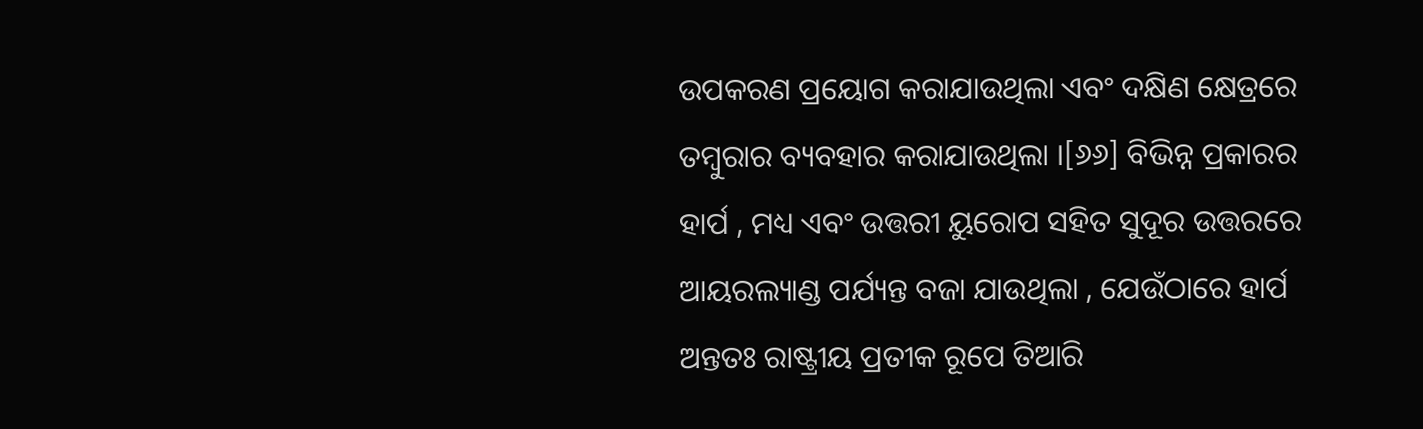ଉପକରଣ ପ୍ରୟୋଗ କରାଯାଉଥିଲା ଏବଂ ଦକ୍ଷିଣ କ୍ଷେତ୍ରରେ ତମ୍ବୁରାର ବ୍ୟବହାର କରାଯାଉଥିଲା ।[୬୬] ବିଭିନ୍ନ ପ୍ରକାରର ହାର୍ପ , ମଧ୍ୟ ଏବଂ ଉତ୍ତରୀ ୟୁରୋପ ସହିତ ସୁଦୂର ଉତ୍ତରରେ ଆୟରଲ୍ୟାଣ୍ଡ ପର୍ଯ୍ୟନ୍ତ ବଜା ଯାଉଥିଲା , ଯେଉଁଠାରେ ହାର୍ପ ଅନ୍ତତଃ ରାଷ୍ଟ୍ରୀୟ ପ୍ରତୀକ ରୂପେ ତିଆରି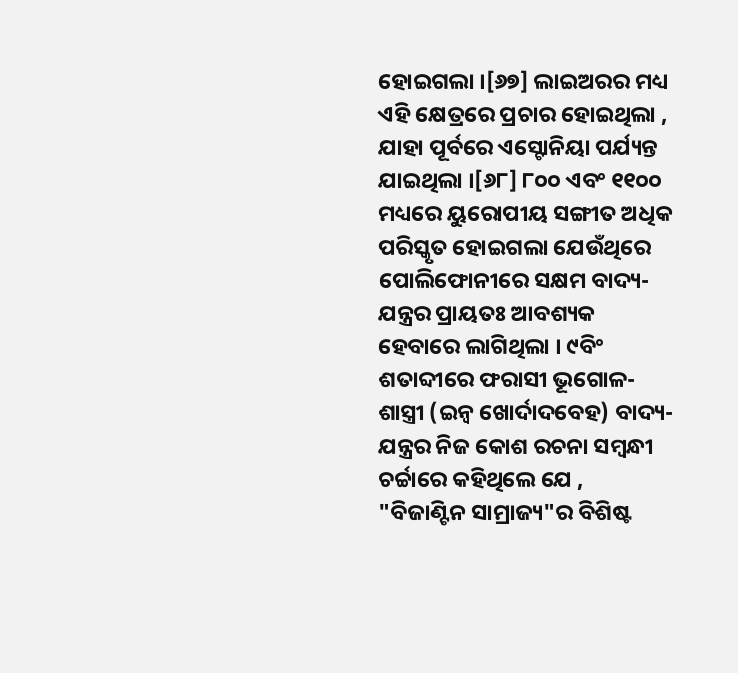ହୋଇଗଲା ।[୬୭] ଲାଇଅରର ମଧ୍ୟ ଏହି କ୍ଷେତ୍ରରେ ପ୍ରଚାର ହୋଇଥିଲା , ଯାହା ପୂର୍ବରେ ଏସ୍ଟୋନିୟା ପର୍ଯ୍ୟନ୍ତ ଯାଇଥିଲା ।[୬୮] ୮୦୦ ଏବଂ ୧୧୦୦ ମଧ୍ୟରେ ୟୁରୋପୀୟ ସଙ୍ଗୀତ ଅଧିକ ପରିସ୍କୃତ ହୋଇଗଲା ଯେଉଁଥିରେ ପୋଲିଫୋନୀରେ ସକ୍ଷମ ବାଦ୍ୟ-ଯନ୍ତ୍ରର ପ୍ରାୟତଃ ଆବଶ୍ୟକ ହେବାରେ ଲାଗିଥିଲା । ୯ବିଂ ଶତାବ୍ଦୀରେ ଫରାସୀ ଭୂଗୋଳ-ଶାସ୍ତ୍ରୀ (ଇନ୍ୱ ଖୋର୍ଦାଦବେହ) ବାଦ୍ୟ-ଯନ୍ତ୍ରର ନିଜ କୋଶ ରଚନା ସମ୍ବନ୍ଧୀ ଚର୍ଚ୍ଚାରେ କହିଥିଲେ ଯେ , "ବିଜାଣ୍ଟିନ ସାମ୍ରାଜ୍ୟ"ର ବିଶିଷ୍ଟ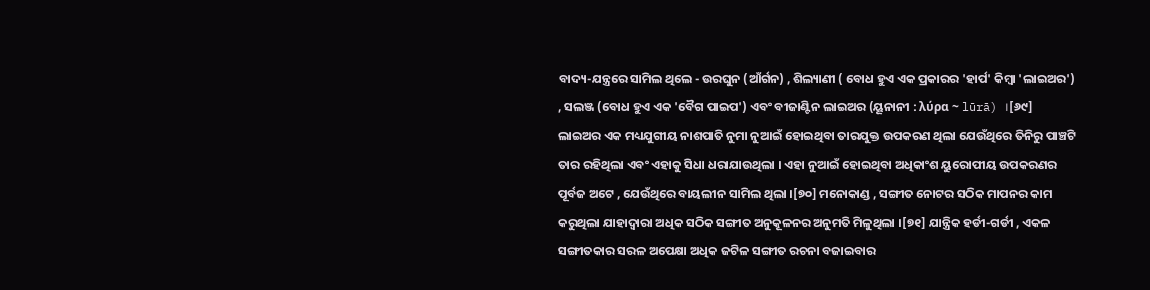ବାଦ୍ୟ-ଯନ୍ତ୍ରରେ ସାମିଲ ଥିଲେ - ଉରଘୁନ (ଆଁର୍ଗନ) , ଶିଲ୍ୟାଣୀ ( ବୋଧ ହୁଏ ଏକ ପ୍ରକାରର 'ହାର୍ପ' କିମ୍ବା 'ଲାଇଅର') , ସଲଞ୍ଜ (ବୋଧ ହୁଏ ଏକ 'ବୈଗ ପାଇପ') ଏବଂ ବୀଜାଣ୍ଟିନ ଲାଇଅର (ୟୂନାନୀ : λύρα ~ lūrā) ।[୬୯] ଲାଇଅର ଏକ ମଧ୍ୟଯୁଗୀୟ ନାଶପାତି ନୁମା ନୁଆଇଁ ହୋଇଥିବା ତାରଯୁକ୍ତ ଉପକରଣ ଥିଲା ଯେଉଁଥିରେ ତିନିରୁ ପାଞ୍ଚଟି ତାର ରହିଥିଲା ଏବଂ ଏହାକୁ ସିଧା ଧରାଯାଉଥିଲା । ଏହା ନୁଆଇଁ ହୋଇଥିବା ଅଧିକାଂଶ ୟୁରୋପୀୟ ଉପକରଣର ପୂର୍ବଜ ଅଟେ , ଯେଉଁଥିରେ ବାୟଲୀନ ସାମିଲ ଥିଲା ।[୭୦] ମନୋକାଣ୍ଡ , ସଙ୍ଗୀତ ନୋଟର ସଠିକ ମାପନର କାମ କରୁଥିଲା ଯାହାଦ୍ୱାରା ଅଧିକ ସଠିକ ସଙ୍ଗୀତ ଅନୁକୂଳନର ଅନୁମତି ମିଳୁଥିଲା ।[୭୧] ଯାନ୍ତ୍ରିକ ହର୍ଡୀ-ଗର୍ଡୀ , ଏକଳ ସଙ୍ଗୀତକାର ସରଳ ଅପେକ୍ଷା ଅଧିକ ଜଟିଳ ସଙ୍ଗୀତ ରଚନା ବଜାଇବାର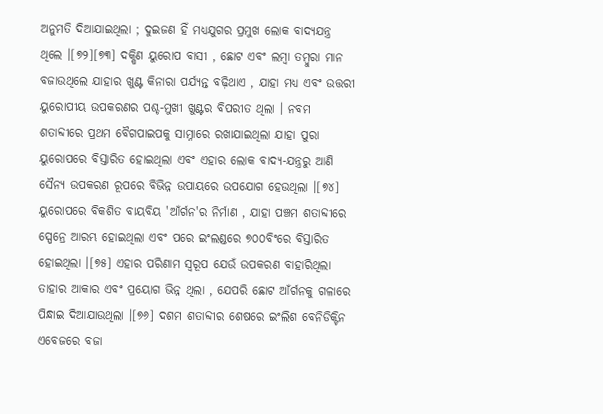ଅନୁମତି ଦିଆଯାଇଥିଲା ; ଦୁଇଜଣ ହିଁ ମଧ୍ୟଯୁଗର ପ୍ରମୁଖ ଲୋକ ବାଦ୍ୟଯନ୍ତ୍ର ଥିଲେ ।[୭୨][୭୩] ଦକ୍ଷିଣ ୟୁରୋପ ବାସୀ , ଛୋଟ ଏବଂ ଲମ୍ବା ତମ୍ବୁରା ମାନ ବଜାଉଥିଲେ ଯାହାର ଖୁଣ୍ଟ କିନାରା ପର୍ଯ୍ୟନ୍ତ ବଢ଼ିଥାଏ , ଯାହା ମଧ୍ୟ ଏବଂ ଉତ୍ତରୀ ୟୁରୋପୀୟ ଉପକରଣର ପଶ୍ଚ-ମୁଖୀ ଖୁଣ୍ଟର ବିପରୀତ ଥିଲା । ନବମ ଶତାବ୍ଦୀରେ ପ୍ରଥମ ବୈଗପାଇପକୁ ସାମ୍ନାରେ ରଖାଯାଇଥିଲା ଯାହା ପୁରା ୟୁରୋପରେ ବିସ୍ତାରିତ ହୋଇଥିଲା ଏବଂ ଏହାର ଲୋକ ବାଦ୍ୟ-ଯନ୍ତ୍ରରୁ ଆଣି ସୈନ୍ୟ ଉପକରଣ ରୂପରେ ବିଭିନ୍ନ ଉପାୟରେ ଉପଯୋଗ ହେଉଥିଲା ।[୭୪] ୟୁରୋପରେ ବିକଶିତ ବାୟବିୟ 'ଆଁର୍ଗନ'ର ନିର୍ମାଣ , ଯାହା ପଞ୍ଚମ ଶତାବ୍ଦୀରେ ସ୍ପେନ୍ରେ ଆରମ୍ଭ ହୋଇଥିଲା ଏବଂ ପରେ ଇଂଲଣ୍ଡରେ ୭୦୦ବିଂରେ ବିସ୍ତାରିତ ହୋଇଥିଲା ।[୭୫] ଏହାର ପରିଣାମ ସ୍ୱରୂପ ଯେଉଁ ଉପକରଣ ବାହାରିଥିଲା ତାହାର ଆକାର ଏବଂ ପ୍ରୟୋଗ ଭିନ୍ନ ଥିଲା , ଯେପରି ଛୋଟ ଆଁର୍ଗନକୁ ଗଳାରେ ପିନ୍ଧାଇ ଦିଆଯାଉଥିଲା ।[୭୬] ଦଶମ ଶତାବ୍ଦୀର ଶେଷରେ ଇଂଲିଶ ବେନିଡିକ୍ଟିନ ଏବେଜରେ ବଜା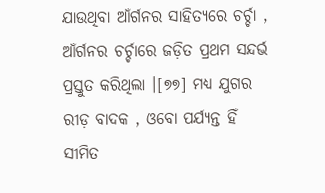ଯାଉଥିବା ଆଁର୍ଗନର ସାହିତ୍ୟରେ ଚର୍ଚ୍ଚା , ଆଁର୍ଗନର ଚର୍ଚ୍ଚାରେ ଜଡ଼ିତ ପ୍ରଥମ ସନ୍ଦର୍ଭ ପ୍ରସ୍ତୁତ କରିଥିଲା ।[୭୭] ମଧ୍ୟ ଯୁଗର ରୀଡ଼ ବାଦକ , ଓବୋ ପର୍ଯ୍ୟନ୍ତ ହିଁ ସୀମିତ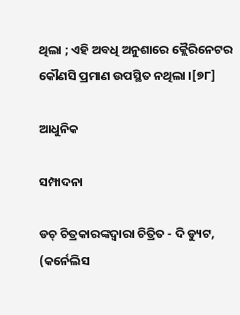ଥିଲା ; ଏହି ଅବଧି ଅନୁଶାରେ କ୍ଲୈରିନେଟର କୌଣସି ପ୍ରମାଣ ଉପସ୍ଥିତ ନଥିଲା ।[୭୮]

ଆଧୁନିକ

ସମ୍ପାଦନା

ଡଚ୍ ଚିତ୍ରକାରଙ୍କଦ୍ୱାରା ଚିତ୍ରିତ - ଦି ଡ୍ୟୁଟ, (କର୍ନେଲିସ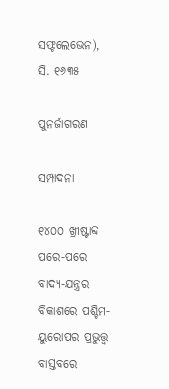ସଫ୍ଟଲେଭେନ), ସି. ୧୬୩୫

ପୁନର୍ଜାଗରଣ

ସମ୍ପାଦନା

୧୪୦୦ ଖ୍ରୀଷ୍ଟାବ୍ଦ ପରେ-ପରେ ବାଦ୍ୟ-ଯନ୍ତ୍ରର ବିକାଶରେ ପଶ୍ଚିମ-ୟୁରୋପର ପ୍ରଭୁତ୍ତ୍ୱ ବାସ୍ତବରେ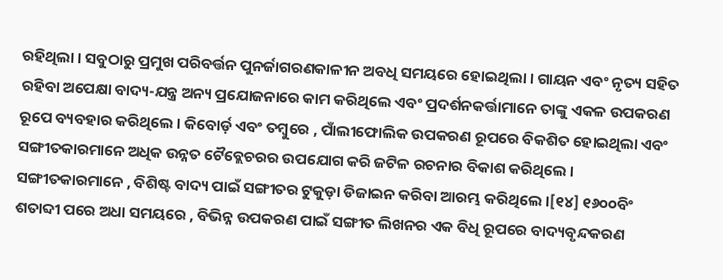ରହିଥିଲା । ସବୁଠାରୁ ପ୍ରମୁଖ ପରିବର୍ତ୍ତନ ପୁନର୍ଜାଗରଣକାଳୀନ ଅବଧି ସମୟରେ ହୋଇଥିଲା । ଗାୟନ ଏବଂ ନୃତ୍ୟ ସହିତ ରହିବା ଅପେକ୍ଷା ବାଦ୍ୟ-ଯନ୍ତ୍ର ଅନ୍ୟ ପ୍ରଯୋଜନାରେ କାମ କରିଥିଲେ ଏବଂ ପ୍ରଦର୍ଶନକର୍ତ୍ତାମାନେ ତାଙ୍କୁ ଏକଳ ଉପକରଣ ରୂପେ ବ୍ୟବହାର କରିଥିଲେ । କିବୋର୍ଡ଼ ଏବଂ ତମ୍ବୁରେ , ପାଁଲୀଫୋଲିକ ଉପକରଣ ରୂପରେ ବିକଶିତ ହୋଇଥିଲା ଏବଂ ସଙ୍ଗୀତକାରମାନେ ଅଧିକ ଉନ୍ନତ ଟୈବ୍ଲେଚରର ଉପଯୋଗ କରି ଜଟିଳ ରଚନାର ବିକାଶ କରିଥିଲେ । ସଙ୍ଗୀତକାରମାନେ , ବିଶିଷ୍ଟ ବାଦ୍ୟ ପାଇଁ ସଙ୍ଗୀତର ଟୁକୁଡ଼ା ଡିଜାଇନ କରିବା ଆରମ୍ଭ କରିଥିଲେ ।[୧୪] ୧୬୦୦ବିଂ ଶତାବ୍ଦୀ ପରେ ଅଧା ସମୟରେ , ବିଭିନ୍ନ ଉପକରଣ ପାଇଁ ସଙ୍ଗୀତ ଲିଖନର ଏକ ବିଧି ରୂପରେ ବାଦ୍ୟବୃନ୍ଦକରଣ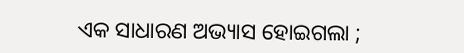ଏକ ସାଧାରଣ ଅଭ୍ୟାସ ହୋଇଗଲା ;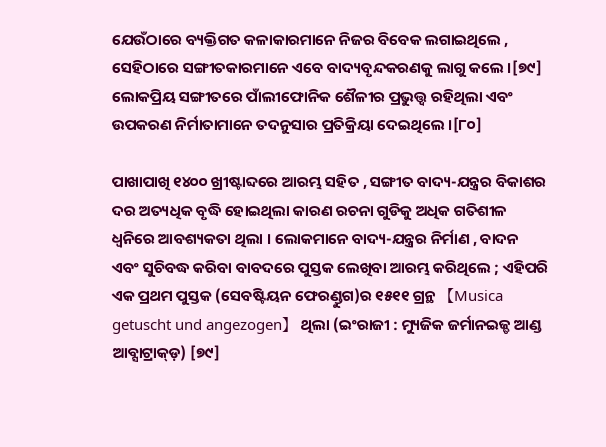ଯେଉଁଠାରେ ବ୍ୟକ୍ତିଗତ କଳାକାରମାନେ ନିଜର ବିବେକ ଲଗାଇଥିଲେ , ସେହିଠାରେ ସଙ୍ଗୀତକାରମାନେ ଏବେ ବାଦ୍ୟବୃନ୍ଦକରଣକୁ ଲାଗୁ କଲେ ।[୭୯] ଲୋକପ୍ରିୟ ସଙ୍ଗୀତରେ ପାଁଲୀଫୋନିକ ଶୈଳୀର ପ୍ରଭୁତ୍ତ୍ୱ ରହିଥିଲା ଏବଂ ଉପକରଣ ନିର୍ମାତାମାନେ ତଦନୁସାର ପ୍ରତିକ୍ରିୟା ଦେଇଥିଲେ ।[୮୦]

ପାଖାପାଖି ୧୪୦୦ ଖ୍ରୀଷ୍ଟାବ୍ଦରେ ଆରମ୍ଭ ସହିତ , ସଙ୍ଗୀତ ବାଦ୍ୟ-ଯନ୍ତ୍ରର ବିକାଶର ଦର ଅତ୍ୟଧିକ ବୃଦ୍ଧି ହୋଇଥିଲା କାରଣ ରଚନା ଗୁଡିକୁ ଅଧିକ ଗତିଶୀଳ ଧ୍ୱନିରେ ଆବଶ୍ୟକତା ଥିଲା । ଲୋକମାନେ ବାଦ୍ୟ-ଯନ୍ତ୍ରର ନିର୍ମାଣ , ବାଦନ ଏବଂ ସୁଚିବଦ୍ଧ କରିବା ବାବଦରେ ପୁସ୍ତକ ଲେଖିବା ଆରମ୍ଭ କରିଥିଲେ ; ଏହିପରି ଏକ ପ୍ରଥମ ପୁସ୍ତକ (ସେବଷ୍ଟିୟନ ଫେରଣ୍ଡୁଗ)ର ୧୫୧୧ ଗ୍ରନ୍ଥ 【Musica getuscht und angezogen】 ଥିଲା (ଇଂରାଜୀ : ମ୍ୟୁଜିକ ଜର୍ମାନଇଜ୍ଡ ଆଣ୍ଡ ଆବ୍ସାଟ୍ରାକ୍ଡ଼) [୭୯]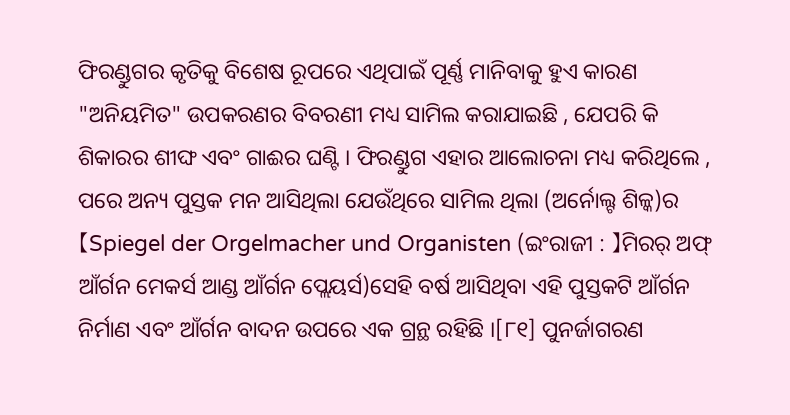ଫିରଣ୍ଡୁଗର କୃତିକୁ ବିଶେଷ ରୂପରେ ଏଥିପାଇଁ ପୂର୍ଣ୍ଣ ମାନିବାକୁ ହୁଏ କାରଣ "ଅନିୟମିତ" ଉପକରଣର ବିବରଣୀ ମଧ୍ୟ ସାମିଲ କରାଯାଇଛି , ଯେପରି କି ଶିକାରର ଶୀଙ୍ଘ ଏବଂ ଗାଈର ଘଣ୍ଟି । ଫିରଣ୍ଡୁଗ ଏହାର ଆଲୋଚନା ମଧ୍ୟ କରିଥିଲେ , ପରେ ଅନ୍ୟ ପୁସ୍ତକ ମନ ଆସିଥିଲା ଯେଉଁଥିରେ ସାମିଲ ଥିଲା (ଅର୍ନୋଲ୍ଟ ଶିଳ୍କ)ର 【Spiegel der Orgelmacher und Organisten (ଇଂରାଜୀ : 】ମିରର୍ ଅଫ୍ ଆଁର୍ଗନ ମେକର୍ସ ଆଣ୍ଡ ଆଁର୍ଗନ ପ୍ଲେୟର୍ସ)ସେହି ବର୍ଷ ଆସିଥିବା ଏହି ପୁସ୍ତକଟି ଆଁର୍ଗନ ନିର୍ମାଣ ଏବଂ ଆଁର୍ଗନ ବାଦନ ଉପରେ ଏକ ଗ୍ରନ୍ଥ ରହିଛି ।[୮୧] ପୁନର୍ଜାଗରଣ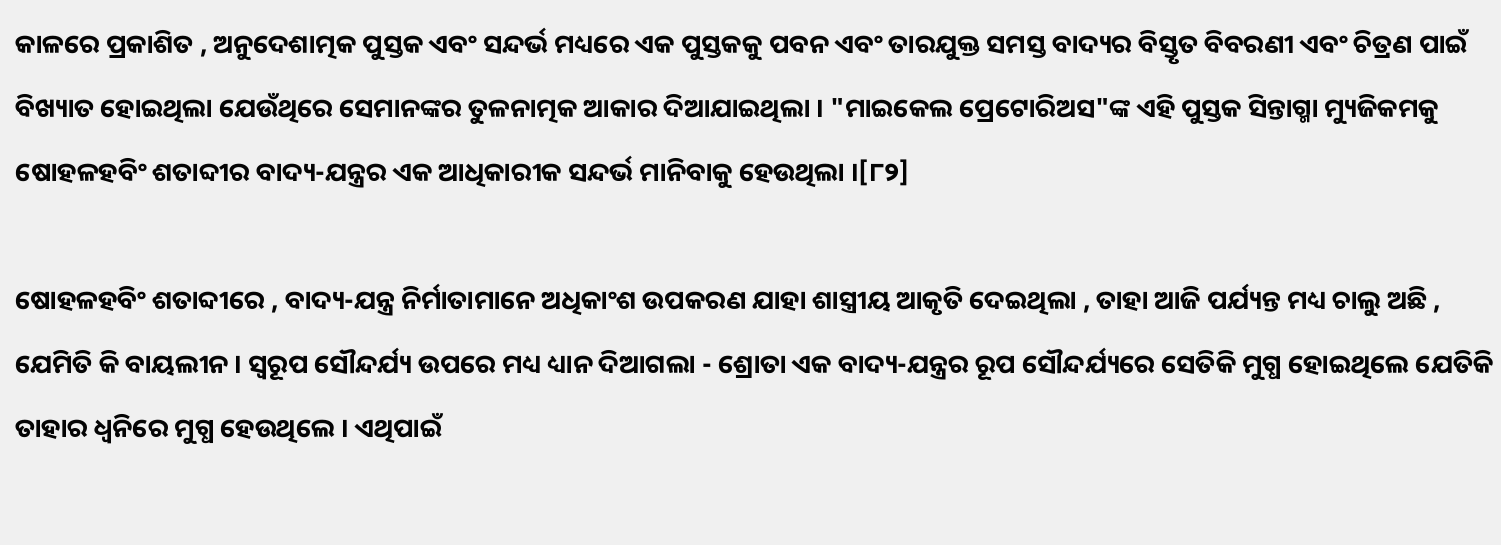କାଳରେ ପ୍ରକାଶିତ , ଅନୁଦେଶାତ୍ମକ ପୁସ୍ତକ ଏବଂ ସନ୍ଦର୍ଭ ମଧ୍ୟରେ ଏକ ପୁସ୍ତକକୁ ପବନ ଏବଂ ତାରଯୁକ୍ତ ସମସ୍ତ ବାଦ୍ୟର ବିସ୍ତୃତ ବିବରଣୀ ଏବଂ ଚିତ୍ରଣ ପାଇଁ ବିଖ୍ୟାତ ହୋଇଥିଲା ଯେଉଁଥିରେ ସେମାନଙ୍କର ତୁଳନାତ୍ମକ ଆକାର ଦିଆଯାଇଥିଲା । "ମାଇକେଲ ପ୍ରେଟୋରିଅସ"ଙ୍କ ଏହି ପୁସ୍ତକ ସିନ୍ତାଗ୍ମା ମ୍ୟୁଜିକମକୁ ଷୋହଳହବିଂ ଶତାବ୍ଦୀର ବାଦ୍ୟ-ଯନ୍ତ୍ରର ଏକ ଆଧିକାରୀକ ସନ୍ଦର୍ଭ ମାନିବାକୁ ହେଉଥିଲା ।[୮୨]

ଷୋହଳହବିଂ ଶତାବ୍ଦୀରେ , ବାଦ୍ୟ-ଯନ୍ତ୍ର ନିର୍ମାତାମାନେ ଅଧିକାଂଶ ଉପକରଣ ଯାହା ଶାସ୍ତ୍ରୀୟ ଆକୃତି ଦେଇଥିଲା , ତାହା ଆଜି ପର୍ଯ୍ୟନ୍ତ ମଧ୍ୟ ଚାଲୁ ଅଛି , ଯେମିତି କି ବାୟଲୀନ । ସ୍ୱରୂପ ସୌନ୍ଦର୍ଯ୍ୟ ଉପରେ ମଧ୍ୟ ଧ୍ୟାନ ଦିଆଗଲା - ଶ୍ରୋତା ଏକ ବାଦ୍ୟ-ଯନ୍ତ୍ରର ରୂପ ସୌନ୍ଦର୍ଯ୍ୟରେ ସେତିକି ମୁଗ୍ଧ ହୋଇଥିଲେ ଯେତିକି ତାହାର ଧ୍ୱନିରେ ମୁଗ୍ଧ ହେଉଥିଲେ । ଏଥିପାଇଁ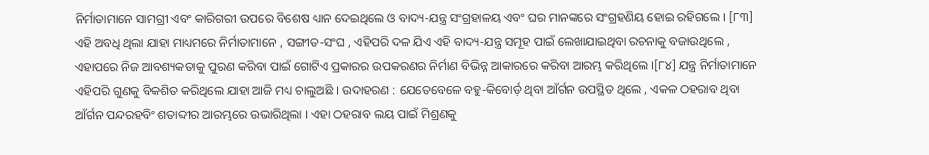ନିର୍ମାତାମାନେ ସାମଗ୍ରୀ ଏବଂ କାରିଗରୀ ଉପରେ ବିଶେଷ ଧ୍ୟାନ ଦେଇଥିଲେ ଓ ବାଦ୍ୟ-ଯନ୍ତ୍ର ସଂଗ୍ରହାଳୟ ଏବଂ ଘର ମାନଙ୍କରେ ସଂଗ୍ରହଣିୟ ହୋଇ ରହିଗଲେ । [୮୩] ଏହି ଅବଧି ଥିଲା ଯାହା ମାଧ୍ୟମରେ ନିର୍ମାତାମାନେ , ସଙ୍ଗୀତ-ସଂଘ , ଏହିପରି ଦଳ ଯିଏ ଏହି ବାଦ୍ୟ-ଯନ୍ତ୍ର ସମୂହ ପାଇଁ ଲେଖାଯାଇଥିବା ରଚନାକୁ ବଜାଉଥିଲେ , ଏହାପରେ ନିଜ ଆବଶ୍ୟକତାକୁ ପୁରଣ କରିବା ପାଇଁ ଗୋଟିଏ ପ୍ରକାରର ଉପକରଣର ନିର୍ମାଣ ବିଭିନ୍ନ ଆକାରରେ କରିବା ଆରମ୍ଭ କରିଥିଲେ ।[୮୪] ଯନ୍ତ୍ର ନିର୍ମାତାମାନେ ଏହିପରି ଗୁଣକୁ ବିକଶିତ କରିଥିଲେ ଯାହା ଆଜି ମଧ୍ୟ ଚାଲୁଅଛି । ଉଦାହରଣ : ଯେତେବେଳେ ବହୁ-କିବୋର୍ଡ଼ ଥିବା ଆଁର୍ଗନ ଉପସ୍ଥିତ ଥିଲେ , ଏକଳ ଠହରାବ ଥିବା ଆଁର୍ଗନ ପନ୍ଦରହବିଂ ଶତାବ୍ଦୀର ଆରମ୍ଭରେ ଉଭାରିଥିଲା । ଏହା ଠହରାବ ଲୟ ପାଇଁ ମିଶ୍ରଣକୁ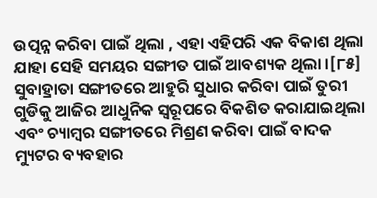ଉତ୍ପନ୍ନ କରିବା ପାଇଁ ଥିଲା , ଏହା ଏହିପରି ଏକ ବିକାଶ ଥିଲା ଯାହା ସେହି ସମୟର ସଙ୍ଗୀତ ପାଇଁ ଆବଶ୍ୟକ ଥିଲା ।[୮୫] ସୁବାହ୍ରାତା ସଙ୍ଗୀତରେ ଆହୁରି ସୁଧାର କରିବା ପାଇଁ ତୁରୀ ଗୁଡିକୁ ଆଜିର ଆଧୁନିକ ସ୍ୱରୂପରେ ବିକଶିତ କରାଯାଇଥିଲା ଏବଂ ଚ୍ୟାମ୍ବର ସଙ୍ଗୀତରେ ମିଶ୍ରଣ କରିବା ପାଇଁ ବାଦକ ମ୍ୟୁଟର ବ୍ୟବହାର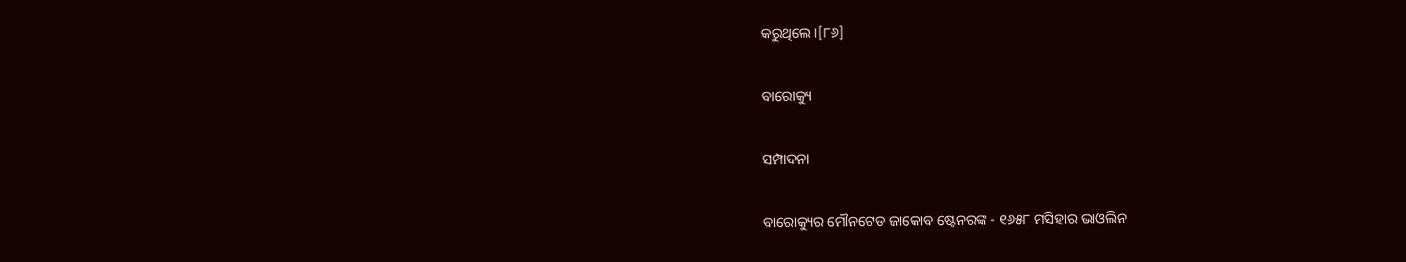କରୁଥିଲେ ।[୮୬]

ବାରୋକ୍ୟୁ

ସମ୍ପାଦନା

ବାରୋକ୍ୟୁର ମୌନଟେଡ ଜାକୋବ ଷ୍ଟେନରଙ୍କ - ୧୬୫୮ ମସିହାର ଭାଓଲିନ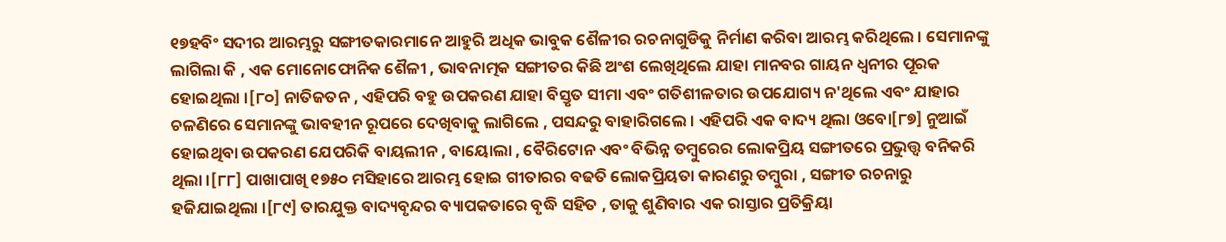୧୭ହବିଂ ସଦୀର ଆରମ୍ଭରୁ ସଙ୍ଗୀତକାରମାନେ ଆହୁରି ଅଧିକ ଭାବୁକ ଶୈଳୀର ରଚନାଗୁଡିକୁ ନିର୍ମାଣ କରିବା ଆରମ୍ଭ କରିଥିଲେ । ସେମାନଙ୍କୁ ଲାଗିଲା କି , ଏକ ମୋନୋଫୋନିକ ଶୈଳୀ , ଭାବନାତ୍ମକ ସଙ୍ଗୀତର କିଛି ଅଂଶ ଲେଖିଥିଲେ ଯାହା ମାନବର ଗାୟନ ଧ୍ୱନୀର ପୂରକ ହୋଇଥିଲା ।[୮୦] ନାତିଜତନ , ଏହିପରି ବହୁ ଉପକରଣ ଯାହା ବିସ୍ତୃତ ସୀମା ଏବଂ ଗତିଶୀଳତାର ଉପଯୋଗ୍ୟ ନ'ଥିଲେ ଏବଂ ଯାହାର ଚଳଣିରେ ସେମାନଙ୍କୁ ଭାବହୀନ ରୂପରେ ଦେଖିବାକୁ ଲାଗିଲେ , ପସନ୍ଦରୁ ବାହାରିଗଲେ । ଏହିପରି ଏକ ବାଦ୍ୟ ଥିଲା ଓବୋ[୮୭] ନୁଆଇଁ ହୋଇଥିବା ଉପକରଣ ଯେପରିକି ବାୟଲୀନ , ବାୟୋଲା , ବୈରିଟୋନ ଏବଂ ବିଭିନ୍ନ ତମ୍ବୁରେର ଲୋକପ୍ରିୟ ସଙ୍ଗୀତରେ ପ୍ରଭୁତ୍ତ୍ୱ ବନିକରି ଥିଲା ।[୮୮] ପାଖାପାଖି ୧୭୫୦ ମସିହାରେ ଆରମ୍ଭ ହୋଇ ଗୀତାରର ବଢତି ଲୋକପ୍ରିୟତା କାରଣରୁ ତମ୍ବୁରା , ସଙ୍ଗୀତ ରଚନାରୁ ହଜିଯାଇଥିଲା ।[୮୯] ତାରଯୁକ୍ତ ବାଦ୍ୟବୃନ୍ଦର ବ୍ୟାପକତାରେ ବୃଦ୍ଧି ସହିତ , ତାକୁ ଶୁଣିବାର ଏକ ରାସ୍ତାର ପ୍ରତିକ୍ରିୟା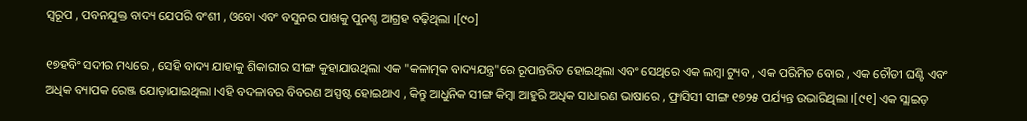ସ୍ୱରୂପ , ପବନଯୁକ୍ତ ବାଦ୍ୟ ଯେପରି ବଂଶୀ , ଓବୋ ଏବଂ ବସୁନର ପାଖକୁ ପୁନଶ୍ଚ ଆଗ୍ରହ ବଢ଼ିଥିଲା ।[୯୦]

୧୭ହବିଂ ସଦୀର ମଧ୍ୟରେ , ସେହି ବାଦ୍ୟ ଯାହାକୁ ଶିକାରୀର ସୀଙ୍ଗ କୁହାଯାଉଥିଲା ଏକ "କଳାତ୍ମକ ବାଦ୍ୟଯନ୍ତ୍ର"ରେ ରୂପାନ୍ତରିତ ହୋଇଥିଲା ଏବଂ ସେଥିରେ ଏକ ଲମ୍ବା ଟ୍ୟୁବ , ଏକ ପରିମିତ ବୋର , ଏକ ଚୌଡୀ ଘଣ୍ଟି ଏବଂ ଅଧିକ ବ୍ୟାପକ ରେଞ୍ଜ ଯୋଡ଼ାଯାଇଥିଲା ।ଏହି ବଦଳାବର ବିବରଣ ଅସ୍ପଷ୍ଟ ହୋଇଥାଏ , କିନ୍ତୁ ଆଧୁନିକ ସୀଙ୍ଗ କିମ୍ବା ଆହୁରି ଅଧିକ ସାଧାରଣ ଭାଷାରେ , ଫ୍ରାସିସୀ ସୀଙ୍ଗ ୧୭୨୫ ପର୍ଯ୍ୟନ୍ତ ଉଭାରିଥିଲା ।[୯୧] ଏକ ସ୍ଲାଇଡ଼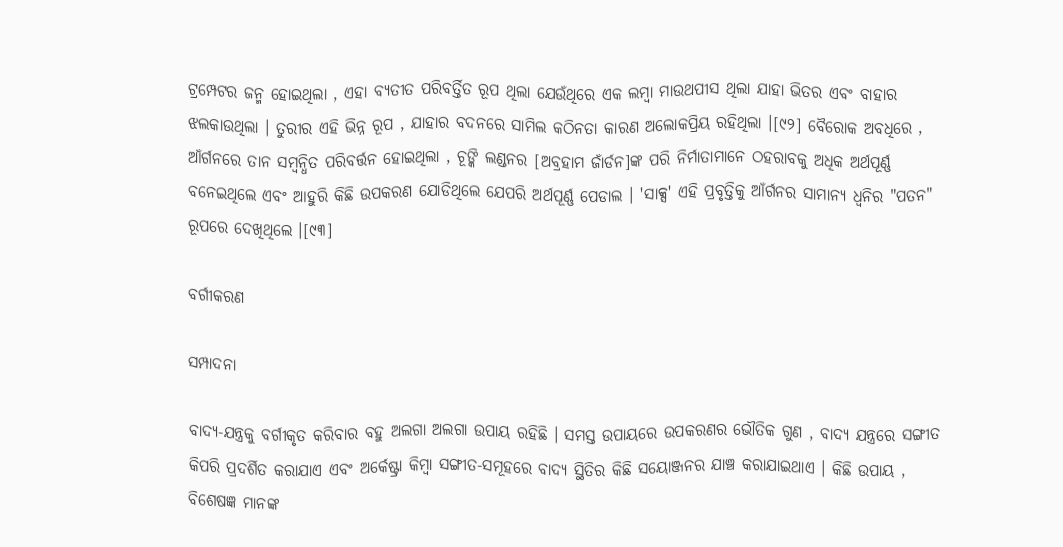ଟ୍ରମ୍ପେଟର ଜନ୍ମ ହୋଇଥିଲା , ଏହା ବ୍ୟତୀତ ପରିବର୍ତ୍ତିତ ରୂପ ଥିଲା ଯେଉଁଥିରେ ଏକ ଲମ୍ବା ମାଉଥପୀସ ଥିଲା ଯାହା ଭିତର ଏବଂ ବାହାର ଝଲକାଉଥିଲା । ତୁରୀର ଏହି ଭିନ୍ନ ରୂପ , ଯାହାର ବଦନରେ ସାମିଲ କଠିନତା କାରଣ ଅଲୋକପ୍ରିୟ ରହିଥିଲା ।[୯୨] ବୈରୋକ ଅବଧିରେ , ଆଁର୍ଗନରେ ତାନ ସମ୍ବନ୍ଧିତ ପରିବର୍ତ୍ତନ ହୋଇଥିଲା , ଚୂଙ୍କି ଲଣ୍ଡନର [ଅବ୍ରହାମ ଜାଁର୍ଡନ]ଙ୍କ ପରି ନିର୍ମାତାମାନେ ଠହରାବକୁ ଅଧିକ ଅର୍ଥପୂର୍ଣ୍ଣ ବନେଇଥିଲେ ଏବଂ ଆହୁରି କିଛି ଉପକରଣ ଯୋଡିଥିଲେ ଯେପରି ଅର୍ଥପୂର୍ଣ୍ଣ ପେଡାଲ । 'ସାକ୍ସ' ଏହି ପ୍ରବୃତ୍ତିକୁ ଆଁର୍ଗନର ସାମାନ୍ୟ ଧ୍ୱନିର "ପତନ" ରୂପରେ ଦେଖିଥିଲେ ।[୯୩]

ବର୍ଗୀକରଣ

ସମ୍ପାଦନା

ବାଦ୍ୟ-ଯନ୍ତ୍ରକୁ ବର୍ଗୀକୃତ କରିବାର ବହୁ ଅଲଗା ଅଲଗା ଉପାୟ ରହିଛି । ସମସ୍ତ ଉପାୟରେ ଉପକରଣର ଭୌତିକ ଗୁଣ , ବାଦ୍ୟ ଯନ୍ତ୍ରରେ ସଙ୍ଗୀତ କିପରି ପ୍ରଦର୍ଶିତ କରାଯାଏ ଏବଂ ଅର୍କେଷ୍ଟ୍ରା କିମ୍ବା ସଙ୍ଗୀତ-ସମୂହରେ ବାଦ୍ୟ ସ୍ଥିତିର କିଛି ସୟୋଞ୍ଜନର ଯାଞ୍ଚ କରାଯାଇଥାଏ । କିଛି ଉପାୟ , ବିଶେଷଜ୍ଞ ମାନଙ୍କ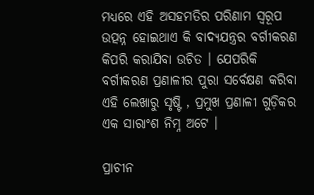ମଧ୍ୟରେ ଏହି ଅସହମତିର ପରିଣାମ ସ୍ୱରୂପ ଉତ୍ପନ୍ନ ହୋଇଥାଏ କି ବାଦ୍ୟଯନ୍ତ୍ରର ବର୍ଗୀକରଣ କିପରି କରାଯିବା ଉଚିତ । ଯେପରିକି ବର୍ଗୀକରଣ ପ୍ରଣାଳୀର ପୁରା ସର୍ବେକ୍ଷଣ କରିବା ଏହି ଲେଖାରୁ ସୃଷ୍ଟି , ପ୍ରମୁଖ ପ୍ରଣାଳୀ ଗୁଡ଼ିକର ଏକ ସାରାଂଶ ନିମ୍ନ ଅଟେ ।

ପ୍ରାଚୀନ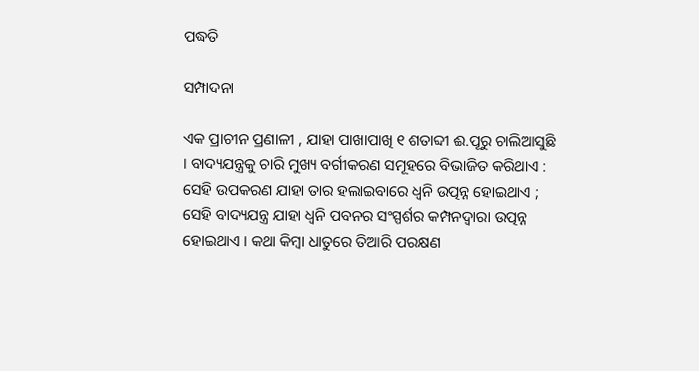ପଦ୍ଧତି

ସମ୍ପାଦନା

ଏକ ପ୍ରାଚୀନ ପ୍ରଣାଳୀ , ଯାହା ପାଖାପାଖି ୧ ଶତାବ୍ଦୀ ଈ.ପୂରୁ ଚାଲିଆସୁଛି । ବାଦ୍ୟଯନ୍ତ୍ରକୁ ଚାରି ମୁଖ୍ୟ ବର୍ଗୀକରଣ ସମୂହରେ ବିଭାଜିତ କରିଥାଏ : ସେହି ଉପକରଣ ଯାହା ତାର ହଲାଇବାରେ ଧ୍ୱନି ଉତ୍ପନ୍ନ ହୋଇଥାଏ ; ସେହି ବାଦ୍ୟଯନ୍ତ୍ର ଯାହା ଧ୍ୱନି ପବନର ସଂସ୍ପର୍ଶର କମ୍ପନଦ୍ୱାରା ଉତ୍ପନ୍ନ ହୋଇଥାଏ । କଥା କିମ୍ବା ଧାତୁରେ ତିଆରି ପରକ୍ଷଣ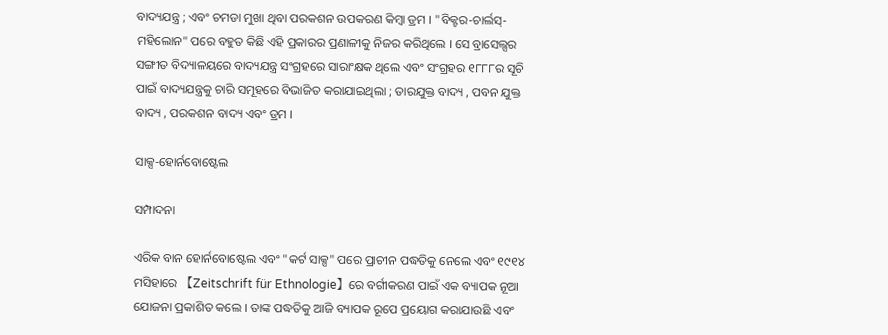ବାଦ୍ୟଯନ୍ତ୍ର ; ଏବଂ ଚମଡା ମୁଖା ଥିବା ପରକଶନ ଉପକରଣ କିମ୍ବା ଡ୍ରମ । "ବିକ୍ଟର-ଚାର୍ଲସ୍-ମହିଲୋନ" ପରେ ବହୁତ କିଛି ଏହି ପ୍ରକାରର ପ୍ରଣାଳୀକୁ ନିଜର କରିଥିଲେ । ସେ ବ୍ରାସେଲ୍ସର ସଙ୍ଗୀତ ବିଦ୍ୟାଳୟରେ ବାଦ୍ୟଯନ୍ତ୍ର ସଂଗ୍ରହରେ ସାରାଂକ୍ଷକ ଥିଲେ ଏବଂ ସଂଗ୍ରହର ୧୮୮୮ର ସୂଚି ପାଇଁ ବାଦ୍ୟଯନ୍ତ୍ରକୁ ଚାରି ସମୂହରେ ବିଭାଜିତ କରାଯାଇଥିଲା ; ତାରଯୁକ୍ତ ବାଦ୍ୟ , ପବନ ଯୁକ୍ତ ବାଦ୍ୟ , ପରକଶନ ବାଦ୍ୟ ଏବଂ ଡ୍ରମ ।

ସାକ୍ସ-ହୋର୍ନବୋଷ୍ଟେଲ

ସମ୍ପାଦନା

ଏରିକ ବାନ ହୋର୍ନବୋଷ୍ଟେଲ ଏବଂ "କର୍ଟ ସାକ୍ସ" ପରେ ପ୍ରାଚୀନ ପଦ୍ଧତିକୁ ନେଲେ ଏବଂ ୧୯୧୪ ମସିହାରେ 【Zeitschrift für Ethnologie】ରେ ବର୍ଗୀକରଣ ପାଇଁ ଏକ ବ୍ୟାପକ ନୂଆ ଯୋଜନା ପ୍ରକାଶିତ କଲେ । ତାଙ୍କ ପଦ୍ଧତିକୁ ଆଜି ବ୍ୟାପକ ରୂପେ ପ୍ରୟୋଗ କରାଯାଉଛି ଏବଂ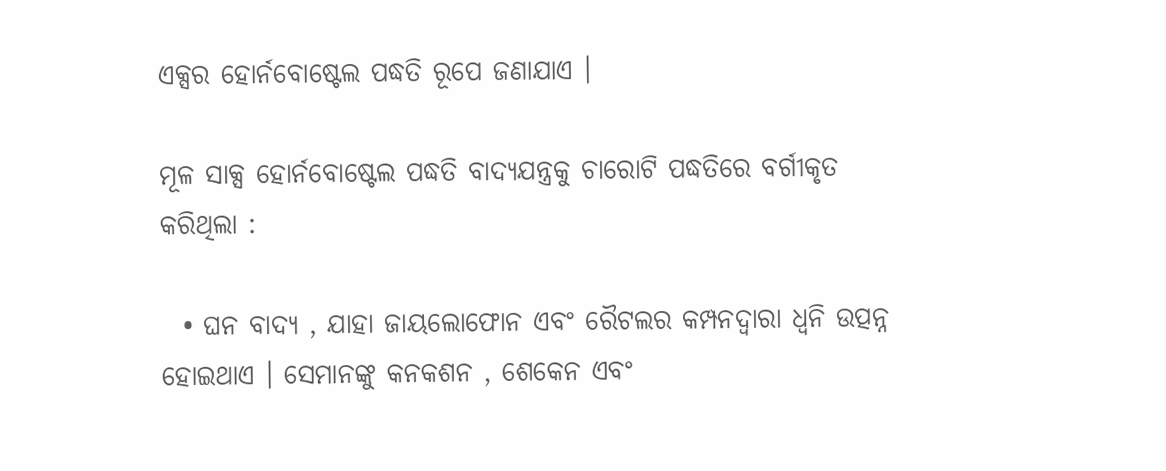ଏକ୍ସର ହୋର୍ନବୋଷ୍ଟେଲ ପଦ୍ଧତି ରୂପେ ଜଣାଯାଏ ।

ମୂଳ ସାକ୍ସ ହୋର୍ନବୋଷ୍ଟେଲ ପଦ୍ଧତି ବାଦ୍ୟଯନ୍ତ୍ରକୁ ଚାରୋଟି ପଦ୍ଧତିରେ ବର୍ଗୀକୃତ କରିଥିଲା :

  • ଘନ ବାଦ୍ୟ , ଯାହା ଜାୟଲୋଫୋନ ଏବଂ ରୈଟଲର କମ୍ପନଦ୍ୱାରା ଧ୍ୱନି ଉତ୍ପନ୍ନ ହୋଇଥାଏ । ସେମାନଙ୍କୁ କନକଶନ , ଶେକେନ ଏବଂ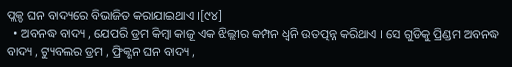ପ୍ଲକ୍ଡ ଘନ ବାଦ୍ୟରେ ବିଭାଜିତ କରାଯାଇଥାଏ ।[୯୪]
  • ଅବନଦ୍ଧ ବାଦ୍ୟ , ଯେପରି ଡ୍ରମ କିମ୍ବା କାଜୂ ଏକ ଝିଲ୍ଲୀର କମ୍ପନ ଧ୍ୱନି ଉତତ୍ପନ୍ନ କରିଥାଏ । ସେ ଗୁଡିକୁ ପ୍ରିଣ୍ଡମ ଅବନଦ୍ଧ ବାଦ୍ୟ , ଟ୍ୟୁବଲର ଡ୍ରମ , ଫ୍ରିକ୍ଶନ ଘନ ବାଦ୍ୟ ,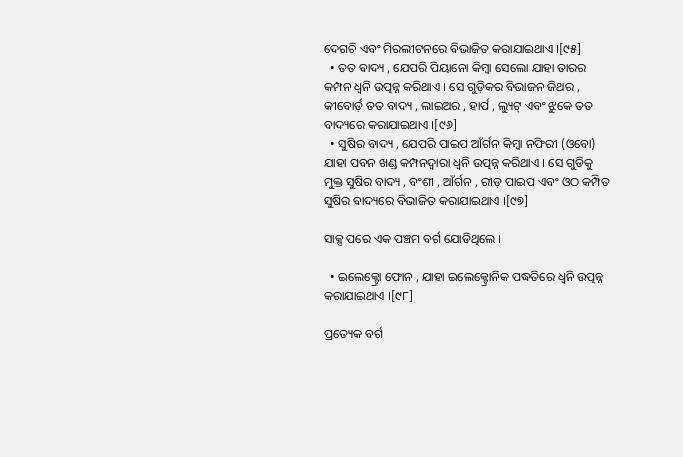ଦେଗଚି ଏବଂ ମିରଲୀଟନରେ ବିଭାଜିତ କରାଯାଇଥାଏ ।[୯୫]
  • ତତ ବାଦ୍ୟ , ଯେପରି ପିୟାନୋ କିମ୍ବା ସେଲୋ ଯାହା ତାରର କମ୍ପନ ଧ୍ୱନି ଉତ୍ପନ୍ନ କରିଥାଏ । ସେ ଗୁଡ଼ିକର ବିଭାଜନ ଜିଥର , କୀବୋର୍ଡ଼ ତତ ବାଦ୍ୟ , ଲାଇଅର , ହାର୍ପ , ଲ୍ୟୁଟ୍ ଏବଂ ଝୁକେ ତତ ବାଦ୍ୟରେ କରାଯାଇଥାଏ ।[୯୬]
  • ସୁଷିର ବାଦ୍ୟ , ଯେପରି ପାଇପ ଆଁର୍ଗନ କିମ୍ବା ନଫିରୀ (ଓବୋ) ଯାହା ପବନ ଖଣ୍ଡ କମ୍ପନଦ୍ୱାରା ଧ୍ୱନି ଉତ୍ପନ୍ନ କରିଥାଏ । ସେ ଗୁଡିକୁ ମୁକ୍ତ ସୁଷିର ବାଦ୍ୟ , ବଂଶୀ , ଆଁର୍ଗନ , ରୀଡ଼ ପାଇପ ଏବଂ ଓଠ କମ୍ପିତ ସୁଷିର ବାଦ୍ୟରେ ବିଭାଜିତ କରାଯାଇଥାଏ ।[୯୭]

ସାକ୍ସ ପରେ ଏକ ପଞ୍ଚମ ବର୍ଗ ଯୋଡିଥିଲେ ।

  • ଇଲେକ୍ଟ୍ରୋ ଫୋନ , ଯାହା ଇଲେକ୍ଟ୍ରୋନିକ ପଦ୍ଧତିରେ ଧ୍ୱନି ଉତ୍ପନ୍ନ କରାଯାଇଥାଏ ।[୯୮]

ପ୍ରତ୍ୟେକ ବର୍ଗ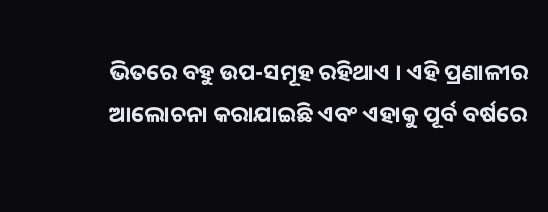ଭିତରେ ବହୁ ଉପ-ସମୂହ ରହିଥାଏ । ଏହି ପ୍ରଣାଳୀର ଆଲୋଚନା କରାଯାଇଛି ଏବଂ ଏହାକୁ ପୂର୍ବ ବର୍ଷରେ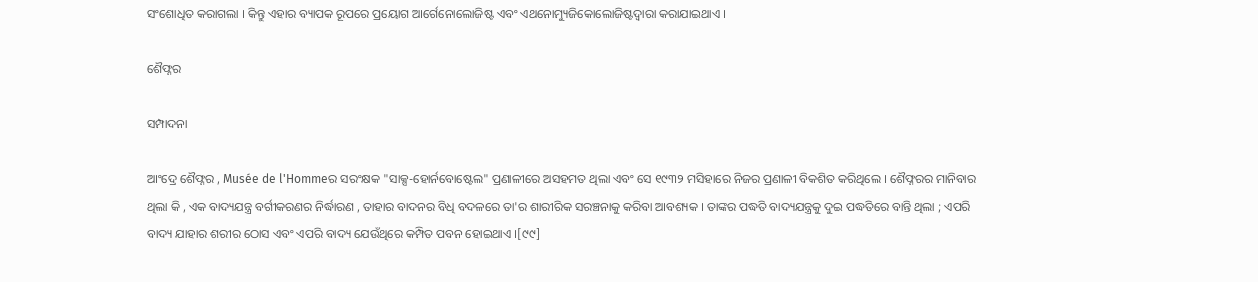ସଂଶୋଧିତ କରାଗଲା । କିନ୍ତୁ ଏହାର ବ୍ୟାପକ ରୂପରେ ପ୍ରୟୋଗ ଆର୍ଗେନୋଲୋଜିଷ୍ଟ ଏବଂ ଏଥନୋମ୍ୟୁଜିକୋଲୋଜିଷ୍ଟଦ୍ୱାରା କରାଯାଇଥାଏ ।

ଶୈଫ୍ନର

ସମ୍ପାଦନା

ଆଂଦ୍ରେ ଶୈଫ୍ନର , Musée de l'Hommeର ସରଂକ୍ଷକ "ସାକ୍ସ-ହୋର୍ନବୋଷ୍ଟେଲ" ପ୍ରଣାଳୀରେ ଅସହମତ ଥିଲା ଏବଂ ସେ ୧୯୩୨ ମସିହାରେ ନିଜର ପ୍ରଣାଳୀ ବିକଶିତ କରିଥିଲେ । ଶୈଫ୍ନରର ମାନିବାର ଥିଲା କି , ଏକ ବାଦ୍ୟଯନ୍ତ୍ର ବର୍ଗୀକରଣର ନିର୍ଦ୍ଧାରଣ , ତାହାର ବାଦନର ବିଧି ବଦଳରେ ତା'ର ଶାରୀରିକ ସରଞ୍ଚନାକୁ କରିବା ଆବଶ୍ୟକ । ତାଙ୍କର ପଦ୍ଧତି ବାଦ୍ୟଯନ୍ତ୍ରକୁ ଦୁଇ ପଦ୍ଧତିରେ ବାନ୍ତି ଥିଲା ; ଏପରି ବାଦ୍ୟ ଯାହାର ଶରୀର ଠୋସ ଏବଂ ଏପରି ବାଦ୍ୟ ଯେଉଁଥିରେ କମ୍ପିତ ପବନ ହୋଇଥାଏ ।[୯୯]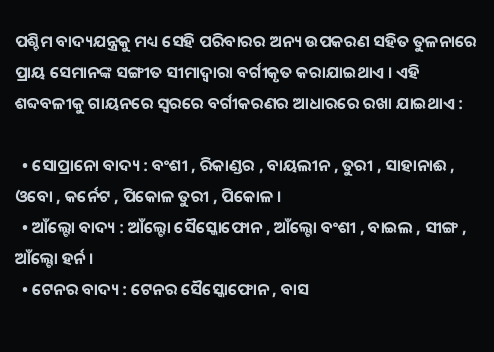ପଶ୍ଚିମ ବାଦ୍ୟଯନ୍ତ୍ରକୁ ମଧ୍ୟ ସେହି ପରିବାରର ଅନ୍ୟ ଉପକରଣ ସହିତ ତୁଳନାରେ ପ୍ରାୟ ସେମାନଙ୍କ ସଙ୍ଗୀତ ସୀମାଦ୍ୱାରା ବର୍ଗୀକୃତ କରାଯାଇଥାଏ । ଏହି ଶବ୍ଦବଳୀକୁ ଗାୟନରେ ସ୍ୱରରେ ବର୍ଗୀକରଣର ଆଧାରରେ ରଖା ଯାଇଥାଏ :

  • ସୋପ୍ରାନୋ ବାଦ୍ୟ : ବଂଶୀ , ରିକାଣ୍ଡର , ବାୟଲୀନ , ତୁରୀ , ସାହାନାଈ , ଓବୋ , କର୍ନେଟ , ପିକୋଳ ତୁରୀ , ପିକୋଳ ।
  • ଆଁଲ୍ଟୋ ବାଦ୍ୟ : ଆଁଲ୍ଟୋ ସୈସ୍କୋଫୋନ , ଆଁଲ୍ଟୋ ବଂଶୀ , ବାଇଲ , ସୀଙ୍ଗ , ଆଁଲ୍ଟୋ ହର୍ନ ।
  • ଟେନର ବାଦ୍ୟ : ଟେନର ସୈସ୍କୋଫୋନ , ବାସ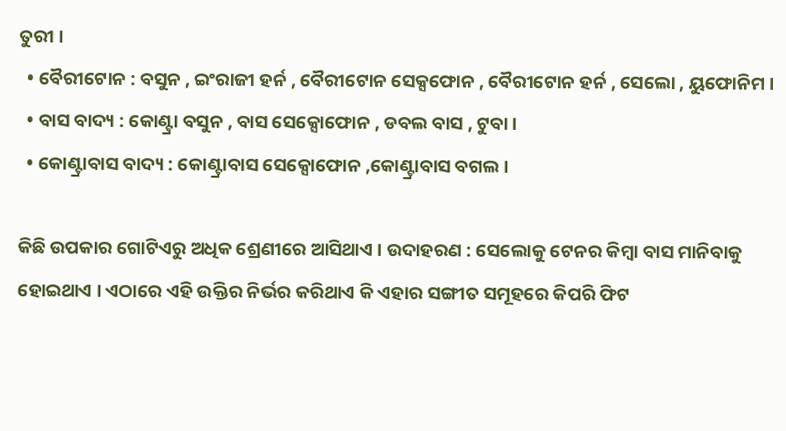ତୁରୀ ।
  • ବୈରୀଟୋନ : ବସୁନ , ଇଂରାଜୀ ହର୍ନ , ବୈରୀଟୋନ ସେକ୍ସଫୋନ , ବୈରୀଟୋନ ହର୍ନ , ସେଲୋ , ୟୁଫୋନିମ ।
  • ବାସ ବାଦ୍ୟ : କୋଣ୍ଟ୍ରା ବସୁନ , ବାସ ସେକ୍ସୋଫୋନ , ଡବଲ ବାସ , ଟୁବା ।
  • କୋଣ୍ଟ୍ରାବାସ ବାଦ୍ୟ : କୋଣ୍ଟ୍ରାବାସ ସେକ୍ସୋଫୋନ ,କୋଣ୍ଟ୍ରାବାସ ବଗଲ ।

କିଛି ଉପକାର ଗୋଟିଏରୁ ଅଧିକ ଶ୍ରେଣୀରେ ଆସିଥାଏ । ଉଦାହରଣ : ସେଲୋକୁ ଟେନର କିମ୍ବା ବାସ ମାନିବାକୁ ହୋଇଥାଏ । ଏଠାରେ ଏହି ଉକ୍ତିର ନିର୍ଭର କରିଥାଏ କି ଏହାର ସଙ୍ଗୀତ ସମୂହରେ କିପରି ଫିଟ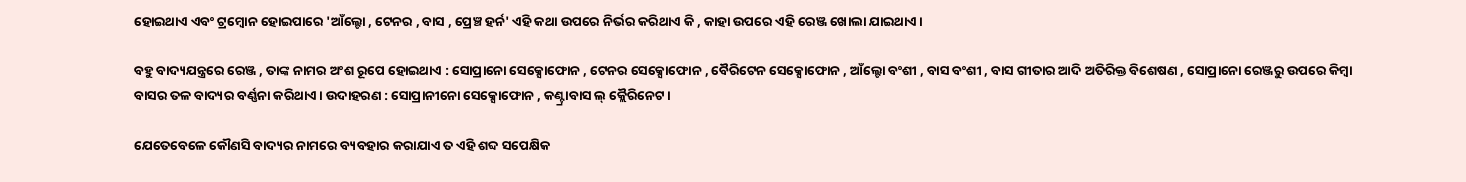ହୋଇଥାଏ ଏବଂ ଟ୍ରମ୍ବୋନ ହୋଇପାରେ 'ଆଁଲ୍ଟୋ , ଟେନର , ବାସ , ପ୍ରେଞ୍ଚ ହର୍ନ' ଏହି କଥା ଉପରେ ନିର୍ଭର କରିଥାଏ କି , କାହା ଉପରେ ଏହି ରେଞ୍ଜ ଖୋଲା ଯାଇଥାଏ ।

ବହୁ ବାଦ୍ୟଯନ୍ତ୍ରରେ ରେଞ୍ଜ , ତାଙ୍କ ନାମର ଅଂଶ ରୂପେ ହୋଇଥାଏ : ସୋପ୍ରାନୋ ସେକ୍ସୋଫୋନ , ଟେନର ସେକ୍ସୋଫୋନ , ବୈରିଟେନ ସେକ୍ସୋଫୋନ , ଆଁଲ୍ଟୋ ବଂଶୀ , ବାସ ବଂଶୀ , ବାସ ଗୀତାର ଆଦି ଅତିରିକ୍ତ ବିଶେଷଣ , ସୋପ୍ରାନୋ ରେଞ୍ଜରୁ ଉପରେ କିମ୍ବା ବାସର ତଳ ବାଦ୍ୟର ବର୍ଣ୍ଣନା କରିଥାଏ । ଉଦାହରଣ : ସୋପ୍ରାନୀନୋ ସେକ୍ସୋଫୋନ , କଣ୍ଟ୍ରାବାସ ଲ୍ କ୍ଲୈରିନେଟ ।

ଯେତେବେଳେ କୌଣସି ବାଦ୍ୟର ନାମରେ ବ୍ୟବହାର କରାଯାଏ ତ ଏହି ଶବ୍ଦ ସପେକ୍ଷିକ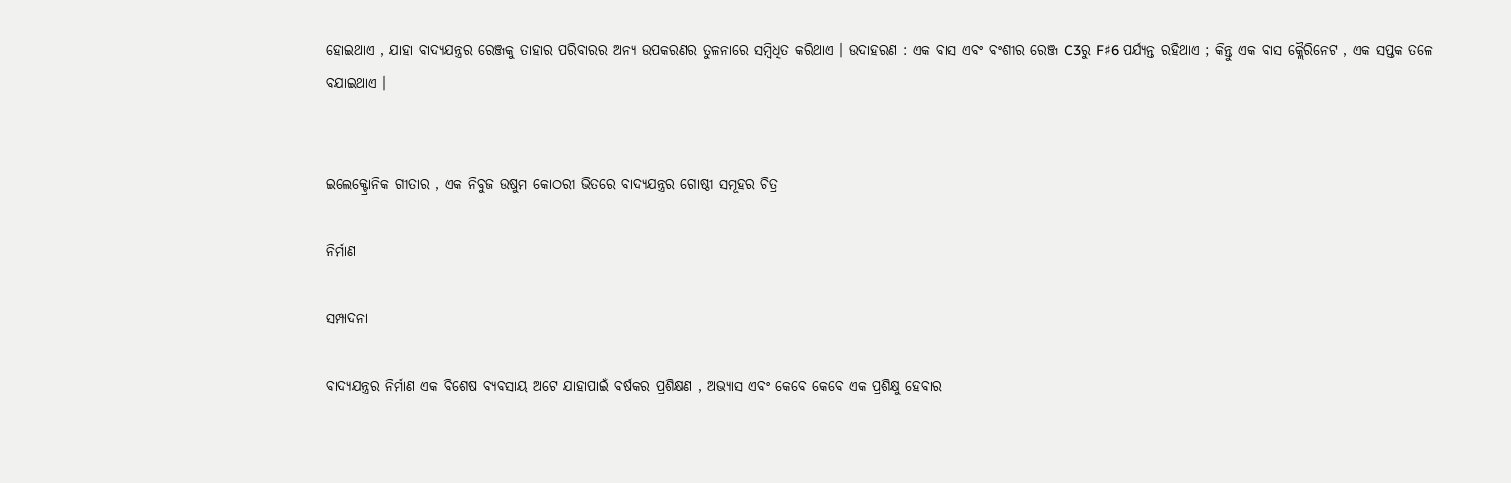ହୋଇଥାଏ , ଯାହା ବାଦ୍ୟଯନ୍ତ୍ରର ରେଞ୍ଜକୁ ତାହାର ପରିବାରର ଅନ୍ୟ ଉପକରଣର ତୁଳନାରେ ସମ୍ବିଧିତ କରିଥାଏ । ଉଦାହରଣ : ଏକ ବାସ ଏବଂ ବଂଶୀର ରେଞ୍ଜ C3ରୁ F♯6 ପର୍ଯ୍ୟନ୍ତ ରହିଥାଏ ; କିନ୍ତୁ ଏକ ବାସ କ୍ଲୈରିନେଟ , ଏକ ସପ୍ତକ ତଳେ ବଯାଇଥାଏ ।


ଇଲେକ୍ଟ୍ରୋନିକ ଗୀତାର , ଏକ ନିବୁଜ ଉଷୁମ କୋଠରୀ ଭିତରେ ବାଦ୍ୟଯନ୍ତ୍ରର ଗୋଷ୍ଠୀ ସମୂହର ଚିତ୍ର

ନିର୍ମାଣ

ସମ୍ପାଦନା

ବାଦ୍ୟଯନ୍ତ୍ରର ନିର୍ମାଣ ଏକ ବିଶେଷ ବ୍ୟବସାୟ ଅଟେ ଯାହାପାଇଁ ବର୍ଷକର ପ୍ରଶିକ୍ଷଣ , ଅଭ୍ୟାସ ଏବଂ କେବେ କେବେ ଏକ ପ୍ରଶିକ୍ଷୁ ହେବାର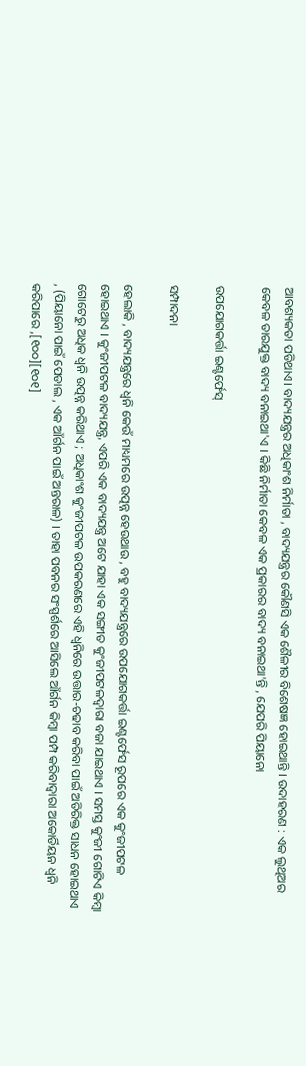ଆବଶ୍ୟକତା ପଡିଥାଏ। ବାଦ୍ୟଯନ୍ତ୍ରର ଅଧିକାଂଶ ନିର୍ମାତା , ବାଦ୍ୟଯନ୍ତ୍ରର କୌଣସି ଏକ ଶୈଳୀର ବିଶେଷଜ୍ଞ ହୋଇଥାନ୍ତି । ଉଦାହରଣ : ଏକ ଲୁଥିଅର କେବଳ ତାରଯୁକ୍ତ ବାଦ୍ୟ ବନାଇଥା'ଏ । କିଛି ନିର୍ମାତା କେବଳ ଏକ ପ୍ରକାରର ବାଦ୍ୟ ବନାଇଥା'ନ୍ତି , ଯେପରି ପିୟାନୋ

ଉପଯୋଗକର୍ତ୍ତା ଇଣ୍ଟର୍ଫେସ୍

ସମ୍ପାଦନା

ହେଲାକି , ବାଦ୍ୟଯନ୍ତ୍ରରେ ଧ୍ୱନି କେଉଁ ମାଧ୍ୟମରେ ଉତ୍ପନ୍ନ ହେଉଥାଉ , ବହୁ ବାଦ୍ୟଯନ୍ତ୍ରରେ ଉପଯୋଗକର୍ତ୍ତା ଇଣ୍ଟର୍ଫେସ ରୂପରେ ଏକ କୁଂଜୀପଟଳ ହୋଇଥାଏ । କୁଂଜୀପଟଳ ବାଦ୍ୟଯନ୍ତ୍ର, ଏପରି ଏକ ବାଦ୍ୟଯନ୍ତ୍ର ଅଟେ ଯାହା ଏକ ସଙ୍ଗୀତ କୁଂଜୀପଟଳଦ୍ୱାରା ବଜା ଯାଇଥାଏ । ସମସ୍ତ କୁଂଜୀ ଗୋଟିଏ କିମ୍ବା ଗୋଟେରୁ ଅଧିକ ଧ୍ୱନି ଉତ୍ପନ୍ନ କରିଥାଏ ; ଅଧିକାଂଶ କୁଂଜୀପଟଳ ଉପକରଣରେ ଏହି ଧ୍ୱନିରେ ଉତ୍ତାର-ଚଢାବ କରିବା ପାଇଁ ଅତିରିକ୍ତ ସାଧନ ହୋଇଥାଏ , (ପିୟାନୋ ପାଇଁ ପେଡାଲ , ଏକ ଆଁର୍ଗନ ପାଇଁ ଅନ୍ତରାଳ) । ତାହା ପବନର ସଂସ୍ପର୍ଶରେ ଆସିଲେ ଆଁର୍ଗନ କିମ୍ବା ପମ୍ପ କରିବାଦ୍ୱାରା ଅକୋର୍ଡିୟନ ଧ୍ୱନି କରିପାରେ ,[୧୦୦][୧୦୧]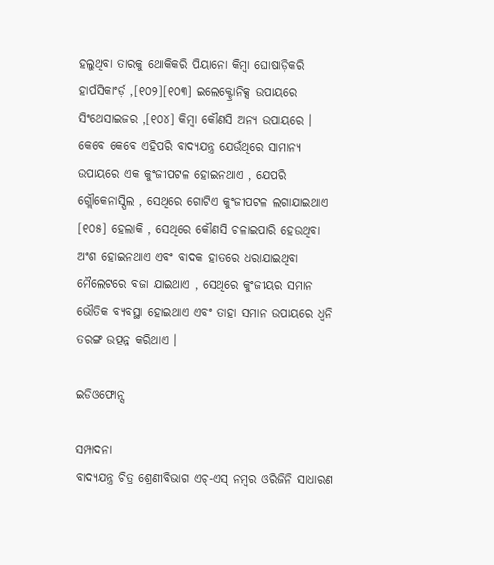ହଲୁଥିବା ତାରକୁ ଥୋକିକରି ପିୟାନୋ କିମ୍ବା ଘୋଷାଡ଼ିକରି ହାର୍ପସିକାଂର୍ଡ଼ ,[୧୦୨][୧୦୩] ଇଲେକ୍ଟ୍ରୋନିକ୍ସ ଉପାୟରେ ସିଂଥେସାଇଜର ,[୧୦୪] କିମ୍ବା କୌଣସି ଅନ୍ୟ ଉପାୟରେ । କେବେ କେବେ ଏହିପରି ବାଦ୍ୟଯନ୍ତ୍ର ଯେଉଁଥିରେ ସାମାନ୍ୟ ଉପାୟରେ ଏକ କୁଂଜୀପଟଳ ହୋଇନଥାଏ , ଯେପରି ଗ୍ଲୌକେନାସ୍ପିଲ , ସେଥିରେ ଗୋଟିଏ କୁଂଜୀପଟଳ ଲଗାଯାଇଥାଏ [୧୦୫] ହେଲାକି , ସେଥିରେ କୌଣସି ଚଳାଇପାରି ହେଉଥିବା ଅଂଶ ହୋଇନଥାଏ ଏବଂ ବାଦକ ହାତରେ ଧରାଯାଇଥିବା ମୈଲେଟରେ ବଜା ଯାଇଥାଏ , ସେଥିରେ କୁଂଜୀୟର ସମାନ ଭୌତିକ ବ୍ୟବସ୍ଥା ହୋଇଥାଏ ଏବଂ ତାହା ସମାନ ଉପାୟରେ ଧ୍ୱନି ତରଙ୍ଗ ଉତ୍ପନ୍ନ କରିଥାଏ ।

ଇଡିଓଫୋନ୍ସ

ସମ୍ପାଦନା
ବାଦ୍ୟଯନ୍ତ୍ର ଚିତ୍ର ଶ୍ରେଣୀବିଭାଗ ଏଚ୍-ଏସ୍ ନମ୍ବର ଓରିଜିନି ସାଧାରଣ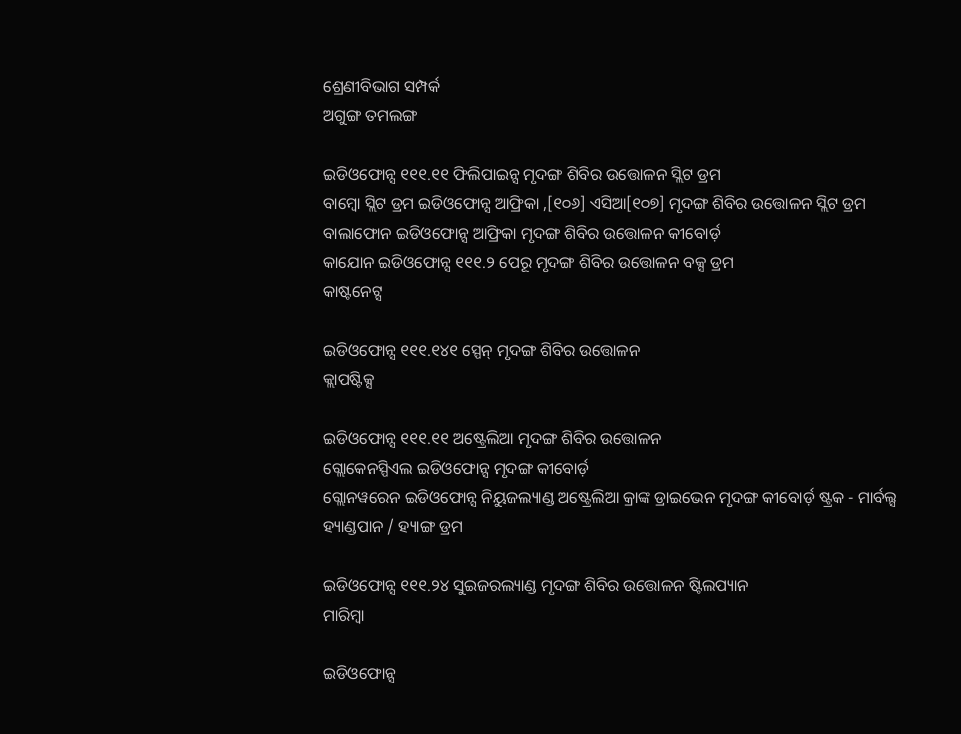ଶ୍ରେଣୀବିଭାଗ ସମ୍ପର୍କ
ଅଗୁଙ୍ଗ ତମଲଙ୍ଗ

ଇଡିଓଫୋନ୍ସ ୧୧୧.୧୧ ଫିଲିପାଇନ୍ସ ମୃଦଙ୍ଗ ଶିବିର ଉତ୍ତୋଳନ ସ୍ଲିଟ ଡ୍ରମ
ବାମ୍ବୋ ସ୍ଲିଟ ଡ୍ରମ ଇଡିଓଫୋନ୍ସ ଆଫ୍ରିକା ,[୧୦୬] ଏସିଆ[୧୦୭] ମୃଦଙ୍ଗ ଶିବିର ଉତ୍ତୋଳନ ସ୍ଲିଟ ଡ୍ରମ
ବାଲାଫୋନ ଇଡିଓଫୋନ୍ସ ଆଫ୍ରିକା ମୃଦଙ୍ଗ ଶିବିର ଉତ୍ତୋଳନ କୀବୋର୍ଡ଼
କାଯୋନ ଇଡିଓଫୋନ୍ସ ୧୧୧.୨ ପେରୂ ମୃଦଙ୍ଗ ଶିବିର ଉତ୍ତୋଳନ ବକ୍ସ ଡ୍ରମ
କାଷ୍ଟନେଟ୍ସ

ଇଡିଓଫୋନ୍ସ ୧୧୧.୧୪୧ ସ୍ପେନ୍ ମୃଦଙ୍ଗ ଶିବିର ଉତ୍ତୋଳନ
କ୍ଲାପଷ୍ଟିକ୍ସ

ଇଡିଓଫୋନ୍ସ ୧୧୧.୧୧ ଅଷ୍ଟ୍ରେଲିଆ ମୃଦଙ୍ଗ ଶିବିର ଉତ୍ତୋଳନ
ଗ୍ଲୋକେନସ୍ପିଏଲ ଇଡିଓଫୋନ୍ସ ମୃଦଙ୍ଗ କୀବୋର୍ଡ଼
ଗ୍ଲୋନୱରେନ ଇଡିଓଫୋନ୍ସ ନିୟୁଜଲ୍ୟାଣ୍ଡ ଅଷ୍ଟ୍ରେଲିଆ କ୍ରାଙ୍କ ଡ୍ରାଇଭେନ ମୃଦଙ୍ଗ କୀବୋର୍ଡ଼ ଷ୍ଟ୍ରକ - ମାର୍ବଲ୍ସ
ହ୍ୟାଣ୍ଡପାନ / ହ୍ୟାଙ୍ଗ ଡ୍ରମ

ଇଡିଓଫୋନ୍ସ ୧୧୧.୨୪ ସୁଇଜରଲ୍ୟାଣ୍ଡ ମୃଦଙ୍ଗ ଶିବିର ଉତ୍ତୋଳନ ଷ୍ଟିଲପ୍ୟାନ
ମାରିମ୍ବା

ଇଡିଓଫୋନ୍ସ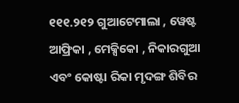୧୧୧.୨୧୨ ଗୁଆଟେମାଲା , ୱେଷ୍ଟ ଆଫ୍ରିକା , ମେକ୍ସିକୋ , ନିକାରଗୁଆ ଏବଂ କୋଷ୍ଟା ରିକା ମୃଦଙ୍ଗ ଶିବିର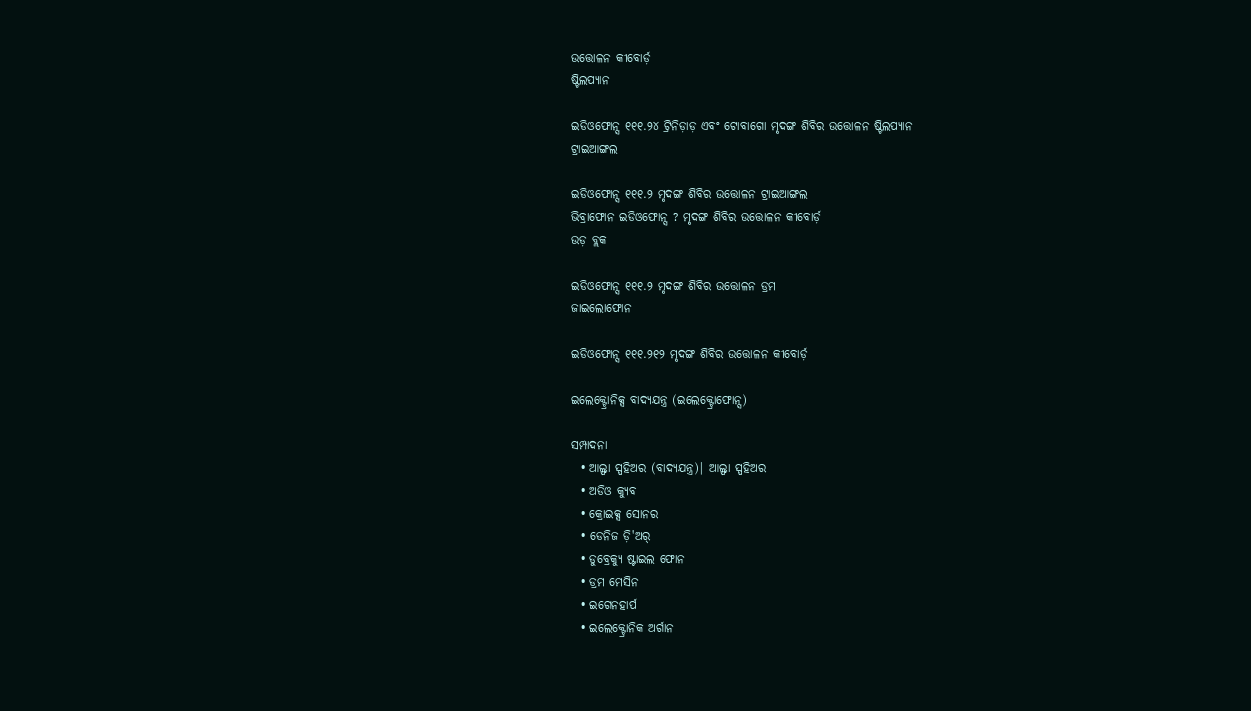ଉତ୍ତୋଳନ କୀବୋର୍ଡ଼
ଷ୍ଟିଲପ୍ୟାନ

ଇଡିଓଫୋନ୍ସ ୧୧୧.୨୪ ଟ୍ରିନିଡ଼ାଡ଼ ଏବଂ ଟୋବାଗୋ ମୃଦଙ୍ଗ ଶିବିର ଉତ୍ତୋଳନ ଷ୍ଟିଲପ୍ୟାନ
ଟ୍ରାଇଆଙ୍ଗଲ

ଇଡିଓଫୋନ୍ସ ୧୧୧.୨ ମୃଦଙ୍ଗ ଶିବିର ଉତ୍ତୋଳନ ଟ୍ରାଇଆଙ୍ଗଲ
ଭିବ୍ରାଫୋନ ଇଡିଓଫୋନ୍ସ ? ମୃଦଙ୍ଗ ଶିବିର ଉତ୍ତୋଳନ କୀବୋର୍ଡ଼
ଉଡ଼ ବ୍ଲକ

ଇଡିଓଫୋନ୍ସ ୧୧୧.୨ ମୃଦଙ୍ଗ ଶିବିର ଉତ୍ତୋଳନ ଡ୍ରମ
ଜାଇଲୋଫୋନ

ଇଡିଓଫୋନ୍ସ ୧୧୧.୨୧୨ ମୃଦଙ୍ଗ ଶିବିର ଉତ୍ତୋଳନ କୀବୋର୍ଡ଼

ଇଲେକ୍ଟ୍ରୋନିକ୍ସ ବାଦ୍ୟଯନ୍ତ୍ର (ଇଲେକ୍ଟ୍ରୋଫୋନ୍ସ)

ସମ୍ପାଦନା
  • ଆଲ୍ଫା ସ୍ପହିଅର (ବାଦ୍ୟଯନ୍ତ୍ର)| ଆଲ୍ଫା ସ୍ପହିଅର
  • ଅଡିଓ କ୍ୟୁବ
  • କ୍ରୋଇକ୍ସ ସୋନର
  • ଡେନିଜ ଡ଼ି'ଅର୍
  • ଡୁବ୍ରେକ୍ଯୁ ଷ୍ଟାଇଲ ଫୋନ
  • ଡ୍ରମ ମେସିନ
  • ଇଗେନହାର୍ପ
  • ଇଲେକ୍ଟ୍ରୋନିକ ଅର୍ଗାନ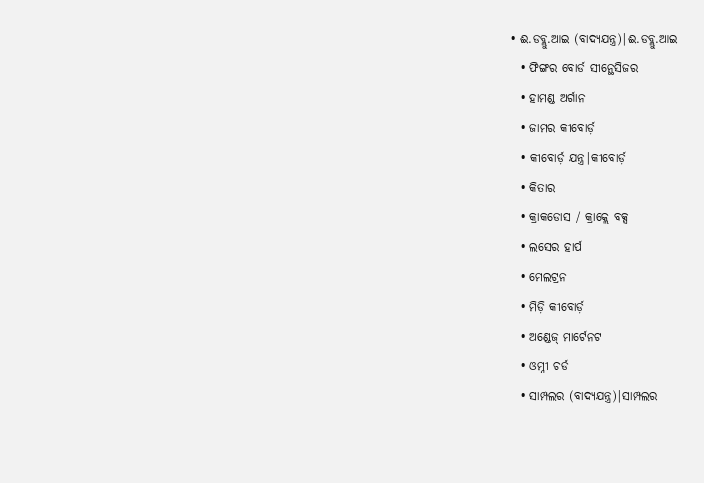• ଈ.ଡବ୍ଲୁ.ଆଇ (ବାଦ୍ୟଯନ୍ତ୍ର)|ଈ.ଡବ୍ଲୁ.ଆଇ
  • ଫିଙ୍ଗର ବୋର୍ଡ ସୀନ୍ଥେସିଜର
  • ହାମଣ୍ଡ ଅର୍ଗାନ
  • ଜାମର କୀବୋର୍ଡ଼
  • କୀବୋର୍ଡ଼ ଯନ୍ତ୍ର|କୀବୋର୍ଡ଼
  • କିତାର
  • କ୍ରାକଡୋସ / କ୍ରାକ୍ଲେ ବକ୍ସ
  • ଲସେର ହାର୍ପ
  • ମେଲଟ୍ରନ
  • ମିଡ଼ି କୀବୋର୍ଡ଼
  • ଅଣ୍ଡେଜ୍ ମାର୍ଟେନଟ
  • ଓମ୍ନୀ ଚର୍ଡ
  • ସାମ୍ପଲର (ବାଦ୍ୟଯନ୍ତ୍ର)|ସାମ୍ପଲର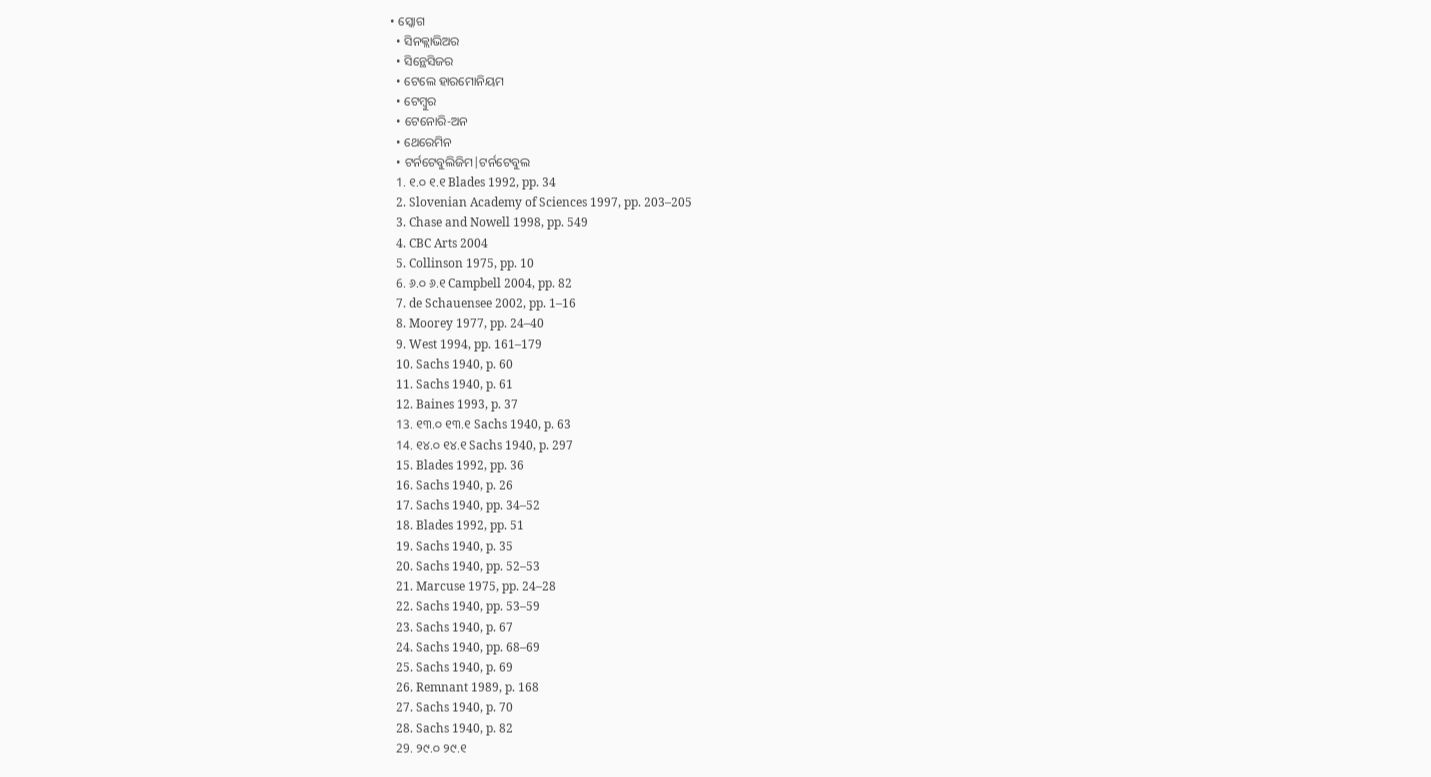• ସ୍କୋଗ
  • ସିନକ୍ଲାଭିଅର
  • ସିନ୍ଥେସିଜର
  • ଟେଲେ ହାରମୋନିୟମ
  • ଟେମ୍ବୁର
  • ଟେନୋରି-ଅନ
  • ଥେରେମିନ
  • ଟର୍ନଟେବୁଲିଜିମ|ଟର୍ନଟେବୁଲ
  1. ୧.୦ ୧.୧ Blades 1992, pp. 34
  2. Slovenian Academy of Sciences 1997, pp. 203–205
  3. Chase and Nowell 1998, pp. 549
  4. CBC Arts 2004
  5. Collinson 1975, pp. 10
  6. ୬.୦ ୬.୧ Campbell 2004, pp. 82
  7. de Schauensee 2002, pp. 1–16
  8. Moorey 1977, pp. 24–40
  9. West 1994, pp. 161–179
  10. Sachs 1940, p. 60
  11. Sachs 1940, p. 61
  12. Baines 1993, p. 37
  13. ୧୩.୦ ୧୩.୧ Sachs 1940, p. 63
  14. ୧୪.୦ ୧୪.୧ Sachs 1940, p. 297
  15. Blades 1992, pp. 36
  16. Sachs 1940, p. 26
  17. Sachs 1940, pp. 34–52
  18. Blades 1992, pp. 51
  19. Sachs 1940, p. 35
  20. Sachs 1940, pp. 52–53
  21. Marcuse 1975, pp. 24–28
  22. Sachs 1940, pp. 53–59
  23. Sachs 1940, p. 67
  24. Sachs 1940, pp. 68–69
  25. Sachs 1940, p. 69
  26. Remnant 1989, p. 168
  27. Sachs 1940, p. 70
  28. Sachs 1940, p. 82
  29. ୨୯.୦ ୨୯.୧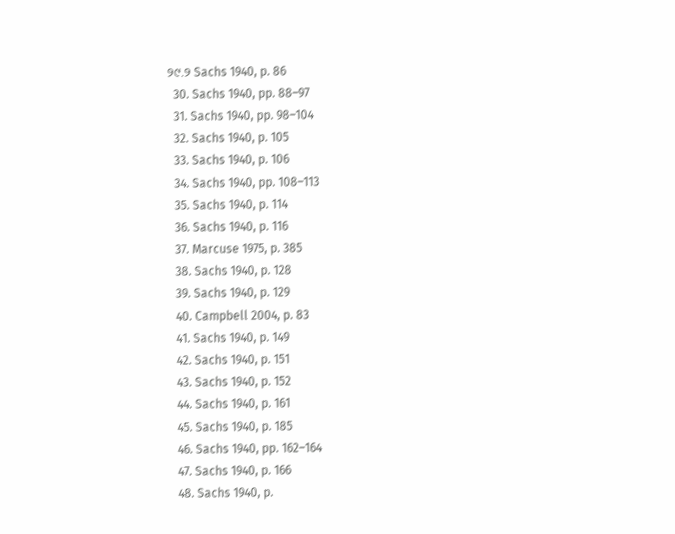୨୯.୨ Sachs 1940, p. 86
  30. Sachs 1940, pp. 88–97
  31. Sachs 1940, pp. 98–104
  32. Sachs 1940, p. 105
  33. Sachs 1940, p. 106
  34. Sachs 1940, pp. 108–113
  35. Sachs 1940, p. 114
  36. Sachs 1940, p. 116
  37. Marcuse 1975, p. 385
  38. Sachs 1940, p. 128
  39. Sachs 1940, p. 129
  40. Campbell 2004, p. 83
  41. Sachs 1940, p. 149
  42. Sachs 1940, p. 151
  43. Sachs 1940, p. 152
  44. Sachs 1940, p. 161
  45. Sachs 1940, p. 185
  46. Sachs 1940, pp. 162–164
  47. Sachs 1940, p. 166
  48. Sachs 1940, p.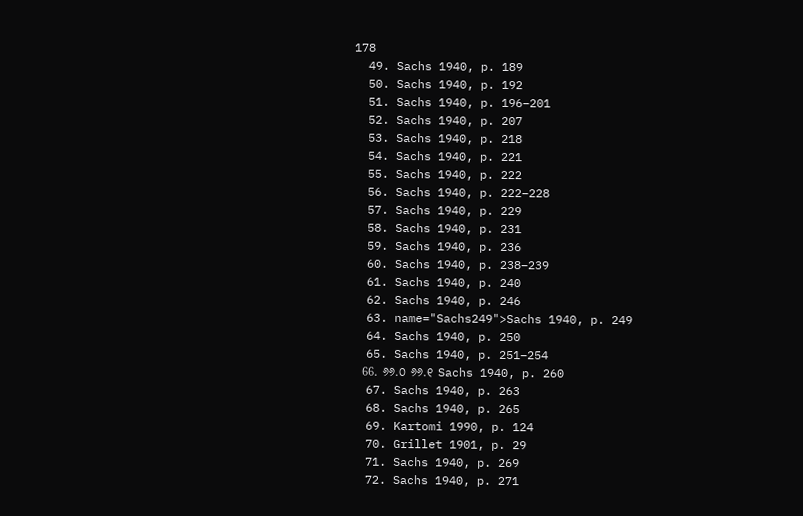178
  49. Sachs 1940, p. 189
  50. Sachs 1940, p. 192
  51. Sachs 1940, p. 196–201
  52. Sachs 1940, p. 207
  53. Sachs 1940, p. 218
  54. Sachs 1940, p. 221
  55. Sachs 1940, p. 222
  56. Sachs 1940, p. 222–228
  57. Sachs 1940, p. 229
  58. Sachs 1940, p. 231
  59. Sachs 1940, p. 236
  60. Sachs 1940, p. 238–239
  61. Sachs 1940, p. 240
  62. Sachs 1940, p. 246
  63. name="Sachs249">Sachs 1940, p. 249
  64. Sachs 1940, p. 250
  65. Sachs 1940, p. 251–254
  66. ୬୬.୦ ୬୬.୧ Sachs 1940, p. 260
  67. Sachs 1940, p. 263
  68. Sachs 1940, p. 265
  69. Kartomi 1990, p. 124
  70. Grillet 1901, p. 29
  71. Sachs 1940, p. 269
  72. Sachs 1940, p. 271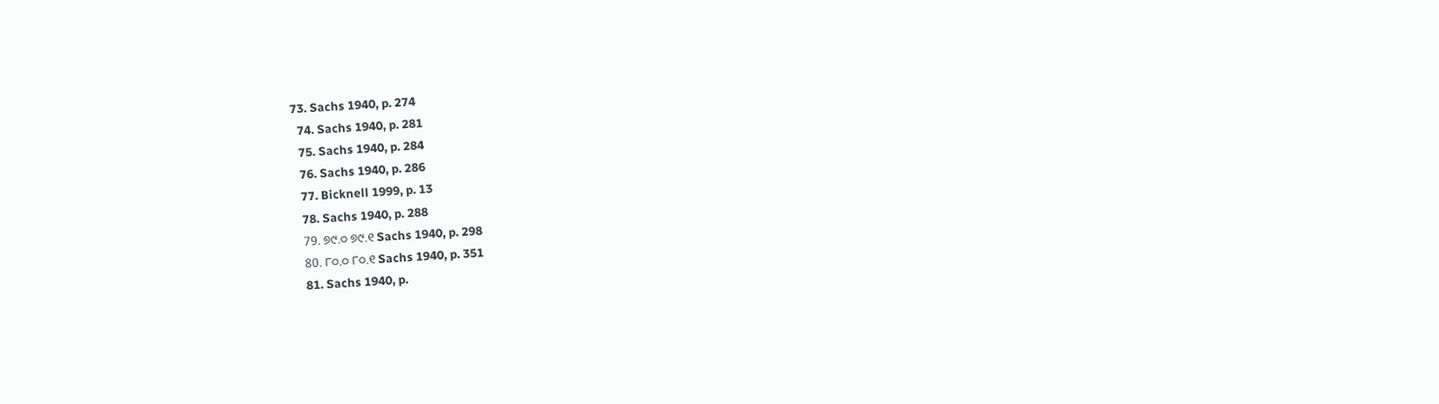73. Sachs 1940, p. 274
  74. Sachs 1940, p. 281
  75. Sachs 1940, p. 284
  76. Sachs 1940, p. 286
  77. Bicknell 1999, p. 13
  78. Sachs 1940, p. 288
  79. ୭୯.୦ ୭୯.୧ Sachs 1940, p. 298
  80. ୮୦.୦ ୮୦.୧ Sachs 1940, p. 351
  81. Sachs 1940, p.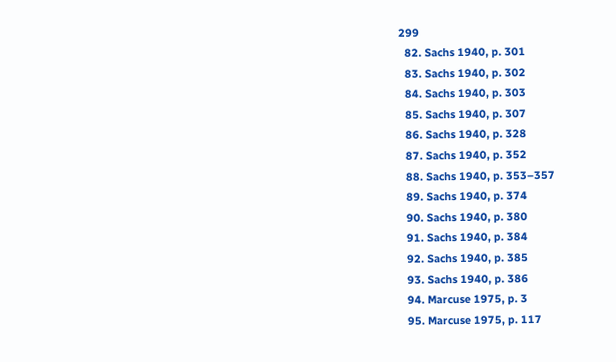299
  82. Sachs 1940, p. 301
  83. Sachs 1940, p. 302
  84. Sachs 1940, p. 303
  85. Sachs 1940, p. 307
  86. Sachs 1940, p. 328
  87. Sachs 1940, p. 352
  88. Sachs 1940, p. 353–357
  89. Sachs 1940, p. 374
  90. Sachs 1940, p. 380
  91. Sachs 1940, p. 384
  92. Sachs 1940, p. 385
  93. Sachs 1940, p. 386
  94. Marcuse 1975, p. 3
  95. Marcuse 1975, p. 117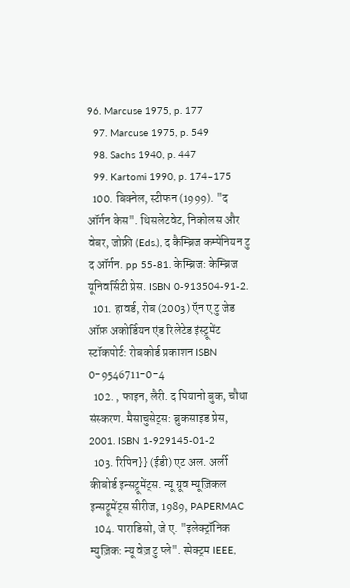96. Marcuse 1975, p. 177
  97. Marcuse 1975, p. 549
  98. Sachs 1940, p. 447
  99. Kartomi 1990, p. 174–175
  100. बिक्नेल, स्टीफन (1999). "द ऑर्गन केस". थिसलेटवेट, निकोलस और वेबर, जोफ्री (Eds.), द कैम्ब्रिज कम्पेनियन टु द ऑर्गन. pp 55-81. केम्ब्रिज: केम्ब्रिज यूनिवर्सिटी प्रेस. ISBN 0-913504-91-2.
  101. हावर्ड, रोब (2003) ऍन ए टु जेड ऑफ़ अकोर्डियन एंड रिलेटेड इंस्ट्रूमेंट स्टॉकपोर्ट: रोबकोर्ड प्रकाशन ISBN 0-9546711-0-4
  102. , फाइन, लैरी. द पियानो बुक, चौथा संस्करण. मैसाचुसेट्स: ब्रुकसाइड प्रेस, 2001. ISBN 1-929145-01-2
  103. रिपिन}} (ईडी) एट अल. अर्ली कीबोर्ड इन्सट्रूमेंट्स. न्यू ग्रूव म्यूज़िकल इन्सट्रूमेंट्स सीरीज, 1989, PAPERMAC
  104. पाराडिसो, जे ए. "इलेक्ट्रॉनिक म्युज़िक: न्यू वेज़ टु प्ले". स्पेक्ट्रम IEEE,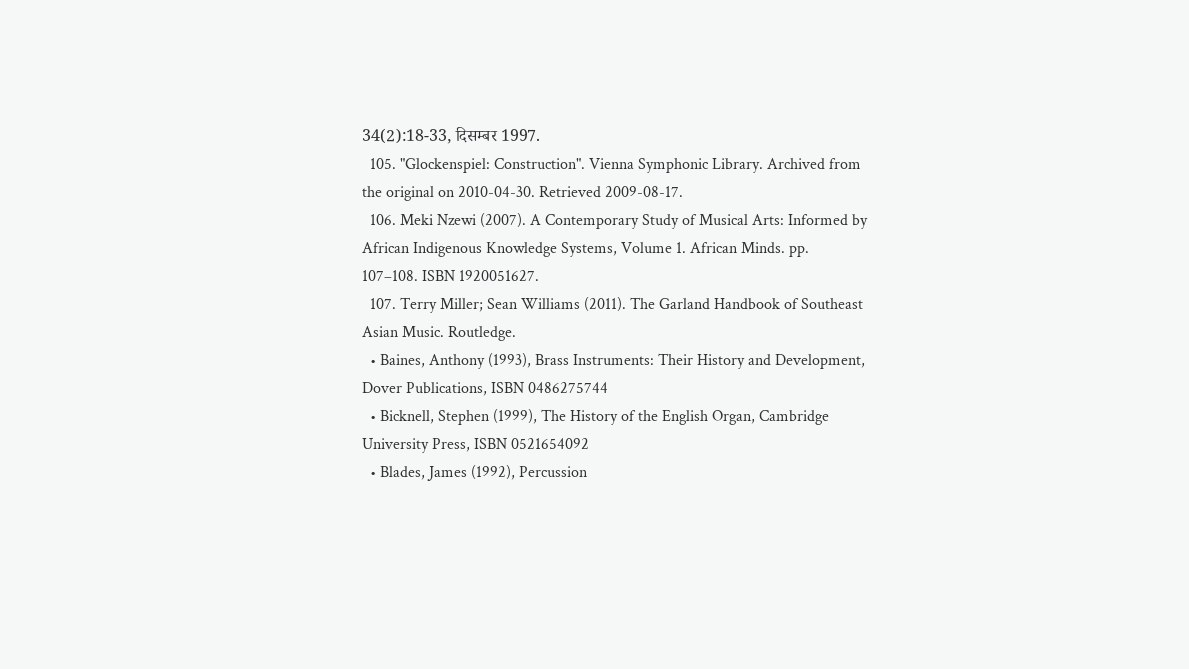34(2):18-33, दिसम्बर 1997.
  105. "Glockenspiel: Construction". Vienna Symphonic Library. Archived from the original on 2010-04-30. Retrieved 2009-08-17.
  106. Meki Nzewi (2007). A Contemporary Study of Musical Arts: Informed by African Indigenous Knowledge Systems, Volume 1. African Minds. pp. 107–108. ISBN 1920051627.
  107. Terry Miller; Sean Williams (2011). The Garland Handbook of Southeast Asian Music. Routledge.
  • Baines, Anthony (1993), Brass Instruments: Their History and Development, Dover Publications, ISBN 0486275744
  • Bicknell, Stephen (1999), The History of the English Organ, Cambridge University Press, ISBN 0521654092
  • Blades, James (1992), Percussion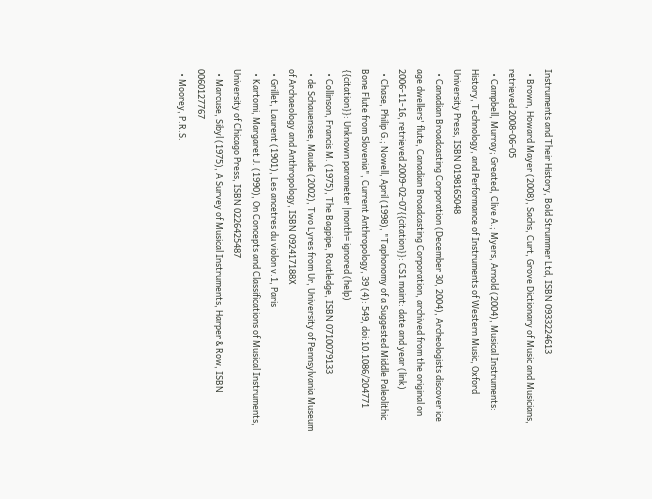Instruments and Their History, Bold Strummer Ltd, ISBN 0933224613
  • Brown, Howard Mayer (2008), Sachs, Curt, Grove Dictionary of Music and Musicians, retrieved 2008-06-05
  • Campbell, Murray; Greated, Clive A.; Myers, Arnold (2004), Musical Instruments: History, Technology, and Performance of Instruments of Western Music, Oxford University Press, ISBN 0198165048
  • Canadian Broadcasting Corporation (December 30, 2004), Archeologists discover ice age dwellers' flute, Canadian Broadcasting Corporation, archived from the original on 2006-11-16, retrieved 2009-02-07{{citation}}: CS1 maint: date and year (link)
  • Chase, Philip G.; Nowell, April (1998), "Taphonomy of a Suggested Middle Paleolithic Bone Flute from Slovenia", Current Anthropology, 39 (4): 549, doi:10.1086/204771 {{citation}}: Unknown parameter |month= ignored (help)
  • Collinson, Francis M. (1975), The Bagpipe, Routledge, ISBN 0710079133
  • de Schauensee, Maude (2002), Two Lyres from Ur, University of Pennsylvania Museum of Archaeology and Anthropology, ISBN 092417188X
  • Grillet, Laurent (1901), Les ancetres du violon v.1, Paris
  • Kartomi, Margaret J. (1990), On Concepts and Classifications of Musical Instruments, University of Chicago Press, ISBN 0226425487
  • Marcuse, Sibyl (1975), A Survey of Musical Instruments, Harper & Row, ISBN 0060127767
  • Moorey, P.R.S.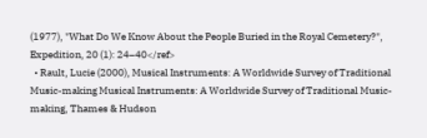(1977), "What Do We Know About the People Buried in the Royal Cemetery?", Expedition, 20 (1): 24–40</ref>
  • Rault, Lucie (2000), Musical Instruments: A Worldwide Survey of Traditional Music-making Musical Instruments: A Worldwide Survey of Traditional Music-making, Thames & Hudson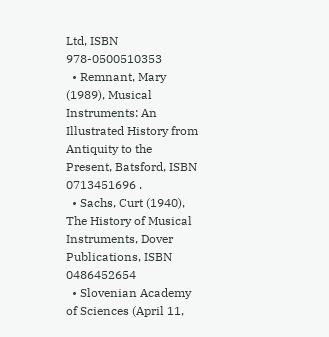Ltd, ISBN 978-0500510353
  • Remnant, Mary (1989), Musical Instruments: An Illustrated History from Antiquity to the Present, Batsford, ISBN 0713451696 .
  • Sachs, Curt (1940), The History of Musical Instruments, Dover Publications, ISBN 0486452654
  • Slovenian Academy of Sciences (April 11,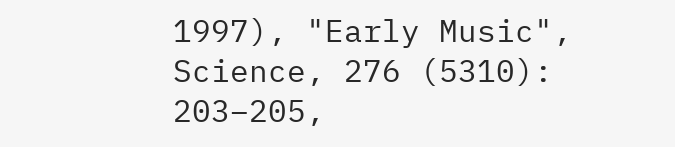1997), "Early Music", Science, 276 (5310): 203–205,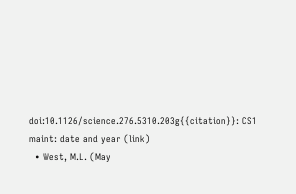doi:10.1126/science.276.5310.203g{{citation}}: CS1 maint: date and year (link)
  • West, M.L. (May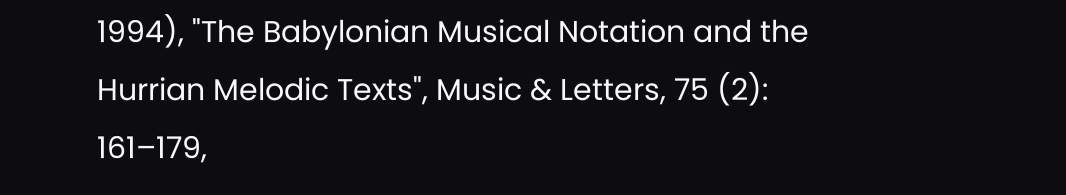1994), "The Babylonian Musical Notation and the Hurrian Melodic Texts", Music & Letters, 75 (2): 161–179,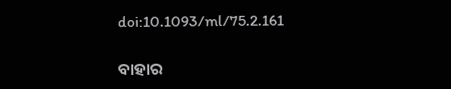doi:10.1093/ml/75.2.161

ବାହାର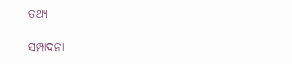ତଥ୍ୟ

ସମ୍ପାଦନା